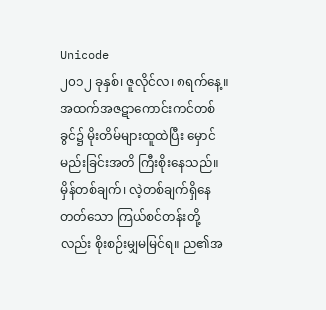Unicode
၂၀၁၂ ခုနှစ်၊ ဇူလိုင်လ၊ ၈ရက်နေ့။
အထက်အဇဋာကောင်းကင်တစ်ခွင်၌ မိုးတိမ်များထူထဲပြီး မှောင်မည်းခြင်းအတိ ကြီးစိုးနေသည်။ မှိန်တစ်ချက်၊ လဲ့တစ်ချက်ရှိနေတတ်သော ကြယ်စင်တန်းတို့လည်း စိုးစဉ်းမျှမမြင်ရ။ ည၏အ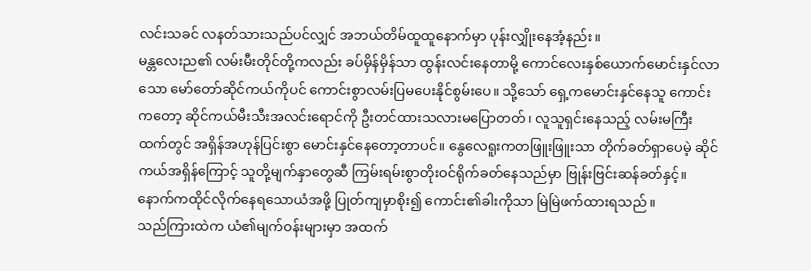လင်းသခင် လနတ်သားသည်ပင်လျှင် အဘယ်တိမ်ထူထူနောက်မှာ ပုန်းလျှိုးနေအံ့နည်း။
မန္တလေးည၏ လမ်းမီးတိုင်တို့ကလည်း ခပ်မှိန်မှိန်သာ ထွန်းလင်းနေတာမို့ ကောင်လေးနှစ်ယောက်မောင်းနှင်လာသော မော်တော်ဆိုင်ကယ်ကိုပင် ကောင်းစွာလမ်းပြမပေးနိုင်စွမ်းပေ။ သို့သော် ရှေ့ကမောင်းနှင်နေသူ ကောင်းကတော့ ဆိုင်ကယ်မီးသီးအလင်းရောင်ကို ဦးတင်ထားသလားမပြောတတ်၊ လူသူရှင်းနေသည့် လမ်းမကြီးထက်တွင် အရှိန်အဟုန်ပြင်းစွာ မောင်းနှင်နေတော့တာပင်။ နွေလေရူးကတဖြူးဖြူးသာ တိုက်ခတ်ရှာပေမဲ့ ဆိုင်ကယ်အရှိန်ကြောင့် သူတို့မျက်နှာတွေဆီ ကြမ်းရမ်းစွာတိုးဝင်ရိုက်ခတ်နေသည်မှာ ဗြုန်းဗြင်းဆန်ခတ်နှင့်။ နောက်ကထိုင်လိုက်နေရသောယံအဖို့ ပြုတ်ကျမှာစိုး၍ ကောင်း၏ခါးကိုသာ မြဲမြဲဖက်ထားရသည်။
သည်ကြားထဲက ယံ၏မျက်ဝန်းများမှာ အထက်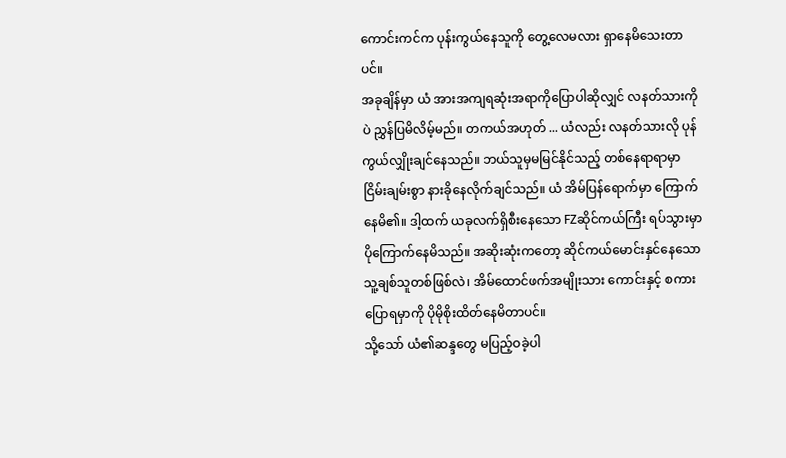ကောင်းကင်က ပုန်းကွယ်နေသူကို တွေ့လေမလား ရှာနေမိသေးတာပင်။
အခုချိန်မှာ ယံ အားအကျရဆုံးအရာကိုပြောပါဆိုလျှင် လနတ်သားကိုပဲ ညွှန်ပြမိလိမ့်မည်။ တကယ်အဟုတ် ... ယံလည်း လနတ်သားလို ပုန်ကွယ်လျှိုးချင်နေသည်။ ဘယ်သူမှမမြင်နိုင်သည့် တစ်နေရာရာမှာ ငြိမ်းချမ်းစွာ နားခိုနေလိုက်ချင်သည်။ ယံ အိမ်ပြန်ရောက်မှာ ကြောက်နေမိ၏။ ဒါ့ထက် ယခုလက်ရှိစီးနေသော FZဆိုင်ကယ်ကြီး ရပ်သွားမှာပိုကြောက်နေမိသည်။ အဆိုးဆုံးကတော့ ဆိုင်ကယ်မောင်းနှင်နေသော သူ့ချစ်သူတစ်ဖြစ်လဲ၊ အိမ်ထောင်ဖက်အမျိုးသား ကောင်းနှင့် စကားပြောရမှာကို ပိုမိုစိုးထိတ်နေမိတာပင်။
သို့သော် ယံ၏ဆန္ဒတွေ မပြည့်ဝခဲ့ပါ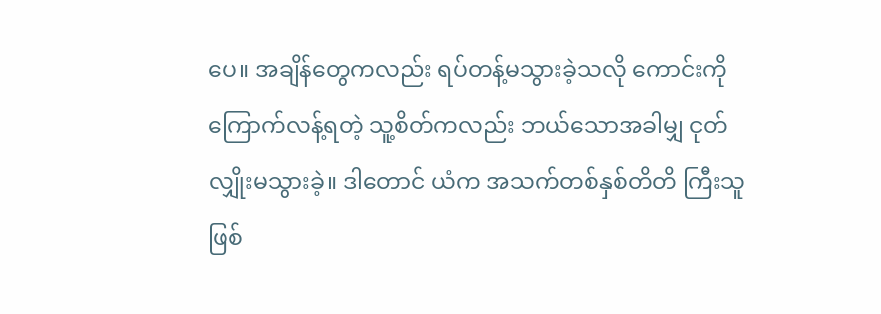ပေ။ အချိန်တွေကလည်း ရပ်တန့်မသွားခဲ့သလို ကောင်းကို ကြောက်လန့်ရတဲ့ သူ့စိတ်ကလည်း ဘယ်သောအခါမျှ ငုတ်လျှိုးမသွားခဲ့။ ဒါတောင် ယံက အသက်တစ်နှစ်တိတိ ကြီးသူဖြစ်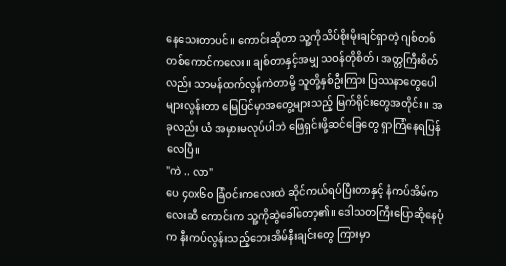နေသေးတာပင်။ ကောင်းဆိုတာ သူ့ကိုသိပ်စိုးမိုးချင်ရှာတဲ့ ဂျစ်တစ်တစ်ကောင်ကလေး။ ချစ်တာနှင့်အမျှ သဝန်တိုစိတ်၊ အတ္တကြီးစိတ်လည်း သာမန်ထက်လွန်ကဲတာမို့ သူတို့နှစ်ဦးကြား ပြဿနာတွေပေါများလွန်းတာ မြေပြင်မှာအတွေ့များသည့် မြက်ရိုင်းတွေအတိုင်း။ အခုလည်း ယံ အမှားမလုပ်ပါဘဲ ဖြေရှင်းဖို့ဆင်ခြေတွေ ရှာကြံနေရပြန်လေပြီ။
"ကဲ .. လာ"
ပေ ၄၀x၆၀ ခြံဝင်းကလေးထဲ ဆိုင်ကယ်ရပ်ပြီးတာနှင့် နံကပ်အိမ်ကလေးဆီ ကောင်းက သူ့ကိုဆွဲခေါ်တော့၏။ ဒေါသတကြီးပြောဆိုနေပုံက နီးကပ်လွန်းသည့်ဘေးအိမ်နီးချင်းတွေ ကြားမှာ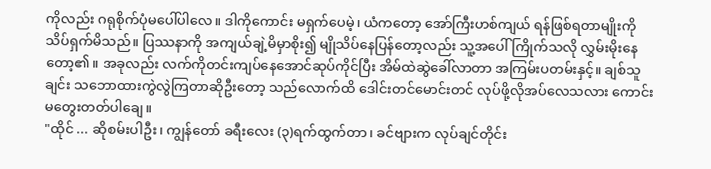ကိုလည်း ဂရုစိုက်ပုံမပေါ်ပါလေ။ ဒါကိုကောင်း မရှက်ပေမဲ့၊ ယံကတော့ အော်ကြီးဟစ်ကျယ် ရန်ဖြစ်ရတာမျိုးကို သိပ်ရှက်မိသည်။ ပြဿနာကို အကျယ်ချဲ့မိမှာစိုး၍ မျိုသိပ်နေပြန်တော့လည်း သူ့အပေါ် ကြိုက်သလို လွှမ်းမိုးနေတော့၏။ အခုလည်း လက်ကိုတင်းကျပ်နေအောင်ဆုပ်ကိုင်ပြီး အိမ်ထဲဆွဲခေါ်လာတာ အကြမ်းပတမ်းနှင့်။ ချစ်သူချင်း သဘောထားကွဲလွဲကြတာဆိုဦးတော့ သည်လောက်ထိ ဒေါင်းတင်မောင်းတင် လုပ်ဖို့လိုအပ်လေသလား ကောင်း မတွေးတတ်ပါချေ။
"ထိုင် ... ဆိုစမ်းပါဦး၊ ကျွန်တော် ခရီးလေး (၃)ရက်ထွက်တာ၊ ခင်ဗျားက လုပ်ချင်တိုင်း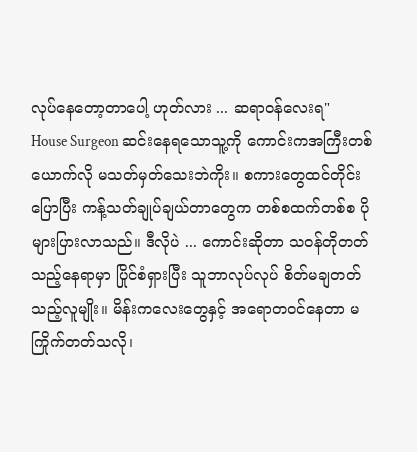လုပ်နေတော့တာပေါ့ ဟုတ်လား ... ဆရာဝန်လေးရ"
House Surgeon ဆင်းနေရသောသူ့ကို ကောင်းကအကြီးတစ်ယောက်လို မသတ်မှတ်သေးဘဲကိုး။ စကားတွေထင်တိုင်းပြောပြီး ကန့်သတ်ချုပ်ချယ်တာတွေက တစ်စထက်တစ်စ ပိုများပြားလာသည်။ ဒီလိုပဲ ... ကောင်းဆိုတာ သဝန်တိုတတ်သည့်နေရာမှာ ပြိုင်စံရှားပြီး သူဘာလုပ်လုပ် စိတ်မချတတ်သည့်လူမျိုး။ မိန်းကလေးတွေနှင့် အရောတဝင်နေတာ မကြိုက်တတ်သလို၊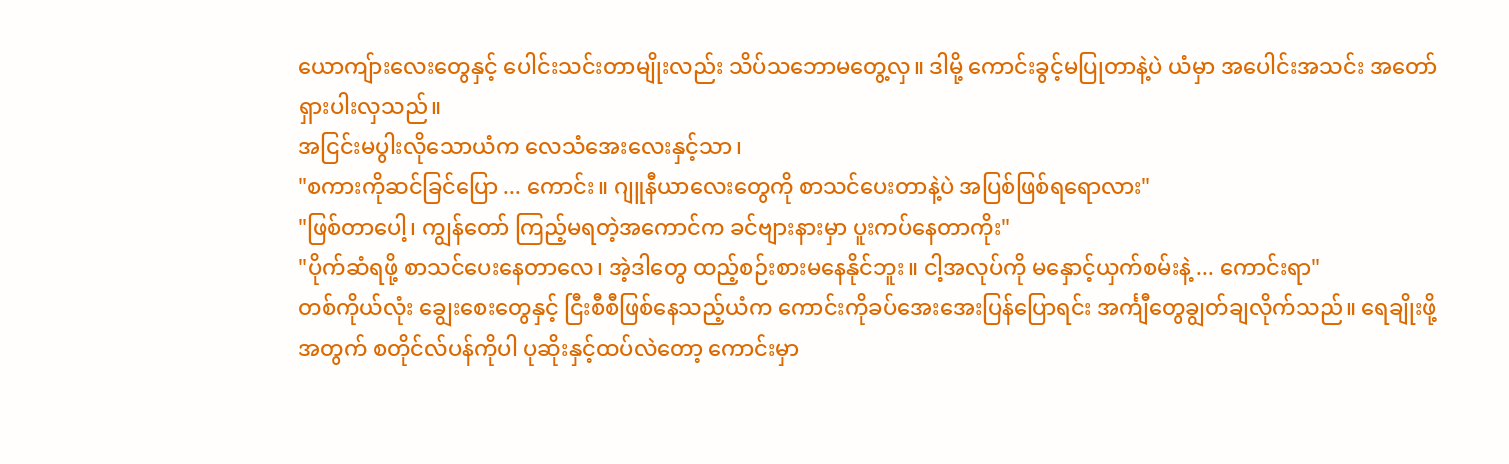ယောကျ်ားလေးတွေနှင့် ပေါင်းသင်းတာမျိုးလည်း သိပ်သဘောမတွေ့လှ။ ဒါမို့ ကောင်းခွင့်မပြုတာနဲ့ပဲ ယံမှာ အပေါင်းအသင်း အတော်ရှားပါးလှသည်။
အငြင်းမပွါးလိုသောယံက လေသံအေးလေးနှင့်သာ၊
"စကားကိုဆင်ခြင်ပြော ... ကောင်း။ ဂျူနီယာလေးတွေကို စာသင်ပေးတာနဲ့ပဲ အပြစ်ဖြစ်ရရောလား"
"ဖြစ်တာပေါ့၊ ကျွန်တော် ကြည့်မရတဲ့အကောင်က ခင်ဗျားနားမှာ ပူးကပ်နေတာကိုး"
"ပိုက်ဆံရဖို့ စာသင်ပေးနေတာလေ၊ အဲ့ဒါတွေ ထည့်စဉ်းစားမနေနိုင်ဘူး။ ငါ့အလုပ်ကို မနှောင့်ယှက်စမ်းနဲ့ ... ကောင်းရာ"
တစ်ကိုယ်လုံး ချွေးစေးတွေနှင့် ငြီးစီစီဖြစ်နေသည့်ယံက ကောင်းကိုခပ်အေးအေးပြန်ပြောရင်း အင်္ကျီတွေချွတ်ချလိုက်သည်။ ရေချိုးဖို့အတွက် စတိုင်လ်ပန်ကိုပါ ပုဆိုးနှင့်ထပ်လဲတော့ ကောင်းမှာ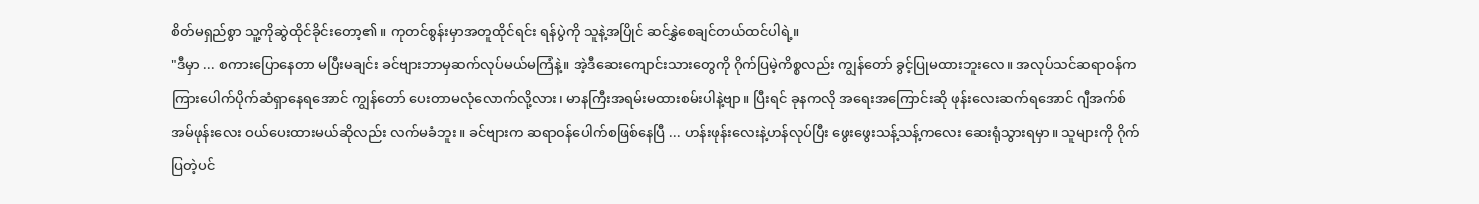စိတ်မရှည်စွာ သူ့ကိုဆွဲထိုင်ခိုင်းတော့၏။ ကုတင်စွန်းမှာအတူထိုင်ရင်း ရန်ပွဲကို သူနဲ့အပြိုင် ဆင်နွှဲစေချင်တယ်ထင်ပါရဲ့။
"ဒီမှာ ... စကားပြောနေတာ မပြီးမချင်း ခင်ဗျားဘာမှဆက်လုပ်မယ်မကြံနဲ့။ အဲ့ဒီဆေးကျောင်းသားတွေကို ဂိုက်ပြမဲ့ကိစ္စလည်း ကျွန်တော် ခွင့်ပြုမထားဘူးလေ။ အလုပ်သင်ဆရာဝန်က ကြားပေါက်ပိုက်ဆံရှာနေရအောင် ကျွန်တော် ပေးတာမလုံလောက်လို့လား၊ မာနကြီးအရမ်းမထားစမ်းပါနဲ့ဗျာ။ ပြီးရင် ခုနကလို အရေးအကြောင်းဆို ဖုန်းလေးဆက်ရအောင် ဂျီအက်စ်အမ်ဖုန်းလေး ဝယ်ပေးထားမယ်ဆိုလည်း လက်မခံဘူး။ ခင်ဗျားက ဆရာဝန်ပေါက်စဖြစ်နေပြီ ... ဟန်းဖုန်းလေးနဲ့ဟန်လုပ်ပြီး ဖွေးဖွေးသန့်သန့်ကလေး ဆေးရုံသွားရမှာ။ သူများကို ဂိုက်ပြတဲ့ပင်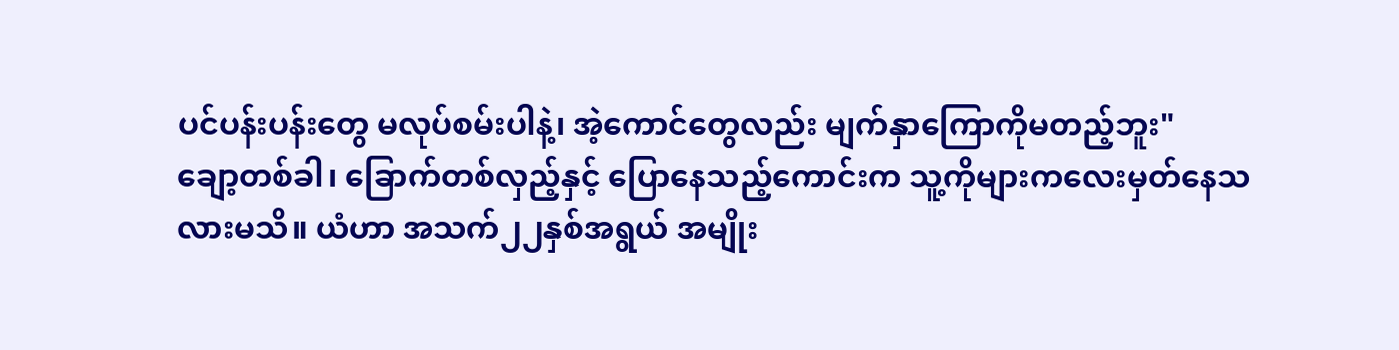ပင်ပန်းပန်းတွေ မလုပ်စမ်းပါနဲ့၊ အဲ့ကောင်တွေလည်း မျက်နှာကြောကိုမတည့်ဘူး"
ချော့တစ်ခါ၊ ခြောက်တစ်လှည့်နှင့် ပြောနေသည့်ကောင်းက သူ့ကိုများကလေးမှတ်နေသလားမသိ။ ယံဟာ အသက်၂၂နှစ်အရွယ် အမျိုး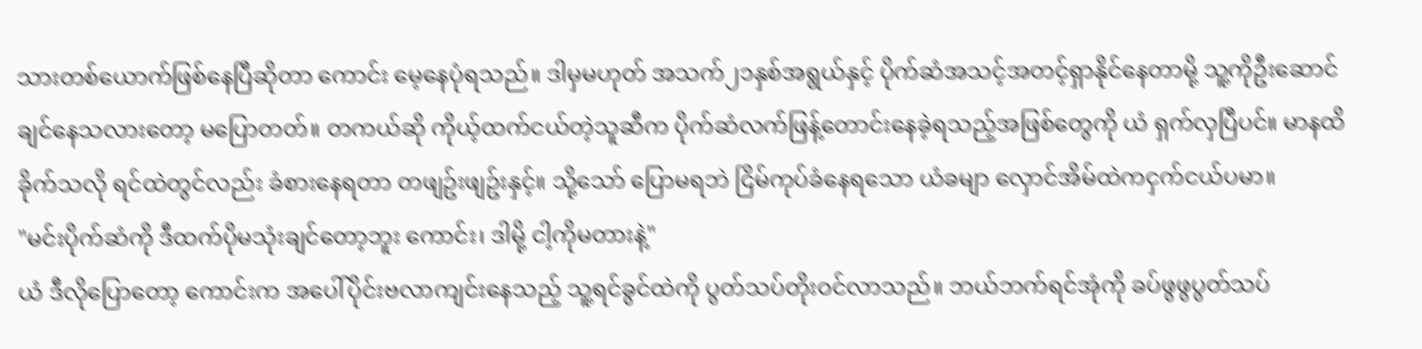သားတစ်ယောက်ဖြစ်နေပြီဆိုတာ ကောင်း မေ့နေပုံရသည်။ ဒါမှမဟုတ် အသက်၂၁နှစ်အရွယ်နှင့် ပိုက်ဆံအသင့်အတင့်ရှာနိုင်နေတာမို့ သူ့ကိုဦးဆောင်ချင်နေသလားတော့ မပြောတတ်။ တကယ်ဆို ကိုယ့်ထက်ငယ်တဲ့သူဆီက ပိုက်ဆံလက်ဖြန့်တောင်းနေခဲ့ရသည့်အဖြစ်တွေကို ယံ ရှက်လှပြီပင်။ မာနထိခိုက်သလို ရင်ထဲတွင်လည်း ခံစားနေရတာ တဖျဥ်းဖျဥ်းနှင့်။ သို့သော် ပြောမရဘဲ ငြိမ်ကုပ်ခံနေရသော ယံခမျာ လှောင်အိမ်ထဲကငှက်ငယ်ပမာ။
"မင်းပိုက်ဆံကို ဒီထက်ပိုမသုံးချင်တော့ဘူး ကောင်း၊ ဒါမို့ ငါ့ကိုမတားနဲ့"
ယံ ဒီလိုပြောတော့ ကောင်းက အပေါ်ပိုင်းဗလာကျင်းနေသည့် သူ့ရင်ခွင်ထဲကို ပွတ်သပ်တိုးဝင်လာသည်။ ဘယ်ဘက်ရင်အုံကို ခပ်ဖွဖွပွတ်သပ်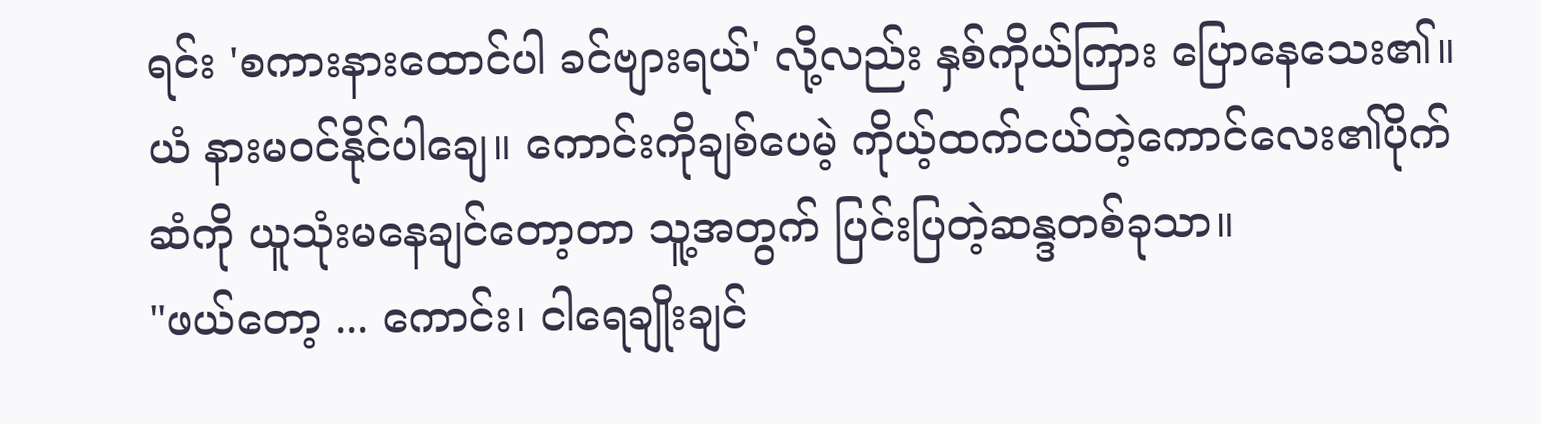ရင်း 'စကားနားထောင်ပါ ခင်ဗျားရယ်' လို့လည်း နှစ်ကိုယ်ကြား ပြောနေသေး၏။ ယံ နားမဝင်နိုင်ပါချေ။ ကောင်းကိုချစ်ပေမဲ့ ကိုယ့်ထက်ငယ်တဲ့ကောင်လေး၏ပိုက်ဆံကို ယူသုံးမနေချင်တော့တာ သူ့အတွက် ပြင်းပြတဲ့ဆန္ဒတစ်ခုသာ။
"ဖယ်တော့ ... ကောင်း၊ ငါရေချိုးချင်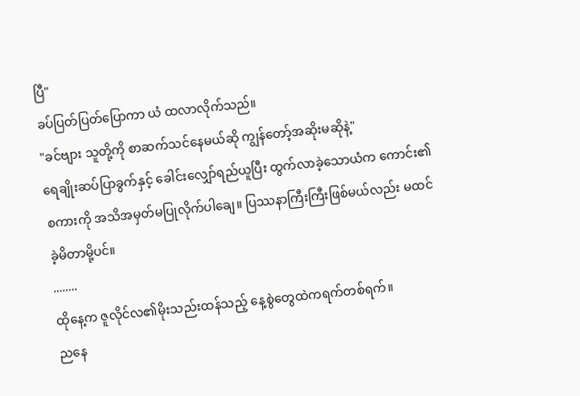ပြီ"
ခပ်ပြတ်ပြတ်ပြောကာ ယံ ထလာလိုက်သည်။
"ခင်ဗျား သူတို့ကို စာဆက်သင်နေမယ်ဆို ကျွန်တော့်အဆိုးမဆိုနဲ့"
ရေချိုးဆပ်ပြာခွက်နှင့် ခေါင်းလျှော်ရည်ယူပြီး ထွက်လာခဲ့သောယံက ကောင်း၏စကားကို အသိအမှတ်မပြုလိုက်ပါချေ။ ပြဿနာကြီးကြီးဖြစ်မယ်လည်း မထင်ခဲ့မိတာမို့ပင်။
........
ထိုနေ့က ဇူလိုင်လ၏မိုးသည်းထန်သည့် နေ့စွဲတွေထဲကရက်တစ်ရက်။
ညနေ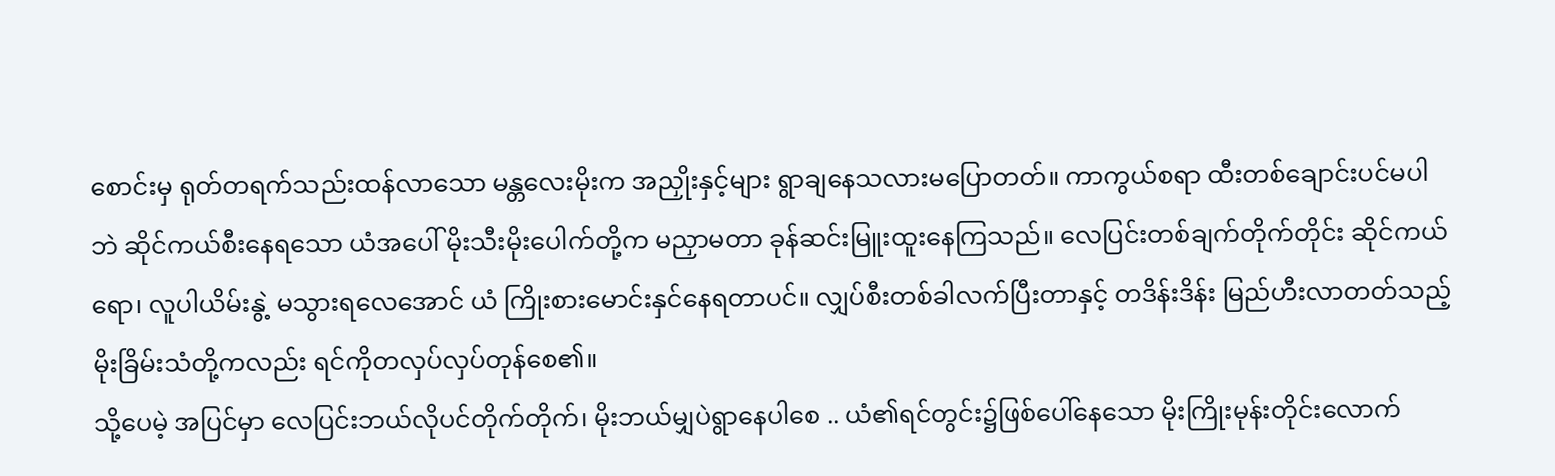စောင်းမှ ရုတ်တရက်သည်းထန်လာသော မန္တလေးမိုးက အညှိုးနှင့်များ ရွာချနေသလားမပြောတတ်။ ကာကွယ်စရာ ထီးတစ်ချောင်းပင်မပါဘဲ ဆိုင်ကယ်စီးနေရသော ယံအပေါ် မိုးသီးမိုးပေါက်တို့က မညှာမတာ ခုန်ဆင်းမြူးထူးနေကြသည်။ လေပြင်းတစ်ချက်တိုက်တိုင်း ဆိုင်ကယ်ရော၊ လူပါယိမ်းနွဲ့ မသွားရလေအောင် ယံ ကြိုးစားမောင်းနှင်နေရတာပင်။ လျှပ်စီးတစ်ခါလက်ပြီးတာနှင့် တဒိန်းဒိန်း မြည်ဟီးလာတတ်သည့်မိုးခြိမ်းသံတို့ကလည်း ရင်ကိုတလှပ်လှပ်တုန်စေ၏။
သို့ပေမဲ့ အပြင်မှာ လေပြင်းဘယ်လိုပင်တိုက်တိုက်၊ မိုးဘယ်မျှပဲရွာနေပါစေ .. ယံ၏ရင်တွင်း၌ဖြစ်ပေါ်နေသော မိုးကြိုးမုန်းတိုင်းလောက်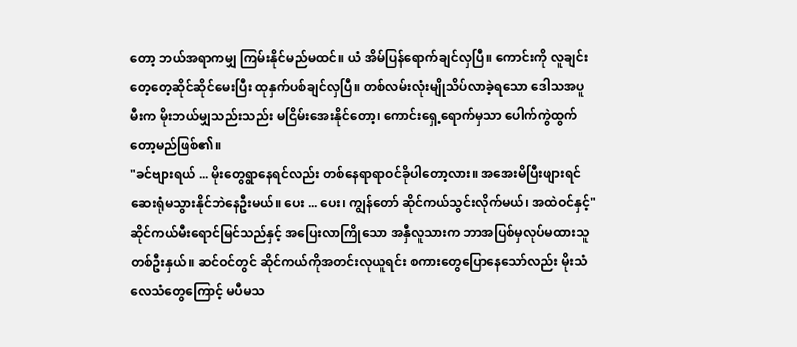တော့ ဘယ်အရာကမျှ ကြမ်းနိုင်မည်မထင်။ ယံ အိမ်ပြန်ရောက်ချင်လှပြီ။ ကောင်းကို လူချင်းတေ့တေ့ဆိုင်ဆိုင်မေးပြီး ထုနှက်ပစ်ချင်လှပြီ။ တစ်လမ်းလုံးမျိုသိပ်လာခဲ့ရသော ဒေါသအပူမီးက မိုးဘယ်မျှသည်းသည်း မငြိမ်းအေးနိုင်တော့၊ ကောင်းရှေ့ရောက်မှသာ ပေါက်ကွဲထွက်တော့မည်ဖြစ်၏။
"ခင်ဗျားရယ် ... မိုးတွေရွာနေရင်လည်း တစ်နေရာရာဝင်ခိုပါတော့လား။ အအေးမိပြီးဖျားရင် ဆေးရုံမသွားနိုင်ဘဲနေဦးမယ်။ ပေး ... ပေး၊ ကျွန်တော် ဆိုင်ကယ်သွင်းလိုက်မယ်၊ အထဲဝင်နှင့်"
ဆိုင်ကယ်မီးရောင်မြင်သည်နှင့် အပြေးလာကြိုသော အနှီလူသားက ဘာအပြစ်မှလုပ်မထားသူတစ်ဦးနှယ်။ ဆင်ဝင်တွင် ဆိုင်ကယ်ကိုအတင်းလုယူရင်း စကားတွေပြောနေသော်လည်း မိုးသံလေသံတွေကြောင့် မပီမသ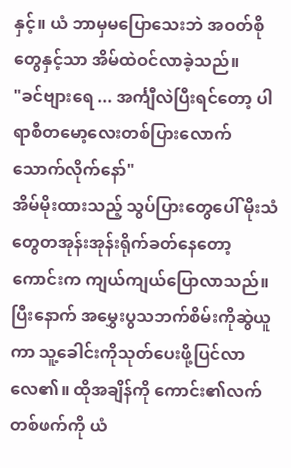နှင့်။ ယံ ဘာမှမပြောသေးဘဲ အဝတ်စိုတွေနှင့်သာ အိမ်ထဲဝင်လာခဲ့သည်။
"ခင်ဗျားရေ ... အင်္ကျီလဲပြီးရင်တော့ ပါရာစီတမော့လေးတစ်ပြားလောက် သောက်လိုက်နော်"
အိမ်မိုးထားသည့် သွပ်ပြားတွေပေါ် မိုးသံတွေတအုန်းအုန်းရိုက်ခတ်နေတော့ ကောင်းက ကျယ်ကျယ်ပြောလာသည်။ ပြီးနောက် အမွှေးပွသဘက်စိမ်းကိုဆွဲယူကာ သူ့ခေါင်းကိုသုတ်ပေးဖို့ပြင်လာလေ၏။ ထိုအချိန်ကို ကောင်း၏လက်တစ်ဖက်ကို ယံ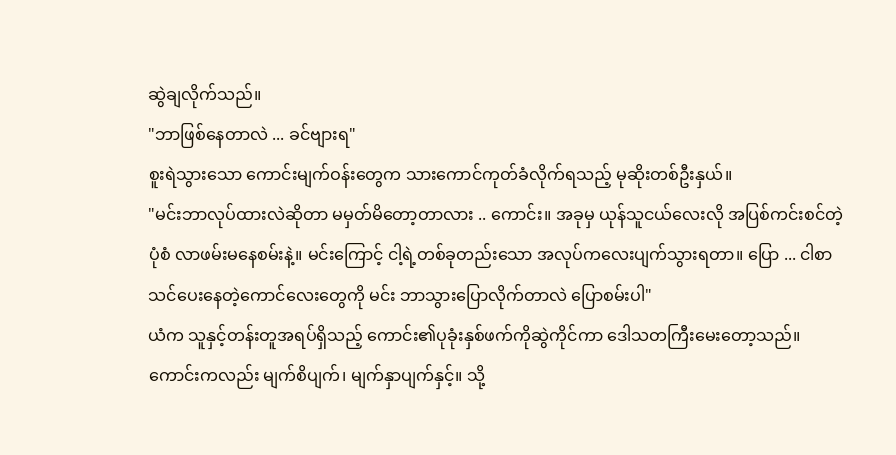ဆွဲချလိုက်သည်။
"ဘာဖြစ်နေတာလဲ ... ခင်ဗျားရ"
စူးရဲသွားသော ကောင်းမျက်ဝန်းတွေက သားကောင်ကုတ်ခံလိုက်ရသည့် မုဆိုးတစ်ဦးနှယ်။
"မင်းဘာလုပ်ထားလဲဆိုတာ မမှတ်မိတော့တာလား .. ကောင်း။ အခုမှ ယုန်သူငယ်လေးလို အပြစ်ကင်းစင်တဲ့ပုံစံ လာဖမ်းမနေစမ်းနဲ့။ မင်းကြောင့် ငါ့ရဲ့တစ်ခုတည်းသော အလုပ်ကလေးပျက်သွားရတာ။ ပြော ... ငါစာသင်ပေးနေတဲ့ကောင်လေးတွေကို မင်း ဘာသွားပြောလိုက်တာလဲ ပြောစမ်းပါ"
ယံက သူနှင့်တန်းတူအရပ်ရှိသည့် ကောင်း၏ပုခုံးနှစ်ဖက်ကိုဆွဲကိုင်ကာ ဒေါသတကြီးမေးတော့သည်။ ကောင်းကလည်း မျက်စိပျက်၊ မျက်နှာပျက်နှင့်။ သို့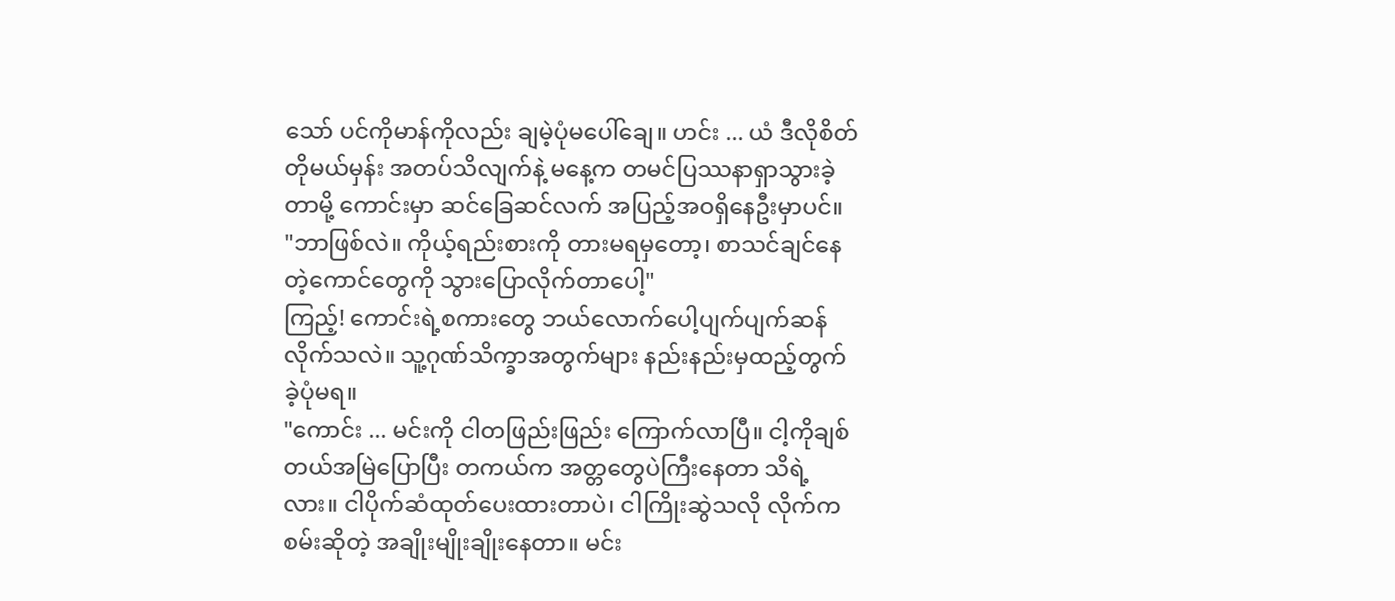သော် ပင်ကိုမာန်ကိုလည်း ချမဲ့ပုံမပေါ်ချေ။ ဟင်း ... ယံ ဒီလိုစိတ်တိုမယ်မှန်း အတပ်သိလျက်နဲ့ မနေ့က တမင်ပြဿနာရှာသွားခဲ့တာမို့ ကောင်းမှာ ဆင်ခြေဆင်လက် အပြည့်အဝရှိနေဦးမှာပင်။
"ဘာဖြစ်လဲ။ ကိုယ့်ရည်းစားကို တားမရမှတော့၊ စာသင်ချင်နေတဲ့ကောင်တွေကို သွားပြောလိုက်တာပေါ့"
ကြည့်! ကောင်းရဲ့စကားတွေ ဘယ်လောက်ပေါ့ပျက်ပျက်ဆန်လိုက်သလဲ။ သူ့ဂုဏ်သိက္ခာအတွက်များ နည်းနည်းမှထည့်တွက်ခဲ့ပုံမရ။
"ကောင်း ... မင်းကို ငါတဖြည်းဖြည်း ကြောက်လာပြီ။ ငါ့ကိုချစ်တယ်အမြဲပြောပြီး တကယ်က အတ္တတွေပဲကြီးနေတာ သိရဲ့လား။ ငါပိုက်ဆံထုတ်ပေးထားတာပဲ၊ ငါကြိုးဆွဲသလို လိုက်ကစမ်းဆိုတဲ့ အချိုးမျိုးချိုးနေတာ။ မင်း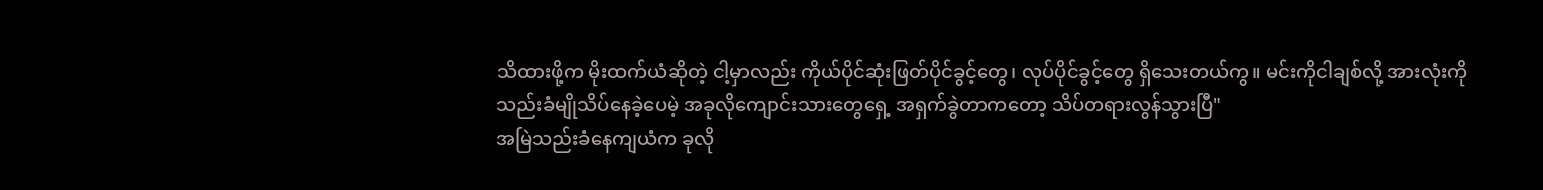သိထားဖို့က မိုးထက်ယံဆိုတဲ့ ငါ့မှာလည်း ကိုယ်ပိုင်ဆုံးဖြတ်ပိုင်ခွင့်တွေ၊ လုပ်ပိုင်ခွင့်တွေ ရှိသေးတယ်ကွ။ မင်းကိုငါချစ်လို့ အားလုံးကိုသည်းခံမျိုသိပ်နေခဲ့ပေမဲ့ အခုလိုကျောင်းသားတွေရှေ့ အရှက်ခွဲတာကတော့ သိပ်တရားလွန်သွားပြီ"
အမြဲသည်းခံနေကျယံက ခုလို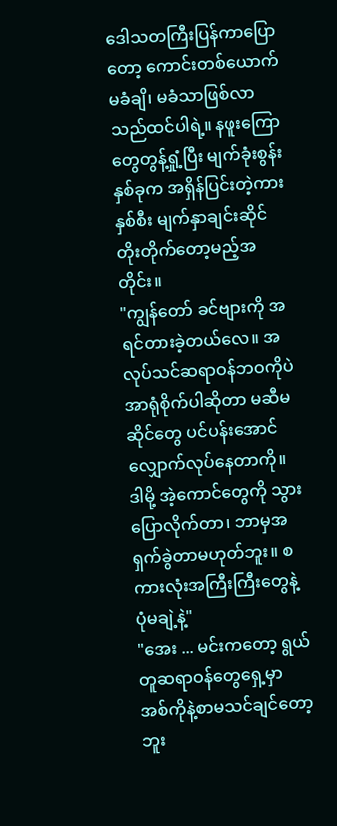ဒေါသတကြီးပြန်ကာပြောတော့ ကောင်းတစ်ယောက် မခံချိ၊ မခံသာဖြစ်လာသည်ထင်ပါရဲ့။ နဖူးကြောတွေတွန့်ရှုံ့ပြီး မျက်ခုံးစွန်းနှစ်ခုက အရှိန်ပြင်းတဲ့ကားနှစ်စီး မျက်နှာချင်းဆိုင် တိုးတိုက်တော့မည့်အတိုင်း။
"ကျွန်တော် ခင်ဗျားကို အရင်တားခဲ့တယ်လေ။ အလုပ်သင်ဆရာဝန်ဘဝကိုပဲ အာရုံစိုက်ပါဆိုတာ မဆီမဆိုင်တွေ ပင်ပန်းအောင်လျှောက်လုပ်နေတာကို။ ဒါမို့ အဲ့ကောင်တွေကို သွားပြောလိုက်တာ၊ ဘာမှအရှက်ခွဲတာမဟုတ်ဘူး။ စကားလုံးအကြီးကြီးတွေနဲ့ ပုံမချဲ့နဲ့"
"အေး ... မင်းကတော့ ရွယ်တူဆရာဝန်တွေရှေ့မှာ အစ်ကိုနဲ့စာမသင်ချင်တော့ဘူး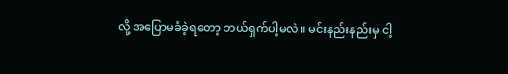လို့ အပြောမခံခဲ့ရတော့ ဘယ်ရှက်ပါ့မလဲ။ မင်းနည်းနည်းမှ ငါ့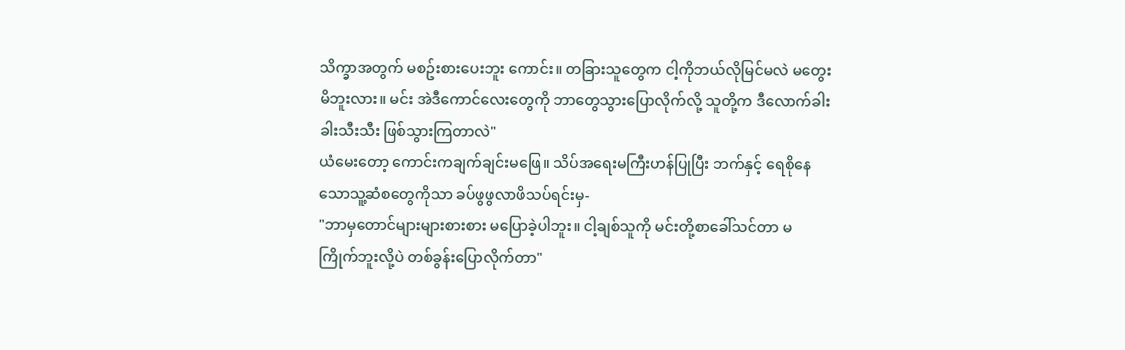သိက္ခာအတွက် မစဥ်းစားပေးဘူး ကောင်း။ တခြားသူတွေက ငါ့ကိုဘယ်လိုမြင်မလဲ မတွေးမိဘူးလား။ မင်း အဲဒီကောင်လေးတွေကို ဘာတွေသွားပြောလိုက်လို့ သူတို့က ဒီလောက်ခါးခါးသီးသီး ဖြစ်သွားကြတာလဲ"
ယံမေးတော့ ကောင်းကချက်ချင်းမဖြေ။ သိပ်အရေးမကြီးဟန်ပြုပြီး ဘက်နှင့် ရေစိုနေသောသူ့ဆံစတွေကိုသာ ခပ်ဖွဖွလာဖိသပ်ရင်းမှ-
"ဘာမှတောင်များများစားစား မပြောခဲ့ပါဘူး။ ငါ့ချစ်သူကို မင်းတို့စာခေါ်သင်တာ မကြိုက်ဘူးလို့ပဲ တစ်ခွန်းပြောလိုက်တာ"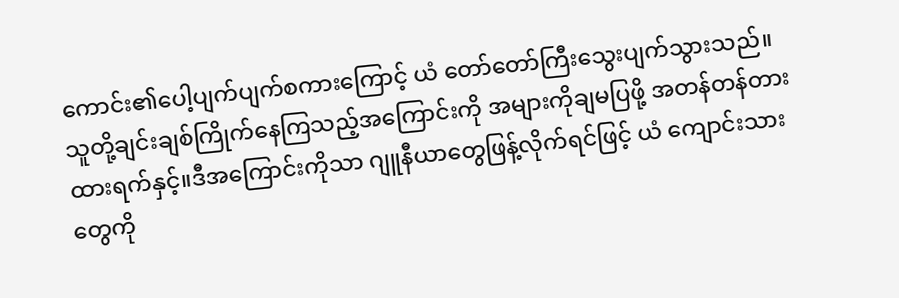ကောင်း၏ပေါ့ပျက်ပျက်စကားကြောင့် ယံ တော်တော်ကြီးသွေးပျက်သွားသည်။ သူတို့ချင်းချစ်ကြိုက်နေကြသည့်အကြောင်းကို အများကိုချမပြဖို့ အတန်တန်တားထားရက်နှင့်။ဒီအကြောင်းကိုသာ ဂျူနီယာတွေဖြန့်လိုက်ရင်ဖြင့် ယံ ကျောင်းသားတွေကို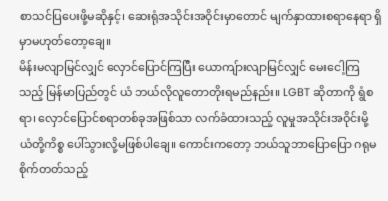စာသင်ပြပေးဖို့မဆိုနှင့်၊ ဆေးရုံအသိုင်းအဝိုင်းမှာတောင် မျက်နှာထားစရာနေရာ ရှိမှာမဟုတ်တော့ချေ။
မိန်းမလျာမြင်လျှင် လှောင်ပြောင်ကြပြီး ယောကျ်ားလျာမြင်လျှင် မေးငေါ့ကြသည့် မြန်မာပြည်တွင် ယံ ဘယ်လိုလူတောတိုးရမည်နည်း။ LGBT ဆိုတာကို ရွံစရာ၊ လှောင်ပြောင်စရာတစ်ခုအဖြစ်သာ လက်ခံထားသည့် လူမှုအသိုင်းအဝိုင်းမို့ ယံတို့ကိစ္စ ပေါ်သွားလို့မဖြစ်ပါချေ။ ကောင်းကတော့ ဘယ်သူဘာပြောပြော ဂရုမစိုက်တတ်သည့်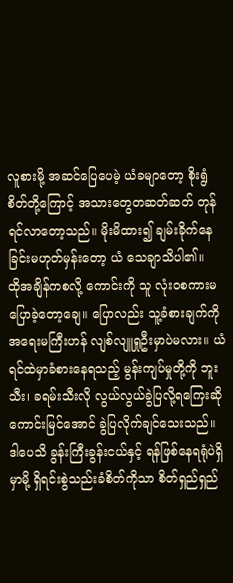လူစားမို့ အဆင်ပြေပေမဲ့ ယံခမျာတော့ စိုးရွံစိတ်တို့ကြောင့် အသားတွေတဆတ်ဆတ် တုန်ရင်လာတော့သည်။ မိုးမိထား၍ ချမ်းခိုက်နေခြင်းမဟုတ်မှန်းတော့ ယံ သေချာသိပါ၏။
ထိုအချိန်ကစလို့ ကောင်းကို သူ လုံးဝစကားမပြောခဲ့တော့ချေ။ ပြောလည်း သူ့ခံစားချက်ကို အရေးမကြီးဟန် လျစ်လျူရှုဦးမှာပဲမလား။ ယံ ရင်ထဲမှာခံစားနေရသည့် မွန်းကျပ်မှုတို့ကို ဘူးသီး၊ ခရမ်းသီးလို လွယ်လွယ်ခွဲပြလို့ရကြေးဆို ကောင်းမြင်အောင် ခွဲပြလိုက်ချင်သေးသည်။ ဒါပေသိ ခွန်းကြီးခွန်းငယ်နှင့် ရန်ဖြစ်နေရရုံပဲရှိမှာမို့ ရှိရင်းစွဲသည်းခံစိတ်ကိုသာ စိတ်ရှည်ရှည်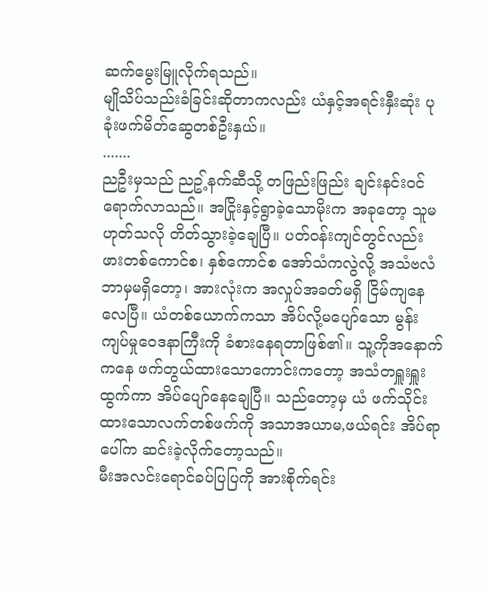ဆက်မွေးမြူလိုက်ရသည်။
မျိုသိပ်သည်းခံခြင်းဆိုတာကလည်း ယံနှင့်အရင်းနှီးဆုံး ပုခုံးဖက်မိတ်ဆွေတစ်ဦးနှယ်။
.......
ညဦးမှသည် ညဥ့်နက်ဆီသို့ တဖြည်းဖြည်း ချင်းနင်းဝင်ရောက်လာသည်။ အငြိုးနှင့်ရွာခဲ့သောမိုးက အခုတော့ သူမဟုတ်သလို တိတ်သွားခဲ့ချေပြီ။ ပတ်ဝန်းကျင်တွင်လည်း ဖားတစ်ကောင်စ၊ နှစ်ကောင်စ အော်သံကလွဲလို့ အသံဗလံဘာမှမရှိတော့၊ အားလုံးက အလှုပ်အခတ်မရှိ ငြိမ်ကျနေလေပြီ။ ယံတစ်ယောက်ကသာ အိပ်လို့မပျော်သော မွန်းကျပ်မှုဝေဒနာကြီးကို ခံစားနေရတာဖြစ်၏။ သူ့ကိုအနောက်ကနေ ဖက်တွယ်ထားသောကောင်းကတော့ အသံတရှူးရှူးထွက်ကာ အိပ်ပျော်နေချေပြီ။ သည်တော့မှ ယံ ဖက်သိုင်းထားသောလက်တစ်ဖက်ကို အသာအယာမ,ဖယ်ရင်း အိပ်ရာပေါ်က ဆင်းခဲ့လိုက်တော့သည်။
မီးအလင်းရောင်ခပ်ပြပြကို အားစိုက်ရင်း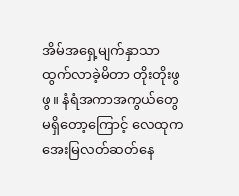အိမ်အရှေ့မျက်နှာသာ ထွက်လာခဲ့မိတာ တိုးတိုးဖွဖွ။ နံရံအကာအကွယ်တွေ မရှိတော့ကြောင့် လေထုက အေးမြလတ်ဆတ်နေ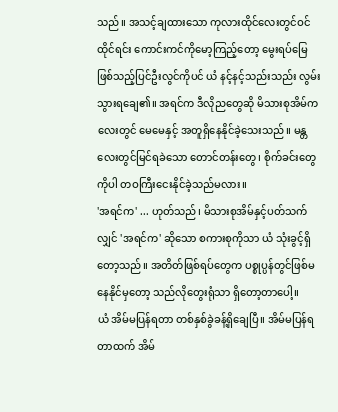သည်။ အသင့်ချထားသော ကုလားထိုင်လေးတွင်ဝင်ထိုင်ရင်း ကောင်းကင်ကိုမော့ကြည့်တော့ မွေးရပ်မြေဖြစ်သည့်ပြင်ဦးလွင်ကိုပင် ယံ နင့်နင့်သည်းသည်း လွမ်းသွားရချေ၏။ အရင်က ဒီလိုညတွေဆို မိသားစုအိမ်ကလေးတွင် မေမေနှင့် အတူရှိနေနိုင်ခဲ့သေးသည်။ မန္တလေးတွင်မြင်ရခဲသော တောင်တန်းတွေ၊ စိုက်ခင်းတွေကိုပါ တဝကြီးငေးနိုင်ခဲ့သည်မလား။
'အရင်က' ... ဟုတ်သည်၊ မိသားစုအိမ်နှင့်ပတ်သက်လျှင် 'အရင်က' ဆိုသော စကားစုကိုသာ ယံ သုံးခွင့်ရှိတော့သည်။ အတိတ်ဖြစ်ရပ်တွေက ပစ္စုပ္ပန်တွင်ဖြစ်မနေနိုင်မှတော့ သည်လိုတွေးရုံသာ ရှိတော့တာပေါ့။
ယံ အိမ်မပြန်ရတာ တစ်နှစ်ခွဲခန့်ရှိချေပြီ။ အိမ်မပြန်ရတာထက် အိမ်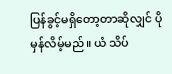ပြန်ခွင့်မရှိတော့တာဆိုလျှင် ပိုမှန်လိမ့်မည်။ ယံ သိပ်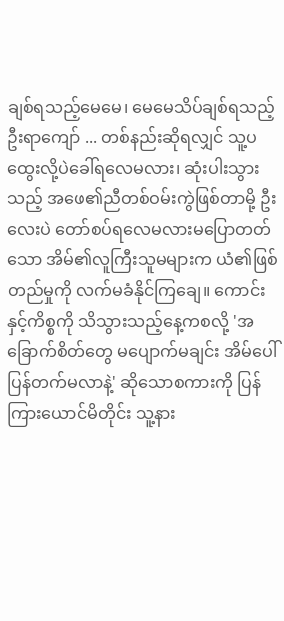ချစ်ရသည့်မေမေ၊ မေမေသိပ်ချစ်ရသည့် ဦးရာကျော် ... တစ်နည်းဆိုရလျှင် သူ့ပထွေးလို့ပဲခေါ်ရလေမလား၊ ဆုံးပါးသွားသည့် အဖေ၏ညီတစ်ဝမ်းကွဲဖြစ်တာမို့ ဦးလေးပဲ တော်စပ်ရလေမလားမပြောတတ်သော အိမ်၏လူကြီးသူမများက ယံ၏ဖြစ်တည်မှုကို လက်မခံနိုင်ကြချေ။ ကောင်းနှင့်ကိစ္စကို သိသွားသည့်နေ့ကစလို့ 'အခြောက်စိတ်တွေ မပျောက်မချင်း အိမ်ပေါ်ပြန်တက်မလာနဲ့' ဆိုသောစကားကို ပြန်ကြားယောင်မိတိုင်း သူ့နား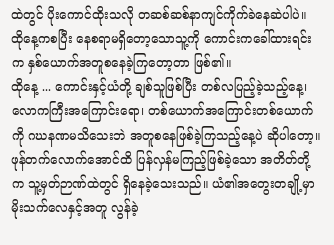ထဲတွင် ပိုးကောင်ထိုးသလို တဆစ်ဆစ်နာကျင်ကိုက်ခဲနေဆဲပါပဲ။ ထိုနေ့ကစပြီး နေစရာမရှိတော့သောသူ့ကို ကောင်းကခေါ်ထားရင်းက နှစ်ယောက်အတူစနေခဲ့ကြတော့တာ ဖြစ်၏။
ထိုနေ့ ... ကောင်းနှင့်ယံတို့ ချစ်သူဖြစ်ပြီး တစ်လပြည့်ခဲ့သည့်နေ့၊ လောကကြီးအကြောင်းရော၊ တစ်ယောက်အကြောင်းတစ်ယောက်ကို ဂဃနဏမသိသေးဘဲ အတူစနေဖြစ်ခဲ့ကြသည့်နေ့ပဲ ဆိုပါတော့။ ဖုန်တက်လောက်အောင်ထိ ပြန်လှန်မကြည့်ဖြစ်ခဲ့သော အတိတ်တို့က သူ့မှတ်ဉာဏ်ထဲတွင် ရှိနေခဲ့သေးသည်။ ယံ၏အတွေးတချို့မှာ မိုးသက်လေနှင့်အတူ လွန်ခဲ့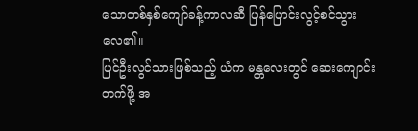သောတစ်နှစ်ကျော်ခန့်ကာလဆီ ပြန်ပြောင်းလွင့်စင်သွားလေ၏။
ပြင်ဦးလွင်သားဖြစ်သည့် ယံက မန္တလေးတွင် ဆေးကျောင်းတက်ဖို့ အ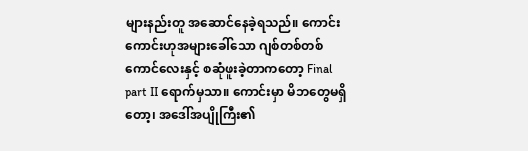များနည်းတူ အဆောင်နေခဲ့ရသည်။ ကောင်းကောင်းဟုအများခေါ်သော ဂျစ်တစ်တစ်ကောင်လေးနှင့် စဆုံဖူးခဲ့တာကတော့ Final part II ရောက်မှသာ။ ကောင်းမှာ မိဘတွေမရှိတော့၊ အဒေါ်အပျိုကြီး၏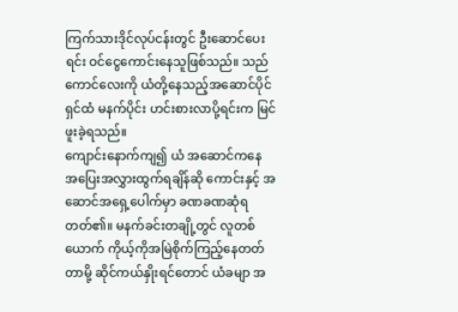ကြက်သားဒိုင်လုပ်ငန်းတွင် ဦးဆောင်ပေးရင်း ဝင်ငွေကောင်းနေသူဖြစ်သည်။ သည်ကောင်လေးကို ယံတို့နေသည့်အဆောင်ပိုင်ရှင်ထံ မနက်ပိုင်း ဟင်းစားလာပို့ရင်းက မြင်ဖူးခဲ့ရသည်။
ကျောင်းနောက်ကျ၍ ယံ အဆောင်ကနေ အပြေးအလွှားထွက်ရချိန်ဆို ကောင်းနှင့် အဆောင်အရှေ့ပေါက်မှာ ခဏခဏဆုံရတတ်၏။ မနက်ခင်းတချို့တွင် လူတစ်ယောက် ကိုယ့်ကိုအမြဲစိုက်ကြည့်နေတတ်တာမို့ ဆိုင်ကယ်နှိုးရင်တောင် ယံခမျာ အ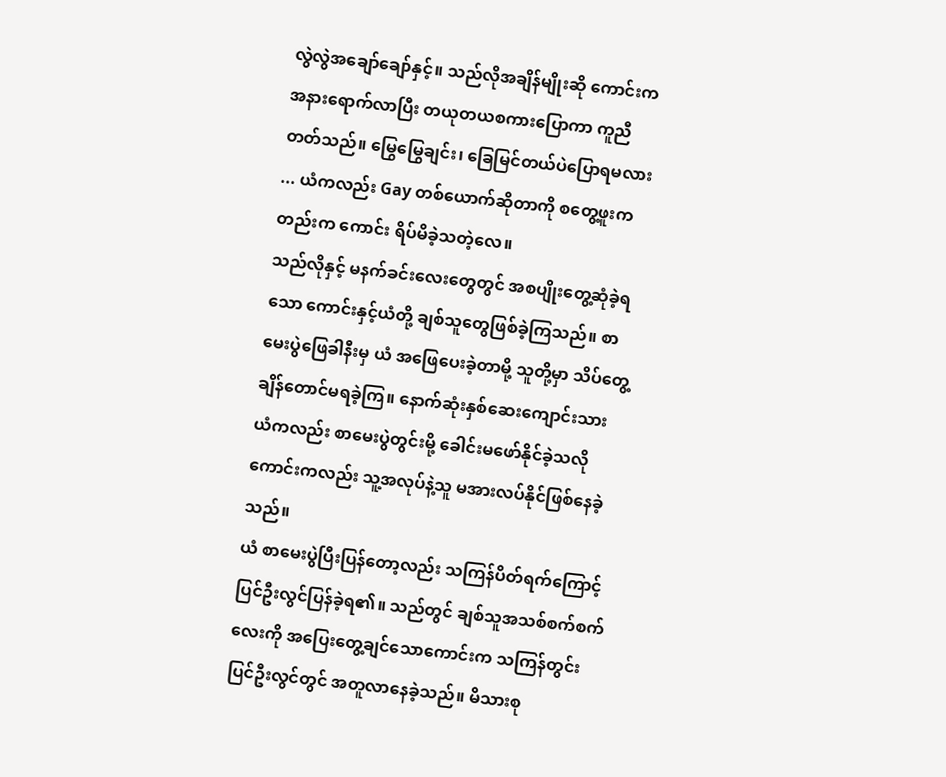လွဲလွဲအချော်ချော်နှင့်။ သည်လိုအချိန်မျိုးဆို ကောင်းက အနားရောက်လာပြီး တယုတယစကားပြောကာ ကူညီတတ်သည်။ မြွေမြွေချင်း၊ ခြေမြင်တယ်ပဲပြောရမလား ... ယံကလည်း Gay တစ်ယောက်ဆိုတာကို စတွေ့ဖူးကတည်းက ကောင်း ရိပ်မိခဲ့သတဲ့လေ။
သည်လိုနှင့် မနက်ခင်းလေးတွေတွင် အစပျိုးတွေ့ဆုံခဲ့ရသော ကောင်းနှင့်ယံတို့ ချစ်သူတွေဖြစ်ခဲ့ကြသည်။ စာမေးပွဲဖြေခါနီးမှ ယံ အဖြေပေးခဲ့တာမို့ သူတို့မှာ သိပ်တွေ့ချိန်တောင်မရခဲ့ကြ။ နောက်ဆုံးနှစ်ဆေးကျောင်းသား ယံကလည်း စာမေးပွဲတွင်းမို့ ခေါင်းမဖော်နိုင်ခဲ့သလို ကောင်းကလည်း သူ့အလုပ်နဲ့သူ မအားလပ်နိုင်ဖြစ်နေခဲ့သည်။
ယံ စာမေးပွဲပြီးပြန်တော့လည်း သကြန်ပိတ်ရက်ကြောင့် ပြင်ဦးလွင်ပြန်ခဲ့ရ၏။ သည်တွင် ချစ်သူအသစ်စက်စက်လေးကို အပြေးတွေ့ချင်သောကောင်းက သကြန်တွင်းပြင်ဦးလွင်တွင် အတူလာနေခဲ့သည်။ မိသားစု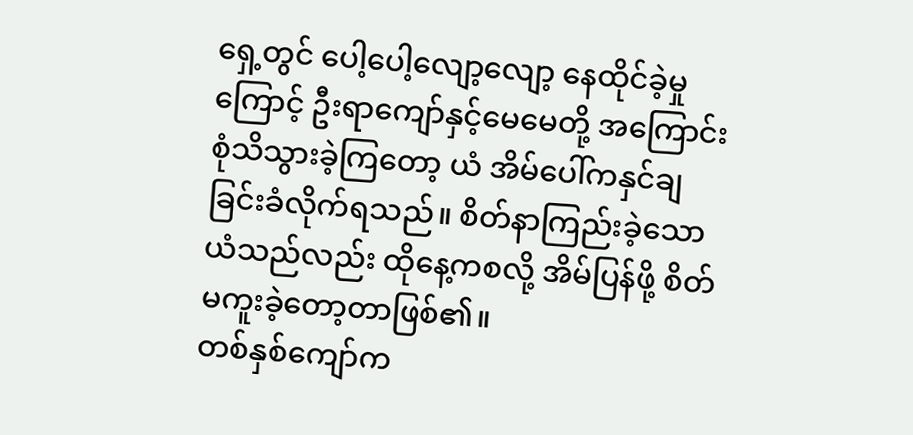ရှေ့တွင် ပေါ့ပေါ့လျော့လျော့ နေထိုင်ခဲ့မှုကြောင့် ဦးရာကျော်နှင့်မေမေတို့ အကြောင်းစုံသိသွားခဲ့ကြတော့ ယံ အိမ်ပေါ်ကနှင်ချခြင်းခံလိုက်ရသည်။ စိတ်နာကြည်းခဲ့သောယံသည်လည်း ထိုနေ့ကစလို့ အိမ်ပြန်ဖို့ စိတ်မကူးခဲ့တော့တာဖြစ်၏။
တစ်နှစ်ကျော်က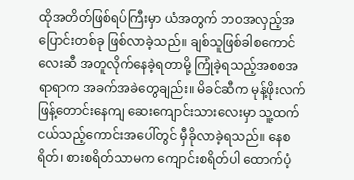ထိုအတိတ်ဖြစ်ရပ်ကြီးမှာ ယံအတွက် ဘဝအလှည့်အပြောင်းတစ်ခု ဖြစ်လာခဲ့သည်။ ချစ်သူဖြစ်ခါစကောင်လေးဆီ အတူလိုက်နေခဲ့ရတာမို့ ကြုံခဲ့ရသည့်အစစအရာရာက အခက်အခဲတွေချည်း။ မိခင်ဆီက မုန့်ဖိုးလက်ဖြန့်တောင်းနေကျ ဆေးကျောင်းသားလေးမှာ သူ့ထက်ငယ်သည့်ကောင်းအပေါ်တွင် မှီခိုလာခဲ့ရသည်။ နေစရိတ်၊ စားစရိတ်သာမက ကျောင်းစရိတ်ပါ ထောက်ပံ့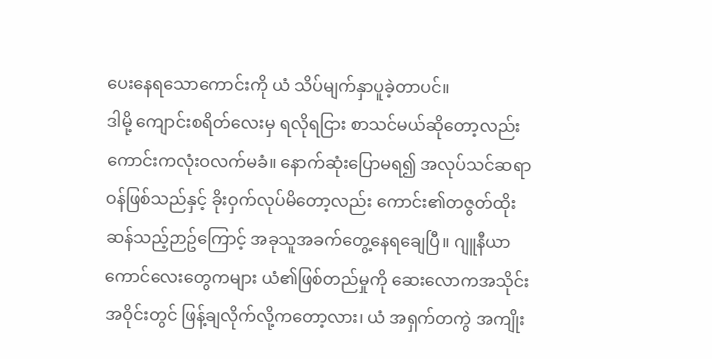ပေးနေရသောကောင်းကို ယံ သိပ်မျက်နှာပူခဲ့တာပင်။
ဒါမို့ ကျောင်းစရိတ်လေးမှ ရလိုရငြား စာသင်မယ်ဆိုတော့လည်း ကောင်းကလုံးဝလက်မခံ။ နောက်ဆုံးပြောမရ၍ အလုပ်သင်ဆရာဝန်ဖြစ်သည်နှင့် ခိုးဝှက်လုပ်မိတော့လည်း ကောင်း၏တဇွတ်ထိုးဆန်သည့်ဉာဥ်ကြောင့် အခုသူအခက်တွေ့နေရချေပြီ။ ဂျူနီယာကောင်လေးတွေကများ ယံ၏ဖြစ်တည်မှုကို ဆေးလောကအသိုင်းအဝိုင်းတွင် ဖြန့်ချလိုက်လို့ကတော့လား၊ ယံ အရှက်တကွဲ အကျိုး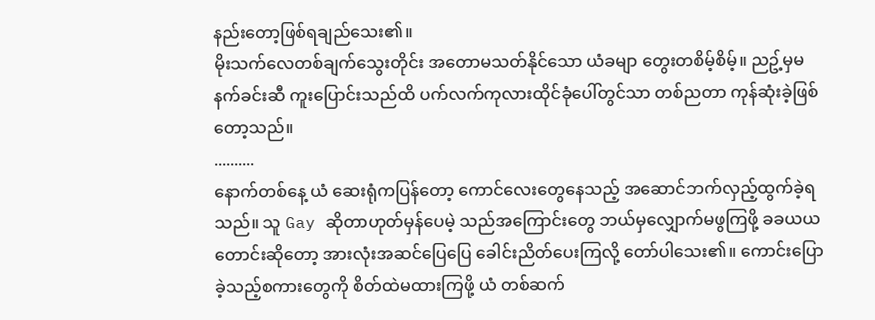နည်းတော့ဖြစ်ရချည်သေး၏။
မိုးသက်လေတစ်ချက်သွေးတိုင်း အတောမသတ်နိုင်သော ယံခမျာ တွေးတစိမ့်စိမ့်။ ညဥ့်မှမနက်ခင်းဆီ ကူးပြောင်းသည်ထိ ပက်လက်ကုလားထိုင်ခုံပေါ်တွင်သာ တစ်ညတာ ကုန်ဆုံးခဲ့ဖြစ်တော့သည်။
..........
နောက်တစ်နေ့ ယံ ဆေးရုံကပြန်တော့ ကောင်လေးတွေနေသည့် အဆောင်ဘက်လှည့်ထွက်ခဲ့ရသည်။ သူ Gay ဆိုတာဟုတ်မှန်ပေမဲ့ သည်အကြောင်းတွေ ဘယ်မှလျှောက်မဖွကြဖို့ ခခယယတောင်းဆိုတော့ အားလုံးအဆင်ပြေပြေ ခေါင်းညိတ်ပေးကြလို့ တော်ပါသေး၏။ ကောင်းပြောခဲ့သည့်စကားတွေကို စိတ်ထဲမထားကြဖို့ ယံ တစ်ဆက်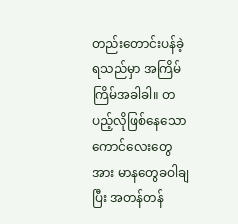တည်းတောင်းပန်ခဲ့ရသည်မှာ အကြိမ်ကြိမ်အခါခါ။ တပည့်လိုဖြစ်နေသော ကောင်လေးတွေအား မာနတွေခဝါချပြီး အတန်တန်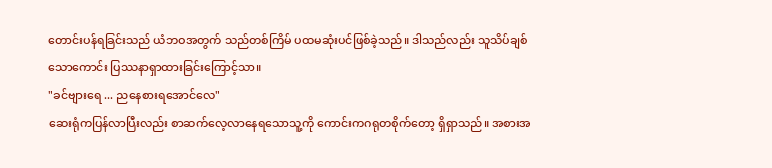တောင်းပန်ရခြင်းသည် ယံဘဝအတွက် သည်တစ်ကြိမ် ပထမဆုံးပင်ဖြစ်ခဲ့သည်။ ဒါသည်လည်း သူသိပ်ချစ်သောကောင်း ပြဿနာရှာထားခြင်းကြောင့်သာ။
"ခင်ဗျားရေ ... ညနေစားရအောင်လေ"
ဆေးရုံကပြန်လာပြီးလည်း စာဆက်လေ့လာနေရသောသူ့ကို ကောင်းကဂရုတစိုက်တော့ ရှိရှာသည်။ အစားအ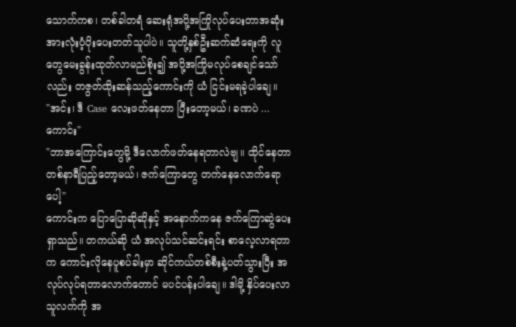သောက်ကစ၊ တစ်ခါတရံ ဆေးရုံအပို့အကြိုလုပ်ပေးတာအဆုံး အားလုံးပံ့ပိုးပေးတတ်သူပါပဲ။ သူတို့နှစ်ဦးဆက်ဆံရေးကို လူတွေမေးခွန်းထုတ်လာမည်စိုး၍ အပို့အကြိုမလုပ်စေချင်သော်လည်း တဇွတ်ထိုးဆန်သည့်ကောင်းကို ယံ ငြင်းမရခဲ့ပါချေ။
"အင်း၊ ဒီ Case လေးဖတ်နေတာ ပြီးတော့မယ်၊ ခဏပဲ ... ကောင်း"
"ဘာအကြောင်းတွေမို့ ဒီလောက်ဖတ်နေရတာလဲဗျ။ ထိုင်နေတာ တစ်နာရီပြည့်တော့မယ်၊ ဇက်ကြောတွေ တက်နေလောက်ရောပေါ့"
ကောင်းက ပြောပြောဆိုဆိုနှင့် အနောက်ကနေ ဇက်ကြောဆွဲပေးရှာသည်။ တကယ်ဆို ယံ အလုပ်သင်ဆင်းရင်း စာလေ့လာရတာက ကောင်းလိုနေပူစပ်ခါးမှာ ဆိုင်ကယ်တစ်စီးနဲ့ပတ်သွားပြီး အလုပ်လုပ်ရတာလောက်တောင် မပင်ပန်းပါချေ။ ဒါမို့ နှိပ်ပေးလာသူလက်ကို အ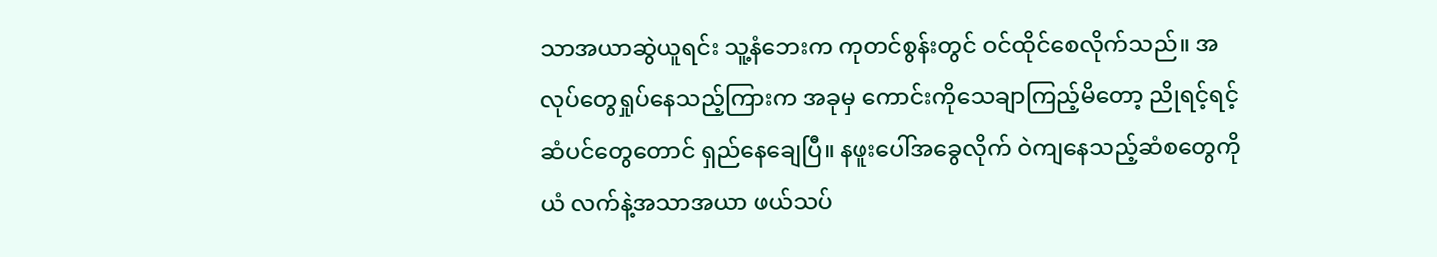သာအယာဆွဲယူရင်း သူ့နံဘေးက ကုတင်စွန်းတွင် ဝင်ထိုင်စေလိုက်သည်။ အလုပ်တွေရှုပ်နေသည့်ကြားက အခုမှ ကောင်းကိုသေချာကြည့်မိတော့ ညိုရင့်ရင့်ဆံပင်တွေတောင် ရှည်နေချေပြီ။ နဖူးပေါ်အခွေလိုက် ဝဲကျနေသည့်ဆံစတွေကို ယံ လက်နဲ့အသာအယာ ဖယ်သပ်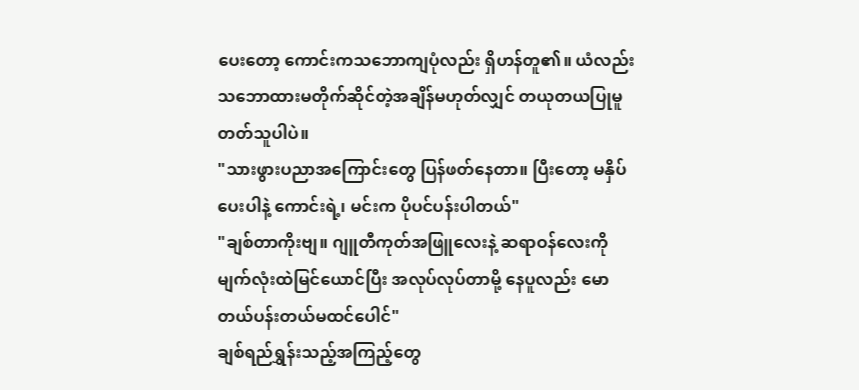ပေးတော့ ကောင်းကသဘောကျပုံလည်း ရှိဟန်တူ၏။ ယံလည်း သဘောထားမတိုက်ဆိုင်တဲ့အချိန်မဟုတ်လျှင် တယုတယပြုမူတတ်သူပါပဲ။
"သားဖွားပညာအကြောင်းတွေ ပြန်ဖတ်နေတာ။ ပြီးတော့ မနှိပ်ပေးပါနဲ့ ကောင်းရဲ့၊ မင်းက ပိုပင်ပန်းပါတယ်"
"ချစ်တာကိုးဗျ။ ဂျူတီကုတ်အဖြူလေးနဲ့ ဆရာဝန်လေးကို မျက်လုံးထဲမြင်ယောင်ပြီး အလုပ်လုပ်တာမို့ နေပူလည်း မောတယ်ပန်းတယ်မထင်ပေါင်"
ချစ်ရည်ရွှန်းသည့်အကြည့်တွေ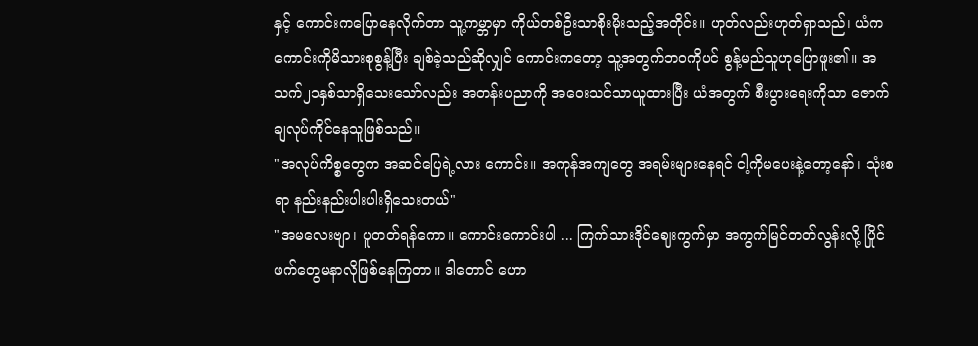နှင့် ကောင်းကပြောနေလိုက်တာ သူ့ကမ္ဘာမှာ ကိုယ်တစ်ဦးသာစိုးမိုးသည့်အတိုင်း။ ဟုတ်လည်းဟုတ်ရှာသည်၊ ယံက ကောင်းကိုမိသားစုစွန့်ပြီး ချစ်ခဲ့သည်ဆိုလျှင် ကောင်းကတော့ သူ့အတွက်ဘဝကိုပင် စွန့်မည်သူဟုပြောဖူး၏။ အသက်၂၁နှစ်သာရှိသေးသော်လည်း အတန်းပညာကို အဝေးသင်သာယူထားပြီး ယံအတွက် စီးပွားရေးကိုသာ ဇောက်ချလုပ်ကိုင်နေသူဖြစ်သည်။
"အလုပ်ကိစ္စတွေက အဆင်ပြေရဲ့လား ကောင်း။ အကုန်အကျတွေ အရမ်းများနေရင် ငါ့ကိုမပေးနဲ့တော့နော်၊ သုံးစရာ နည်းနည်းပါးပါးရှိသေးတယ်"
"အမလေးဗျာ၊ ပူတတ်ရန်ကော။ ကောင်းကောင်းပါ ... ကြက်သားဒိုင်ဈေးကွက်မှာ အကွက်မြင်တတ်လွန်းလို့ ပြိုင်ဖက်တွေမနာလိုဖြစ်နေကြတာ။ ဒါတောင် ဟော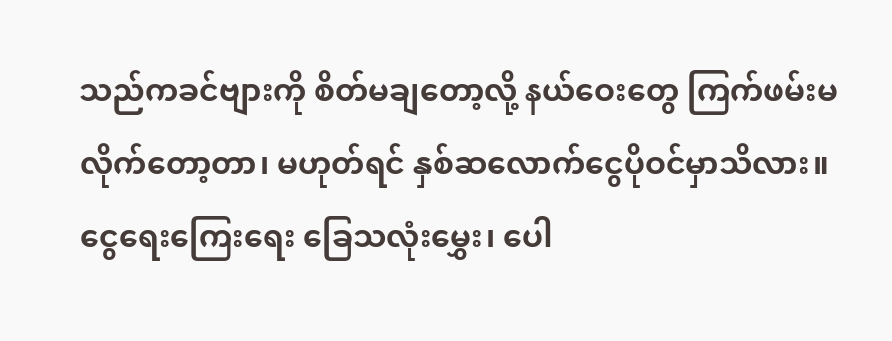သည်ကခင်ဗျားကို စိတ်မချတော့လို့ နယ်ဝေးတွေ ကြက်ဖမ်းမလိုက်တော့တာ၊ မဟုတ်ရင် နှစ်ဆလောက်ငွေပိုဝင်မှာသိလား။ ငွေရေးကြေးရေး ခြေသလုံးမွှေး၊ ပေါ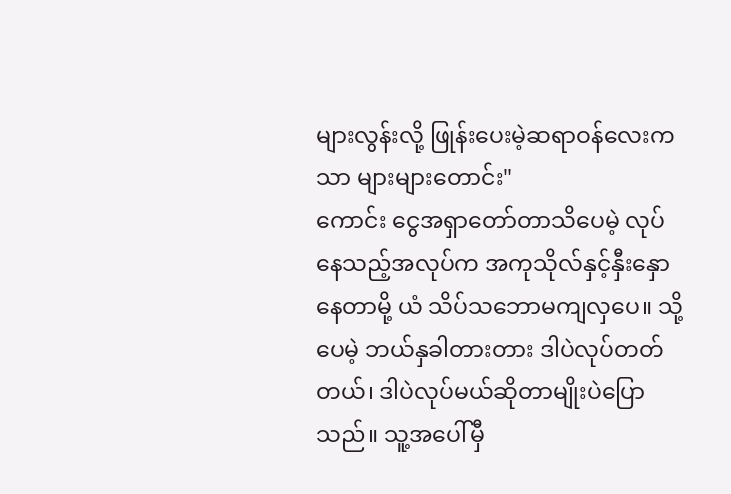များလွန်းလို့ ဖြုန်းပေးမဲ့ဆရာဝန်လေးကသာ များများတောင်း"
ကောင်း ငွေအရှာတော်တာသိပေမဲ့ လုပ်နေသည့်အလုပ်က အကုသိုလ်နှင့်နှီးနှောနေတာမို့ ယံ သိပ်သဘောမကျလှပေ။ သို့ပေမဲ့ ဘယ်နှခါတားတား ဒါပဲလုပ်တတ်တယ်၊ ဒါပဲလုပ်မယ်ဆိုတာမျိုးပဲပြောသည်။ သူ့အပေါ်မှီ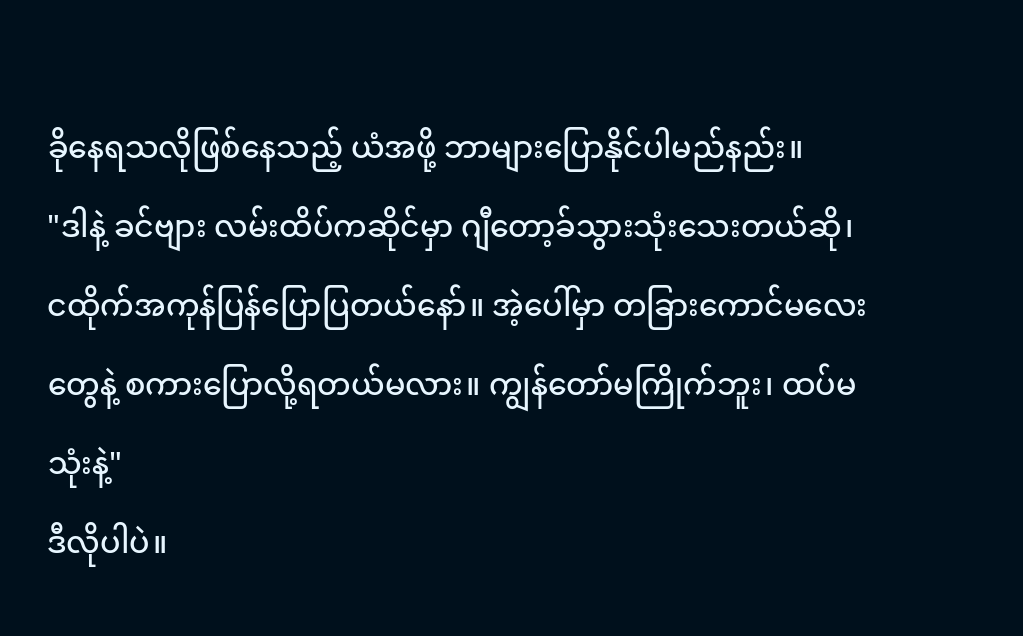ခိုနေရသလိုဖြစ်နေသည့် ယံအဖို့ ဘာများပြောနိုင်ပါမည်နည်း။
"ဒါနဲ့ ခင်ဗျား လမ်းထိပ်ကဆိုင်မှာ ဂျီတော့ခ်သွားသုံးသေးတယ်ဆို၊ ငထိုက်အကုန်ပြန်ပြောပြတယ်နော်။ အဲ့ပေါ်မှာ တခြားကောင်မလေးတွေနဲ့ စကားပြောလို့ရတယ်မလား။ ကျွန်တော်မကြိုက်ဘူး၊ ထပ်မသုံးနဲ့"
ဒီလိုပါပဲ။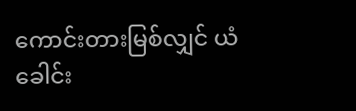ကောင်းတားမြစ်လျှင် ယံခေါင်း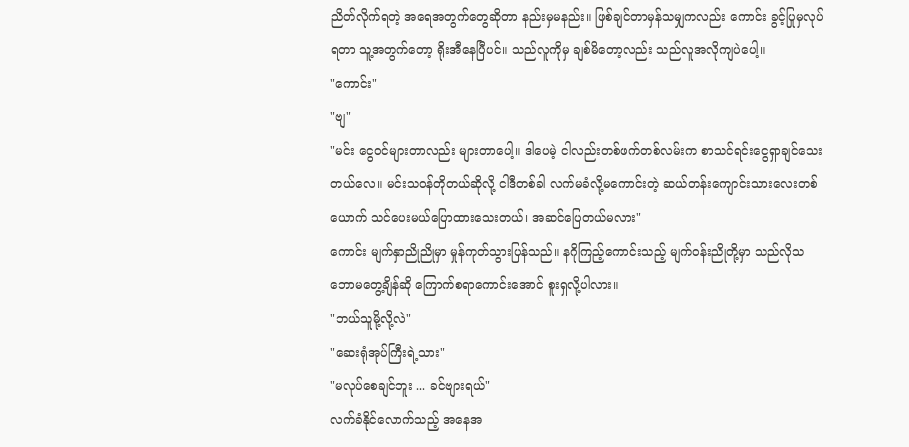ညိတ်လိုက်ရတဲ့ အရေအတွက်တွေဆိုတာ နည်းမှမနည်း။ ဖြစ်ချင်တာမှန်သမျှကလည်း ကောင်း ခွင့်ပြုမှလုပ်ရတာ သူ့အတွက်တော့ ရိုးအီနေပြီပင်။ သည်လူကိုမှ ချစ်မိတော့လည်း သည်လူအလိုကျပဲပေါ့။
"ကောင်း"
"ဗျ"
"မင်း ငွေဝင်များတာလည်း များတာပေါ့။ ဒါပေမဲ့ ငါလည်းတစ်ဖက်တစ်လမ်းက စာသင်ရင်းငွေရှာချင်သေးတယ်လေ။ မင်းသဝန်တိုတယ်ဆိုလို့ ငါဒီတစ်ခါ လက်မခံလို့မကောင်းတဲ့ ဆယ်တန်းကျောင်းသားလေးတစ်ယောက် သင်ပေးမယ်ပြောထားသေးတယ်၊ အဆင်ပြေတယ်မလား"
ကောင်း မျက်နှာညိုညိုမှာ မှုန်ကုတ်သွားပြန်သည်။ နဂိုကြည့်ကောင်းသည့် မျက်ဝန်းညိုတို့မှာ သည်လိုသဘောမတွေ့ချိန်ဆို ကြောက်စရာကောင်းအောင် စူးရှလို့ပါလား။
"ဘယ်သူမို့လို့လဲ"
"ဆေးရုံအုပ်ကြီးရဲ့သား"
"မလုပ်စေချင်ဘူး ... ခင်ဗျားရယ်"
လက်ခံနိုင်လောက်သည့် အနေအ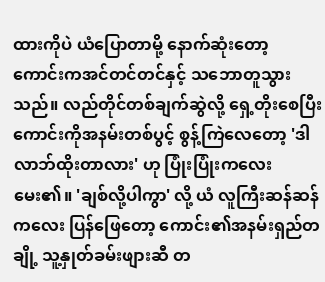ထားကိုပဲ ယံပြောတာမို့ နောက်ဆုံးတော့ ကောင်းကအင်တင်တင်နှင့် သဘောတူသွားသည်။ လည်တိုင်တစ်ချက်ဆွဲလို့ ရှေ့တိုးစေပြီး ကောင်းကိုအနမ်းတစ်ပွင့် စွန့်ကြဲလေတော့ 'ဒါ လာဘ်ထိုးတာလား' ဟု ပြုံးပြုံးကလေးမေး၏။ 'ချစ်လို့ပါကွာ' လို့ ယံ လူကြီးဆန်ဆန်ကလေး ပြန်ဖြေတော့ ကောင်း၏အနမ်းရှည်တချို့ သူ့နှုတ်ခမ်းဖျားဆီ တ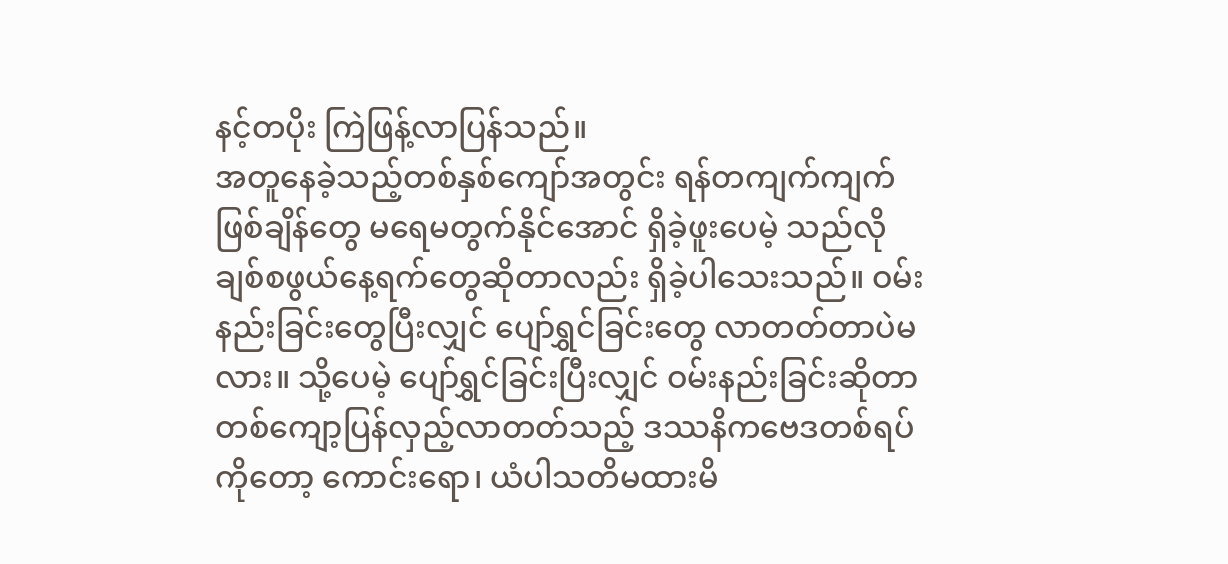နင့်တပိုး ကြဲဖြန့်လာပြန်သည်။
အတူနေခဲ့သည့်တစ်နှစ်ကျော်အတွင်း ရန်တကျက်ကျက်ဖြစ်ချိန်တွေ မရေမတွက်နိုင်အောင် ရှိခဲ့ဖူးပေမဲ့ သည်လိုချစ်စဖွယ်နေ့ရက်တွေဆိုတာလည်း ရှိခဲ့ပါသေးသည်။ ဝမ်းနည်းခြင်းတွေပြီးလျှင် ပျော်ရွှင်ခြင်းတွေ လာတတ်တာပဲမလား။ သို့ပေမဲ့ ပျော်ရွှင်ခြင်းပြီးလျှင် ဝမ်းနည်းခြင်းဆိုတာ တစ်ကျော့ပြန်လှည့်လာတတ်သည့် ဒဿနိကဗေဒတစ်ရပ်ကိုတော့ ကောင်းရော၊ ယံပါသတိမထားမိ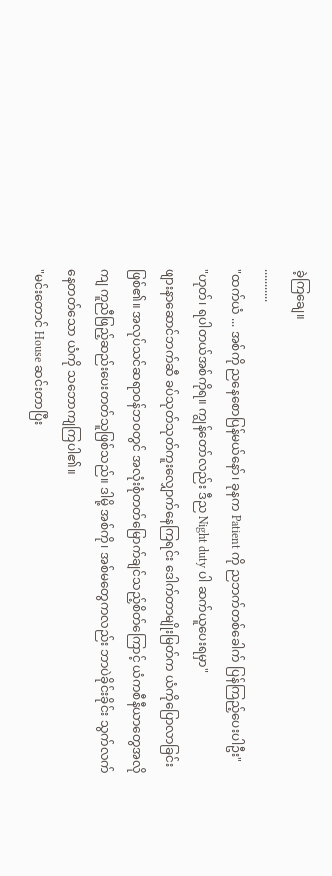ခဲ့ကြချေ။
...........
"ထက်ယံ ... အစ်ကို ညနေစောပြန်မယ်နော်၊ ခုနက Patient ကို ညဘက်တစ်ခေါက် ပြန်ကြည့်ပေးပါဦး"
"ဟုတ်၊ ရပါတယ်အစ်ကိုရ။ ကျွန်တော်လည်း ဒီည Night duty ပါ ဆက်ယူပေးရမှာ"
ဖျားနာဆောင်ဘက်ဆီ ခပ်သုတ်သုတ်ကူးလျှောက်နေကြရင်း ဒေါက်တာမျိုးမြတ်က ယံကိုပြောလာခြင်းဖြစ်၏။ အလုပ်သင်ဆရာဝန်ဘဝတွင် အလုံးစုံတတ်မြောက်ချင်သည့်စိတ်ကြောင့် ယံကစီနီယာတွေအလိုကျ ကူညီဖြည့်ဆည်းပေးတတ်သူဖြစ်သည်။ ဒါမို့ အစ်ကို၊ အစ်မတွေကလည်း ဘာပဲခိုင်းခိုင်း သွက်လက်နေတတ်သော ယံကို သဘောကျကြပါ၏။
"မင်းတောင် House ဆင်းတာပြီး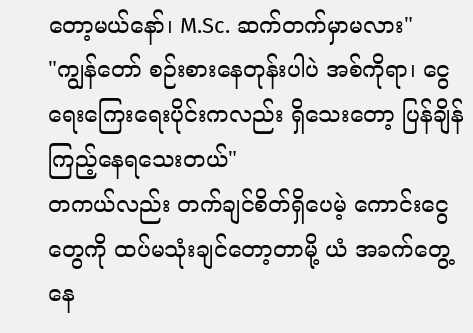တော့မယ်နော်၊ M.Sc. ဆက်တက်မှာမလား"
"ကျွန်တော် စဉ်းစားနေတုန်းပါပဲ အစ်ကိုရာ၊ ငွေရေးကြေးရေးပိုင်းကလည်း ရှိသေးတော့ ပြန်ချိန်ကြည့်နေရသေးတယ်"
တကယ်လည်း တက်ချင်စိတ်ရှိပေမဲ့ ကောင်းငွေတွေကို ထပ်မသုံးချင်တော့တာမို့ ယံ အခက်တွေ့နေ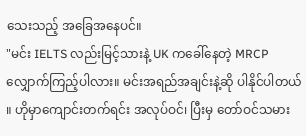သေးသည့် အခြေအနေပင်။
"မင်း IELTS လည်းမြင့်သားနဲ့ UK ကခေါ်နေတဲ့ MRCP လျှောက်ကြည့်ပါလား။ မင်းအရည်အချင်းနဲ့ဆို ပါနိုင်ပါတယ် ။ ဟိုမှာကျောင်းတက်ရင်း အလုပ်ဝင်၊ ပြီးမှ တော်ဝင်သမား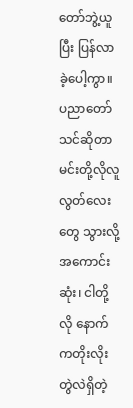တော်ဘွဲ့ယူပြီး ပြန်လာခဲ့ပေါ့ကွာ။ ပညာတော်သင်ဆိုတာ မင်းတို့လိုလူလွတ်လေးတွေ သွားလို့အကောင်းဆုံး၊ ငါတို့လို နောက်ကတိုးလိုးတွဲလဲရှိတဲ့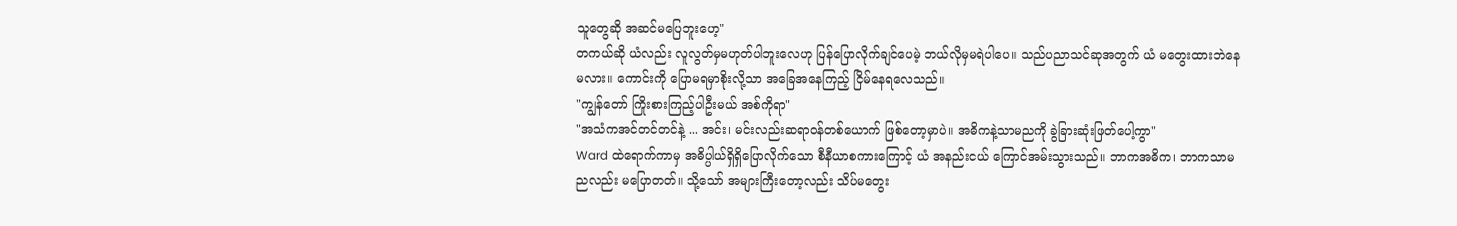သူတွေဆို အဆင်မပြေဘူးဟေ့"
တကယ်ဆို ယံလည်း လူလွတ်မှမဟုတ်ပါဘူးလေဟု ပြန်ပြောလိုက်ချင်ပေမဲ့ ဘယ်လိုမှမရဲပါပေ။ သည်ပညာသင်ဆုအတွက် ယံ မတွေးထားဘဲနေမလား။ ကောင်းကို ပြောမရမှာစိုးလို့သာ အခြေအနေကြည့် ငြိမ်နေရလေသည်။
"ကျွန်တော် ကြိုးစားကြည့်ပါဦးမယ် အစ်ကိုရာ"
"အသံကအင်တင်တင်နဲ့ ... အင်း၊ မင်းလည်းဆရာဝန်တစ်ယောက် ဖြစ်တော့မှာပဲ။ အဓိကနဲ့သာမညကို ခွဲခြားဆုံးဖြတ်ပေါ့ကွာ"
Ward ထဲရောက်ကာမှ အဓိပ္ပါယ်ရှိရှိပြောလိုက်သော စီနီယာစကားကြောင့် ယံ အနည်းငယ် ကြောင်အမ်းသွားသည်။ ဘာကအဓိက၊ ဘာကသာမညလည်း မပြောတတ်။ သို့သော် အများကြီးတော့လည်း သိပ်မတွေး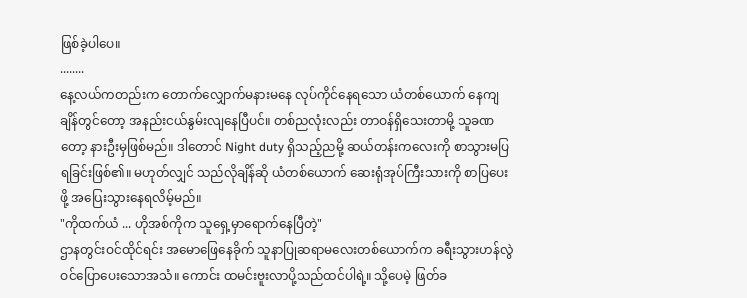ဖြစ်ခဲ့ပါပေ။
........
နေ့လယ်ကတည်းက တောက်လျှောက်မနားမနေ လုပ်ကိုင်နေရသော ယံတစ်ယောက် နေကျချိန်တွင်တော့ အနည်းငယ်နွမ်းလျနေပြီပင်။ တစ်ညလုံးလည်း တာဝန်ရှိသေးတာမို့ သူခဏတော့ နားဦးမှဖြစ်မည်။ ဒါတောင် Night duty ရှိသည့်ညမို့ ဆယ်တန်းကလေးကို စာသွားမပြရခြင်းဖြစ်၏။ မဟုတ်လျှင် သည်လိုချိန်ဆို ယံတစ်ယောက် ဆေးရုံအုပ်ကြီးသားကို စာပြပေးဖို့ အပြေးသွားနေရလိမ့်မည်။
"ကိုထက်ယံ ... ဟိုအစ်ကိုက သူရှေ့မှာရောက်နေပြီတဲ့"
ဌာနတွင်းဝင်ထိုင်ရင်း အမောဖြေနေခိုက် သူနာပြုဆရာမလေးတစ်ယောက်က ခရီးသွားဟန်လွဲ ဝင်ပြောပေးသောအသံ။ ကောင်း ထမင်းဗူးလာပို့သည်ထင်ပါရဲ့။ သို့ပေမဲ့ ဖြတ်ခ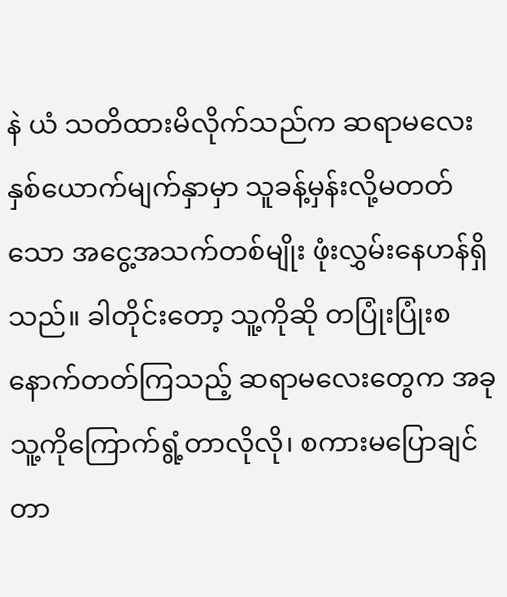နဲ ယံ သတိထားမိလိုက်သည်က ဆရာမလေးနှစ်ယောက်မျက်နှာမှာ သူခန့်မှန်းလို့မတတ်သော အငွေ့အသက်တစ်မျိုး ဖုံးလွှမ်းနေဟန်ရှိသည်။ ခါတိုင်းတော့ သူ့ကိုဆို တပြုံးပြုံးစနောက်တတ်ကြသည့် ဆရာမလေးတွေက အခု သူ့ကိုကြောက်ရွံ့တာလိုလို၊ စကားမပြောချင်တာ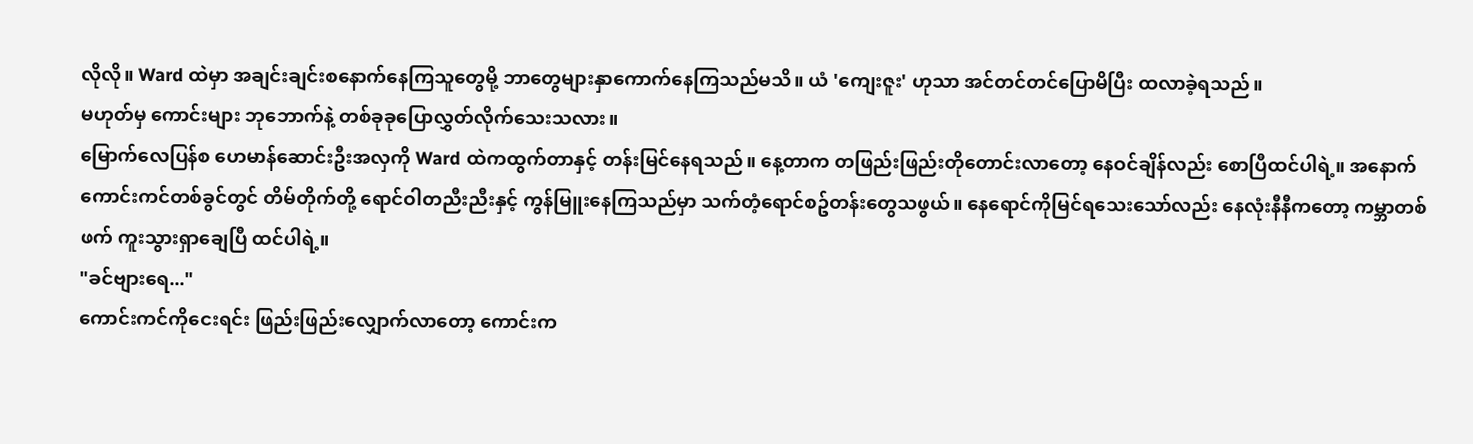လိုလို။ Ward ထဲမှာ အချင်းချင်းစနောက်နေကြသူတွေမို့ ဘာတွေများနှာကောက်နေကြသည်မသိ။ ယံ 'ကျေးဇူး' ဟုသာ အင်တင်တင်ပြောမိပြီး ထလာခဲ့ရသည်။
မဟုတ်မှ ကောင်းများ ဘုဘောက်နဲ့ တစ်ခုခုပြောလွှတ်လိုက်သေးသလား။
မြောက်လေပြန်စ ဟေမာန်ဆောင်းဦးအလှကို Ward ထဲကထွက်တာနှင့် တန်းမြင်နေရသည်။ နေ့တာက တဖြည်းဖြည်းတိုတောင်းလာတော့ နေဝင်ချိန်လည်း စောပြီထင်ပါရဲ့။ အနောက်ကောင်းကင်တစ်ခွင်တွင် တိမ်တိုက်တို့ ရောင်ဝါတညီးညီးနှင့် ကွန်မြူးနေကြသည်မှာ သက်တံ့ရောင်စဥ်တန်းတွေသဖွယ်။ နေရောင်ကိုမြင်ရသေးသော်လည်း နေလုံးနီနီကတော့ ကမ္ဘာတစ်ဖက် ကူးသွားရှာချေပြီ ထင်ပါရဲ့။
"ခင်ဗျားရေ..."
ကောင်းကင်ကိုငေးရင်း ဖြည်းဖြည်းလျှောက်လာတော့ ကောင်းက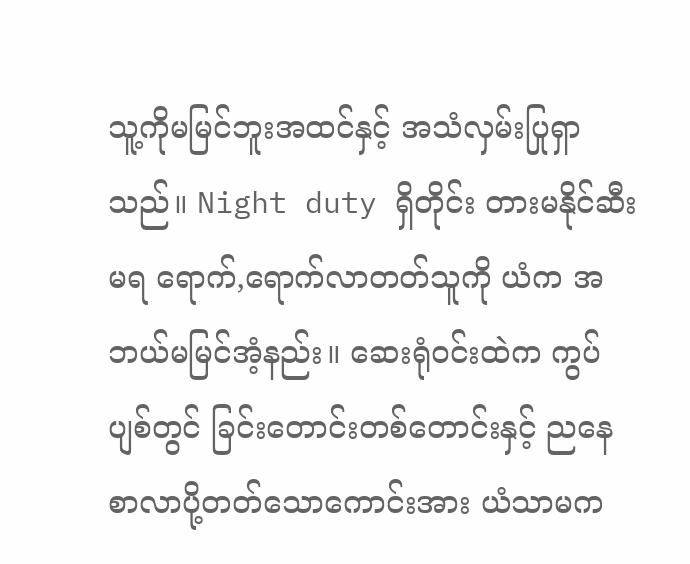သူ့ကိုမမြင်ဘူးအထင်နှင့် အသံလှမ်းပြုရှာသည်။ Night duty ရှိတိုင်း တားမနိုင်ဆီးမရ ရောက်,ရောက်လာတတ်သူကို ယံက အဘယ်မမြင်အံ့နည်း။ ဆေးရုံဝင်းထဲက ကွပ်ပျစ်တွင် ခြင်းတောင်းတစ်တောင်းနှင့် ညနေစာလာပို့တတ်သောကောင်းအား ယံသာမက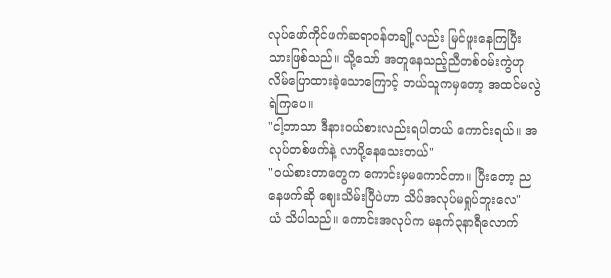လုပ်ဖော်ကိုင်ဖက်ဆရာဝန်တချို့လည်း မြင်ဖူးနေကြပြီးသားဖြစ်သည်။ သို့သော် အတူနေသည့်ညီတစ်ဝမ်းကွဲဟု လိမ်ပြောထားခဲ့သောကြောင့် ဘယ်သူကမှတော့ အထင်မလွဲရဲကြပေ။
"ငါ့ဘာသာ ဒီနားဝယ်စားလည်းရပါတယ် ကောင်းရယ်။ အလုပ်တစ်ဖက်နဲ့ လာပို့နေသေးတယ်"
"ဝယ်စားတာတွေက ကောင်းမှမကောင်တာ။ ပြီးတော့ ညနေဖက်ဆို ဈေးသိမ်းပြီပဲဟာ သိပ်အလုပ်မရှုပ်ဘူးလေ"
ယံ သိပါသည်။ ကောင်းအလုပ်က မနက်၃နာရီလောက်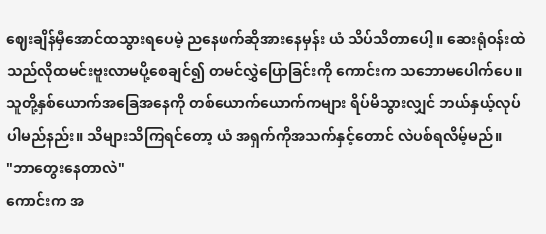ဈေးချိန်မှီအောင်ထသွားရပေမဲ့ ညနေဖက်ဆိုအားနေမှန်း ယံ သိပ်သိတာပေါ့။ ဆေးရုံဝန်းထဲ သည်လိုထမင်းဗူးလာမပို့စေချင်၍ တမင်လွှဲပြောခြင်းကို ကောင်းက သဘောမပေါက်ပေ။ သူတို့နှစ်ယောက်အခြေအနေကို တစ်ယောက်ယောက်ကများ ရိပ်မိသွားလျှင် ဘယ်နှယ့်လုပ်ပါမည်နည်း။ သိများသိကြရင်တော့ ယံ အရှက်ကိုအသက်နှင့်တောင် လဲပစ်ရလိမ့်မည်။
"ဘာတွေးနေတာလဲ"
ကောင်းက အ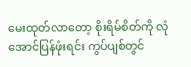မေးထုတ်လာတော့ စိုးရိမ်စိတ်ကို လုံအောင်ပြန်ဖုံးရင်း ကွပ်ပျစ်တွင်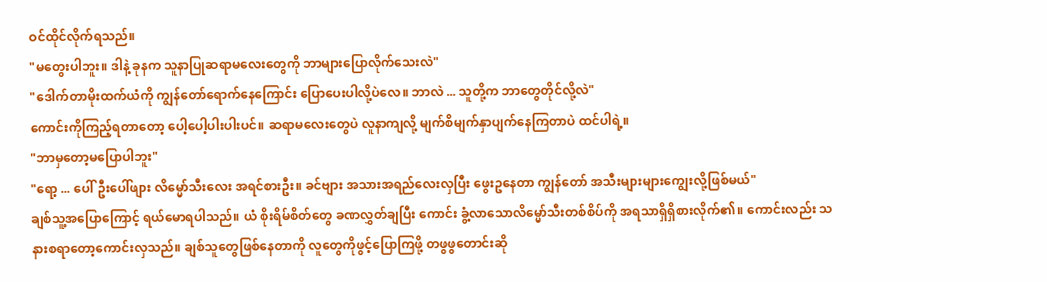ဝင်ထိုင်လိုက်ရသည်။
"မတွေးပါဘူး။ ဒါနဲ့ ခုနက သူနာပြုဆရာမလေးတွေကို ဘာများပြောလိုက်သေးလဲ"
"ဒေါက်တာမိုးထက်ယံကို ကျွန်တော်ရောက်နေကြောင်း ပြောပေးပါလို့ပဲလေ။ ဘာလဲ ... သူတို့က ဘာတွေတိုင်လို့လဲ"
ကောင်းကိုကြည့်ရတာတော့ ပေါ့ပေါ့ပါးပါးပင်။ ဆရာမလေးတွေပဲ လူနာကျလို့ မျက်စိမျက်နှာပျက်နေကြတာပဲ ထင်ပါရဲ့။
"ဘာမှတော့မပြောပါဘူး"
"ရော့ ... ပေါ်ဦးပေါ်ဖျား လိမ္မော်သီးလေး အရင်စားဦး။ ခင်ဗျား အသားအရည်လေးလှပြီး ဖွေးဥနေတာ ကျွန်တော် အသီးများများကျွေးလို့ဖြစ်မယ်"
ချစ်သူ့အပြောကြောင့် ရယ်မောရပါသည်။ ယံ စိုးရိမ်စိတ်တွေ ခဏလွှတ်ချပြီး ကောင်း ခွံ့လာသောလိမ္မော်သီးတစ်စိပ်ကို အရသာရှိရှိစားလိုက်၏။ ကောင်းလည်း သနားစရာတော့ကောင်းလှသည်။ ချစ်သူတွေဖြစ်နေတာကို လူတွေကိုဖွင့်ပြောကြဖို့ တဖွဖွတောင်းဆို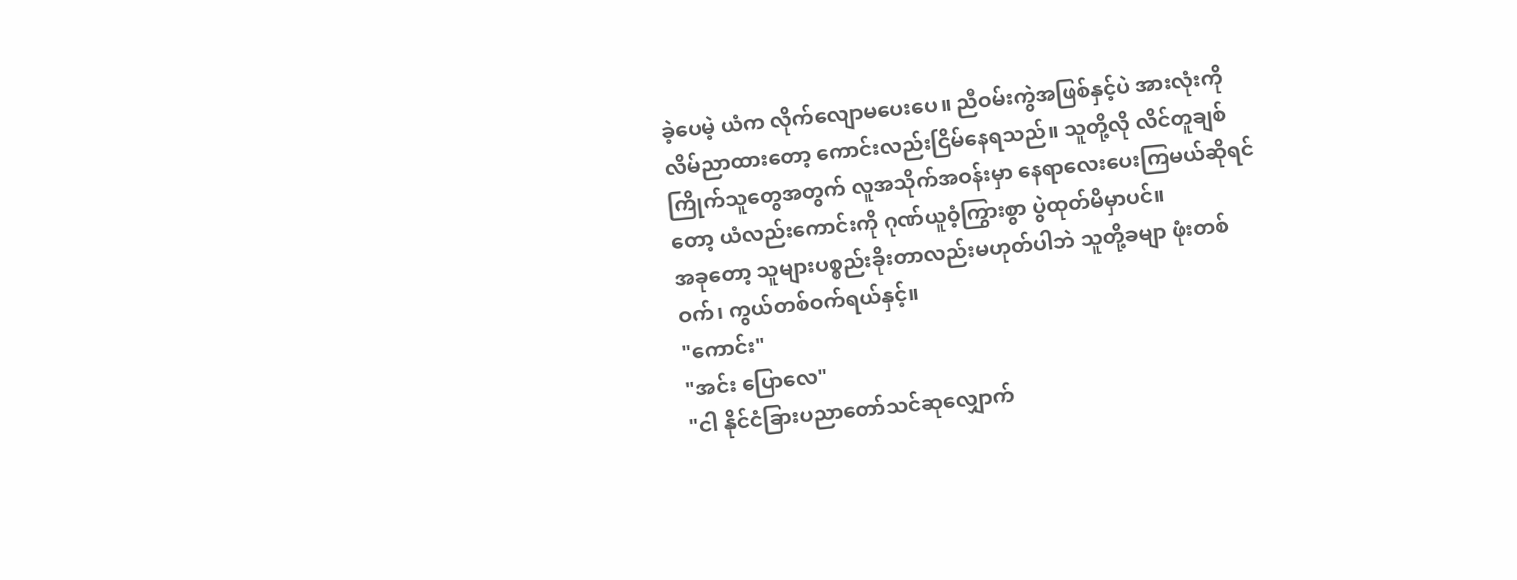ခဲ့ပေမဲ့ ယံက လိုက်လျောမပေးပေ။ ညီဝမ်းကွဲအဖြစ်နှင့်ပဲ အားလုံးကိုလိမ်ညာထားတော့ ကောင်းလည်းငြိမ်နေရသည်။ သူတို့လို လိင်တူချစ်ကြိုက်သူတွေအတွက် လူအသိုက်အဝန်းမှာ နေရာလေးပေးကြမယ်ဆိုရင်တော့ ယံလည်းကောင်းကို ဂုဏ်ယူဝံ့ကြွားစွာ ပွဲထုတ်မိမှာပင်။
အခုတော့ သူများပစ္စည်းခိုးတာလည်းမဟုတ်ပါဘဲ သူတို့ခမျာ ဖုံးတစ်ဝက်၊ ကွယ်တစ်ဝက်ရယ်နှင့်။
"ကောင်း"
"အင်း ပြောလေ"
"ငါ နိုင်ငံခြားပညာတော်သင်ဆုလျှောက်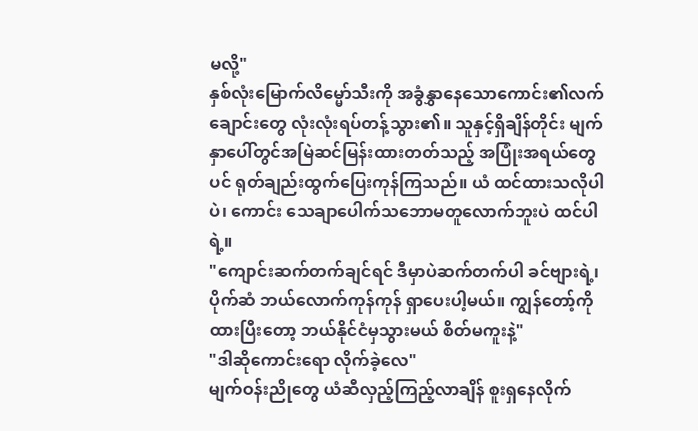မလို့"
နှစ်လုံးမြောက်လိမ္မော်သီးကို အခွံနွှာနေသောကောင်း၏လက်ချောင်းတွေ လုံးလုံးရပ်တန့်သွား၏။ သူနှင့်ရှိချိန်တိုင်း မျက်နှာပေါ်တွင်အမြဲဆင်မြန်းထားတတ်သည့် အပြုံးအရယ်တွေပင် ရုတ်ချည်းထွက်ပြေးကုန်ကြသည်။ ယံ ထင်ထားသလိုပါပဲ၊ ကောင်း သေချာပေါက်သဘောမတူလောက်ဘူးပဲ ထင်ပါရဲ့။
"ကျောင်းဆက်တက်ချင်ရင် ဒီမှာပဲဆက်တက်ပါ ခင်ဗျားရဲ့၊ ပိုက်ဆံ ဘယ်လောက်ကုန်ကုန် ရှာပေးပါ့မယ်။ ကျွန်တော့်ကိုထားပြီးတော့ ဘယ်နိုင်ငံမှသွားမယ် စိတ်မကူးနဲ့"
"ဒါဆိုကောင်းရော လိုက်ခဲ့လေ"
မျက်ဝန်းညိုတွေ ယံဆီလှည့်ကြည့်လာချိန် စူးရှနေလိုက်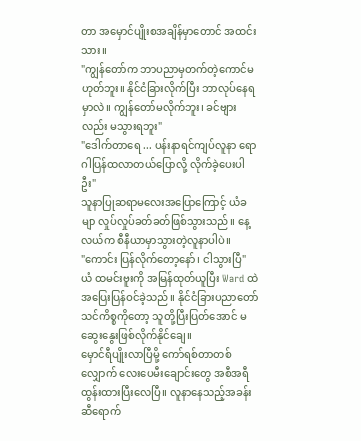တာ အမှောင်ပျိုးစအချိန်မှာတောင် အထင်းသား။
"ကျွန်တော်က ဘာပညာမှတက်တဲ့ကောင်မဟုတ်ဘူး။ နိုင်ငံခြားလိုက်ပြီး ဘာလုပ်နေရမှာလဲ။ ကျွန်တော်မလိုက်ဘူး၊ ခင်ဗျားလည်း မသွားရဘူး"
"ဒေါက်တာရေ ... ပန်းနာရင်ကျပ်လူနာ ရောဂါပြန်ထလာတယ်ပြောလို့ လိုက်ခဲ့ပေးပါဦး"
သူနာပြုဆရာမလေးအပြောကြောင့် ယံခမျာ လှုပ်လှုပ်ခတ်ခတ်ဖြစ်သွားသည်။ နေ့လယ်က စီနီယာမှာသွားတဲ့လူနာပါပဲ။
"ကောင်း ပြန်လိုက်တော့နော်၊ ငါသွားပြီ"
ယံ ထမင်းဗူးကို အမြန်ထုတ်ယူပြီး Ward ထဲအပြေးပြန်ဝင်ခဲ့သည်။ နိုင်ငံခြားပညာတော်သင်ကိစ္စကိုတော့ သူတို့ပြီးပြတ်အောင် မဆွေးနွေးဖြစ်လိုက်နိုင်ချေ။
မှောင်ရီပျိုးလာပြီမို့ ကော်ရစ်တာတစ်လျှောက် လေးပေမီးချောင်းတွေ အစီအရီထွန်းထားပြီးလေပြီ။ လူနာနေသည့်အခန်းဆီရောက်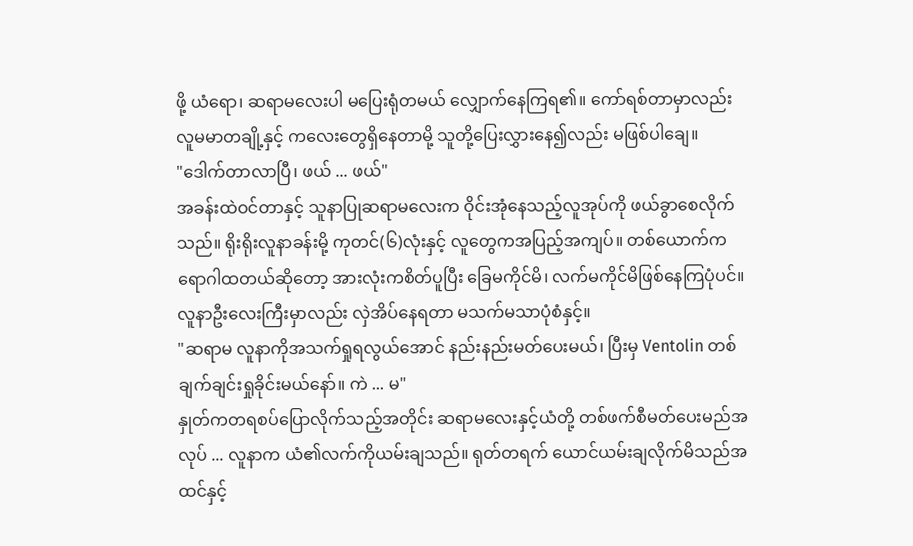ဖို့ ယံရော၊ ဆရာမလေးပါ မပြေးရုံတမယ် လျှောက်နေကြရ၏။ ကော်ရစ်တာမှာလည်း လူမမာတချို့နှင့် ကလေးတွေရှိနေတာမို့ သူတို့ပြေးလွှားနေ၍လည်း မဖြစ်ပါချေ။
"ဒေါက်တာလာပြီ၊ ဖယ် ... ဖယ်"
အခန်းထဲဝင်တာနှင့် သူနာပြုဆရာမလေးက ဝိုင်းအုံနေသည့်လူအုပ်ကို ဖယ်ခွာစေလိုက်သည်။ ရိုးရိုးလူနာခန်းမို့ ကုတင်(၆)လုံးနှင့် လူတွေကအပြည့်အကျပ်။ တစ်ယောက်က ရောဂါထတယ်ဆိုတော့ အားလုံးကစိတ်ပူပြီး ခြေမကိုင်မိ၊ လက်မကိုင်မိဖြစ်နေကြပုံပင်။ လူနာဦးလေးကြီးမှာလည်း လှဲအိပ်နေရတာ မသက်မသာပုံစံနှင့်။
"ဆရာမ လူနာကိုအသက်ရှုရလွယ်အောင် နည်းနည်းမတ်ပေးမယ်၊ ပြီးမှ Ventolin တစ်ချက်ချင်းရှုခိုင်းမယ်နော်။ ကဲ ... မ"
နှုတ်ကတရစပ်ပြောလိုက်သည့်အတိုင်း ဆရာမလေးနှင့်ယံတို့ တစ်ဖက်စီမတ်ပေးမည်အလုပ် ... လူနာက ယံ၏လက်ကိုယမ်းချသည်။ ရုတ်တရက် ယောင်ယမ်းချလိုက်မိသည်အထင်နှင့်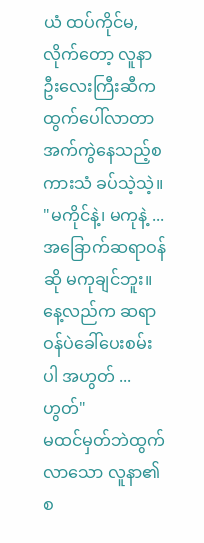ယံ ထပ်ကိုင်မ,လိုက်တော့ လူနာဦးလေးကြီးဆီက ထွက်ပေါ်လာတာ အက်ကွဲနေသည့်စကားသံ ခပ်သဲ့သဲ့။
"မကိုင်နဲ့၊ မကုနဲ့ ... အခြောက်ဆရာဝန်ဆို မကုချင်ဘူး။ နေ့လည်က ဆရာဝန်ပဲခေါ်ပေးစမ်းပါ အဟွတ် ... ဟွတ်"
မထင်မှတ်ဘဲထွက်လာသော လူနာ၏စ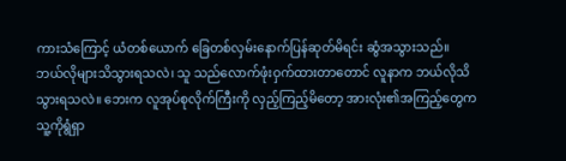ကားသံကြောင့် ယံတစ်ယောက် ခြေတစ်လှမ်းနောက်ပြန်ဆုတ်မိရင်း ဆွံအသွားသည်။ ဘယ်လိုများသိသွားရသလဲ၊ သူ သည်လောက်ဖုံးဝှက်ထားတာတောင် လူနာက ဘယ်လိုသိသွားရသလဲ။ ဘေးက လူအုပ်စုလိုက်ကြီးကို လှည့်ကြည့်မိတော့ အားလုံး၏အကြည့်တွေက သူ့ကိုရွံရှာ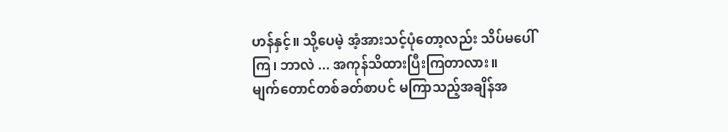ဟန်နှင့်။ သို့ပေမဲ့ အံ့အားသင့်ပုံတော့လည်း သိပ်မပေါ်ကြ၊ ဘာလဲ ... အကုန်သိထားပြီးကြတာလား။
မျက်တောင်တစ်ခတ်စာပင် မကြာသည့်အချိန်အ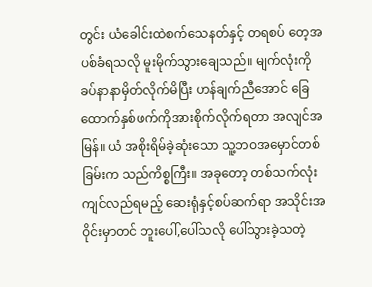တွင်း ယံခေါင်းထဲစက်သေနတ်နှင့် တရစပ် တေ့အပစ်ခံရသလို မူးမိုက်သွားချေသည်။ မျက်လုံးကို ခပ်နာနာမှိတ်လိုက်မိပြီး ဟန်ချက်ညီအောင် ခြေထောက်နှစ်ဖက်ကိုအားစိုက်လိုက်ရတာ အလျင်အမြန်။ ယံ အစိုးရိမ်ခဲ့ဆုံးသော သူ့ဘဝအမှောင်တစ်ခြမ်းက သည်ကိစ္စကြီး။ အခုတော့ တစ်သက်လုံးကျင်လည်ရမည့် ဆေးရုံနှင့်စပ်ဆက်ရာ အသိုင်းအဝိုင်းမှာတင် ဘူးပေါ်,ပေါ်သလို ပေါ်သွားခဲ့သတဲ့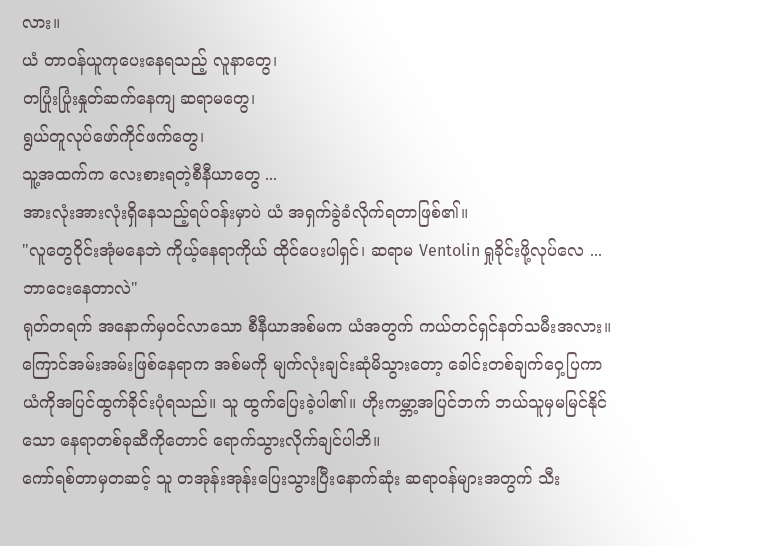လား။
ယံ တာဝန်ယူကုပေးနေရသည့် လူနာတွေ၊
တပြုံးပြုံးနှုတ်ဆက်နေကျ ဆရာမတွေ၊
ရွယ်တူလုပ်ဖော်ကိုင်ဖက်တွေ၊
သူ့အထက်က လေးစားရတဲ့စီနီယာတွေ ...
အားလုံးအားလုံးရှိနေသည့်ရပ်ဝန်းမှာပဲ ယံ အရှက်ခွဲခံလိုက်ရတာဖြစ်၏။
"လူတွေဝိုင်းအုံမနေဘဲ ကိုယ့်နေရာကိုယ် ထိုင်ပေးပါရှင်၊ ဆရာမ Ventolin ရှုခိုင်းဖို့လုပ်လေ ... ဘာငေးနေတာလဲ"
ရုတ်တရက် အနောက်မှဝင်လာသော စီနီယာအစ်မက ယံအတွက် ကယ်တင်ရှင်နတ်သမီးအလား။ ကြောင်အမ်းအမ်းဖြစ်နေရာက အစ်မကို မျက်လုံးချင်းဆုံမိသွားတော့ ခေါင်းတစ်ချက်ဝှေ့ပြကာ ယံကိုအပြင်ထွက်ခိုင်းပုံရသည်။ သူ ထွက်ပြေးခဲ့ပါ၏။ ဟိုးကမ္ဘာ့အပြင်ဘက် ဘယ်သူမှမမြင်နိုင်သော နေရာတစ်ခုဆီကိုတောင် ရောက်သွားလိုက်ချင်ပါဘိ။
ကော်ရစ်တာမှတဆင့် သူ တအုန်းအုန်းပြေးသွားပြီးနောက်ဆုံး ဆရာဝန်များအတွက် သီး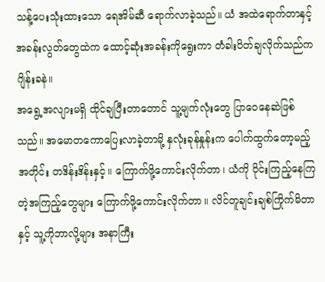သန့်ပေးသုံးထားသော ရေအိမ်ဆီ ရောက်လာခဲ့သည်။ ယံ အထဲရောက်တာနှင့် အခန်းလွတ်တွေထဲက ထောင့်ဆုံးအခန်းကိုရွေးကာ တံခါးပိတ်ချလိုက်သည်က ဂျိန်းခနဲ။
အရွေ့အလျားမရှိ ထိုင်ချပြီးတာတောင် သူ့မျက်လုံးတွေ ပြာဝေနေဆဲဖြစ်သည်။ အမောတကောပြေးလာခဲ့တာမို့ နှလုံးခုန်နှုန်းက ပေါက်ထွက်တော့မည့်အတိုင်း တဒိန်းဒိန်းနှင့်။ ကြောက်ဖို့ကောင်းလိုက်တာ၊ ယံကို ဝိုင်းကြည့်နေကြတဲ့အကြည့်တွေများ ကြောက်ဖို့ကောင်းလိုက်တာ။ လိင်တူချင်းချစ်ကြိုက်မိတာနှင့် သူ့ကိုဘာလို့များ အနာကြီး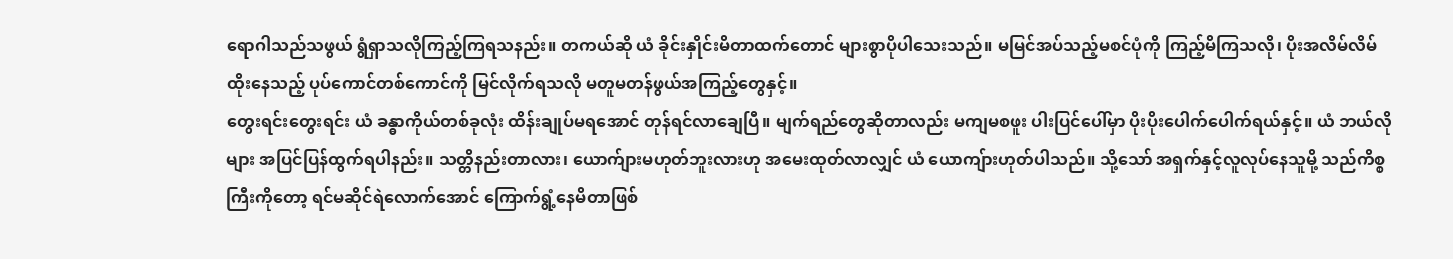ရောဂါသည်သဖွယ် ရွံရှာသလိုကြည့်ကြရသနည်း။ တကယ်ဆို ယံ ခိုင်းနှိုင်းမိတာထက်တောင် များစွာပိုပါသေးသည်။ မမြင်အပ်သည့်မစင်ပုံကို ကြည့်မိကြသလို၊ ပိုးအလိမ်လိမ်ထိုးနေသည့် ပုပ်ကောင်တစ်ကောင်ကို မြင်လိုက်ရသလို မတူမတန်ဖွယ်အကြည့်တွေနှင့်။
တွေးရင်းတွေးရင်း ယံ ခန္ဓာကိုယ်တစ်ခုလုံး ထိန်းချုပ်မရအောင် တုန်ရင်လာချေပြီ။ မျက်ရည်တွေဆိုတာလည်း မကျမစဖူး ပါးပြင်ပေါ်မှာ ပိုးပိုးပေါက်ပေါက်ရယ်နှင့်။ ယံ ဘယ်လိုများ အပြင်ပြန်ထွက်ရပါနည်း။ သတ္တိနည်းတာလား၊ ယောက်ျားမဟုတ်ဘူးလားဟု အမေးထုတ်လာလျှင် ယံ ယောကျ်ားဟုတ်ပါသည်။ သို့သော် အရှက်နှင့်လူလုပ်နေသူမို့ သည်ကိစ္စကြီးကိုတော့ ရင်မဆိုင်ရဲလောက်အောင် ကြောက်ရွံ့နေမိတာဖြစ်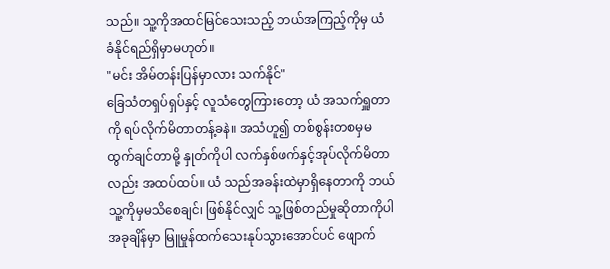သည်။ သူ့ကိုအထင်မြင်သေးသည့် ဘယ်အကြည့်ကိုမှ ယံ ခံနိုင်ရည်ရှိမှာမဟုတ်။
"မင်း အိမ်တန်းပြန်မှာလား သက်နိုင်"
ခြေသံတရှပ်ရှပ်နှင့် လူသံတွေကြားတော့ ယံ အသက်ရှူတာကို ရပ်လိုက်မိတာတန့်ခနဲ။ အသံဟူ၍ တစ်စွန်းတစမှမထွက်ချင်တာမို့ နှုတ်ကိုပါ လက်နှစ်ဖက်နှင့်အုပ်လိုက်မိတာလည်း အထပ်ထပ်။ ယံ သည်အခန်းထဲမှာရှိနေတာကို ဘယ်သူ့ကိုမှမသိစေချင်၊ ဖြစ်နိုင်လျှင် သူ့ဖြစ်တည်မှုဆိုတာကိုပါ အခုချိန်မှာ မြူမှုန်ထက်သေးနုပ်သွားအောင်ပင် ဖျောက်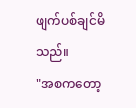ဖျက်ပစ်ချင်မိသည်။
"အစကတော့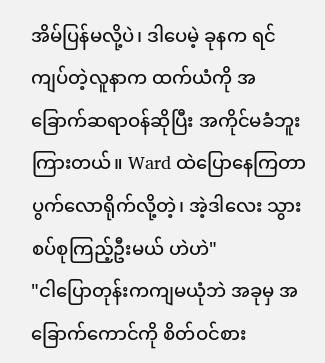အိမ်ပြန်မလို့ပဲ၊ ဒါပေမဲ့ ခုနက ရင်ကျပ်တဲ့လူနာက ထက်ယံကို အခြောက်ဆရာဝန်ဆိုပြီး အကိုင်မခံဘူးကြားတယ်။ Ward ထဲပြောနေကြတာ ပွက်လောရိုက်လို့တဲ့၊ အဲ့ဒါလေး သွားစပ်စုကြည့်ဦးမယ် ဟဲဟဲ"
"ငါပြောတုန်းကကျမယုံဘဲ အခုမှ အခြောက်ကောင်ကို စိတ်ဝင်စား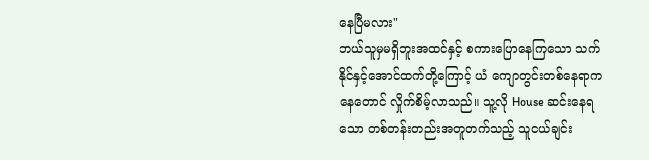နေပြီမလား"
ဘယ်သူမှမရှိဘူးအထင်နှင့် စကားပြောနေကြသော သက်နိုင်နှင့်အောင်ထက်တို့ကြောင့် ယံ ကျောတွင်းတစ်နေရာကနေတောင် လှိုက်စိမ့်လာသည်။ သူ့လို House ဆင်းနေရသော တစ်တန်းတည်းအတူတက်သည့် သူငယ်ချင်း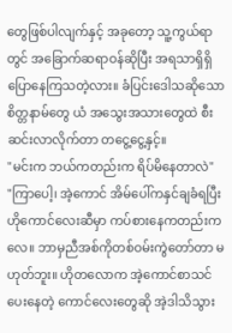တွေဖြစ်ပါလျက်နှင့် အခုတော့ သူ့ကွယ်ရာတွင် အခြောက်ဆရာဝန်ဆိုပြီး အရသာရှိရှိပြောနေကြသတဲ့လား။ ခံပြင်းဒေါသဆိုသော စိတ္တနာမ်တွေ ယံ အသွေးအသားတွေထဲ စီးဆင်းလာလိုက်တာ တငွေ့ငွေ့နှင့်။
"မင်းက ဘယ်ကတည်းက ရိပ်မိနေတာလဲ"
"ကြာပေါ့၊ အဲ့ကောင် အိမ်ပေါ်ကနှင်ချခံရပြီး ဟိုကောင်လေးဆီမှာ ကပ်စားနေကတည်းကလေ။ ဘာမှညီအစ်ကိုတစ်ဝမ်းကွဲတော်တာ မဟုတ်ဘူး။ ဟိုတလောက အဲ့ကောင်စာသင်ပေးနေတဲ့ ကောင်လေးတွေဆို အဲ့ဒါသိသွား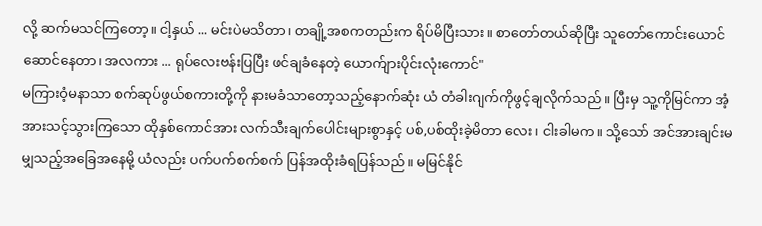လို့ ဆက်မသင်ကြတော့။ ငါ့နှယ် ... မင်းပဲမသိတာ၊ တချို့အစကတည်းက ရိပ်မိပြီးသား။ စာတော်တယ်ဆိုပြီး သူတော်ကောင်းယောင်ဆောင်နေတာ၊ အလကား ... ရုပ်လေးဗန်းပြပြီး ဖင်ချခံနေတဲ့ ယောက်ျားပိုင်းလုံးကောင်"
မကြားဝံ့မနာသာ စက်ဆုပ်ဖွယ်စကားတို့ကို နားမခံသာတော့သည့်နောက်ဆုံး ယံ တံခါးဂျက်ကိုဖွင့်ချလိုက်သည်။ ပြီးမှ သူ့ကိုမြင်ကာ အံ့အားသင့်သွားကြသော ထိုနှစ်ကောင်အား လက်သီးချက်ပေါင်းများစွာနှင့် ပစ်,ပစ်ထိုးခဲ့မိတာ လေး၊ ငါးခါမက။ သို့သော် အင်အားချင်းမမျှသည့်အခြေအနေမို့ ယံလည်း ပက်ပက်စက်စက် ပြန်အထိုးခံရပြန်သည်။ မမြင်နိုင်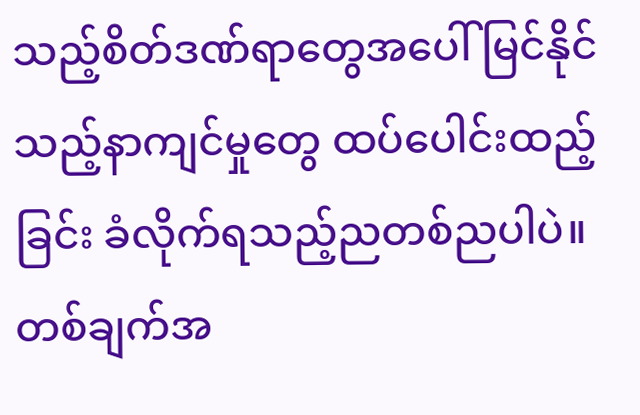သည့်စိတ်ဒဏ်ရာတွေအပေါ် မြင်နိုင်သည့်နာကျင်မှုတွေ ထပ်ပေါင်းထည့်ခြင်း ခံလိုက်ရသည့်ညတစ်ညပါပဲ။ တစ်ချက်အ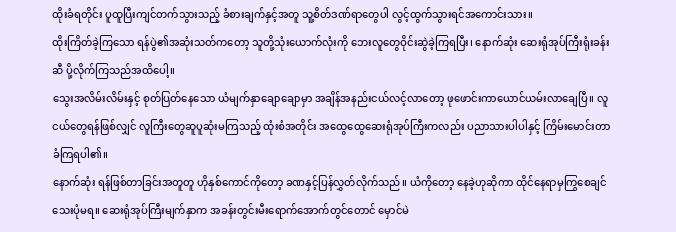ထိုးခံရတိုင်း ပူထူပြီးကျင်တက်သွားသည့် ခံစားချက်နှင့်အတူ သူ့စိတ်ဒဏ်ရာတွေပါ လွင့်ထွက်သွားရင်အကောင်းသား။
ထိုးကြိတ်ခဲ့ကြသော ရန်ပွဲ၏အဆုံးသတ်ကတော့ သူတို့သုံးယောက်လုံးကို ဘေးလူတွေဝိုင်းဆွဲခဲ့ကြရပြီး၊ နောက်ဆုံး ဆေးရုံအုပ်ကြီးရုံးခန်းဆီ ပို့လိုက်ကြသည်အထိပေါ့။
သွေးအလိမ်းလိမ်းနှင့် စုတ်ပြတ်နေသော ယံမျက်နှာချောချောမှာ အချိန်အနည်းငယ်လင့်လာတော့ ဖုဖောင်းကာယောင်ယမ်းလာချေပြီ။ လူငယ်တွေရန်ဖြစ်လျှင် လူကြီးတွေဆူပူဆုံးမကြသည့် ထုံးစံအတိုင်း အထွေထွေဆေးရုံအုပ်ကြီးကလည်း ပညာသားပါပါနှင့် ကြိမ်းမောင်းတာခံကြရပါ၏။
နောက်ဆုံး ရန်ဖြစ်တာခြင်းအတူတူ ဟိုနှစ်ကောင်ကိုတော့ ခဏနှင့်ပြန်လွှတ်လိုက်သည်။ ယံကိုတော့ နေခဲ့ဟုဆိုကာ ထိုင်နေရာမှကြွစေချင်သေးပုံမရ။ ဆေးရုံအုပ်ကြီးမျက်နှာက အခန်းတွင်းမီးရောက်အောက်တွင်တောင် မှောင်မဲ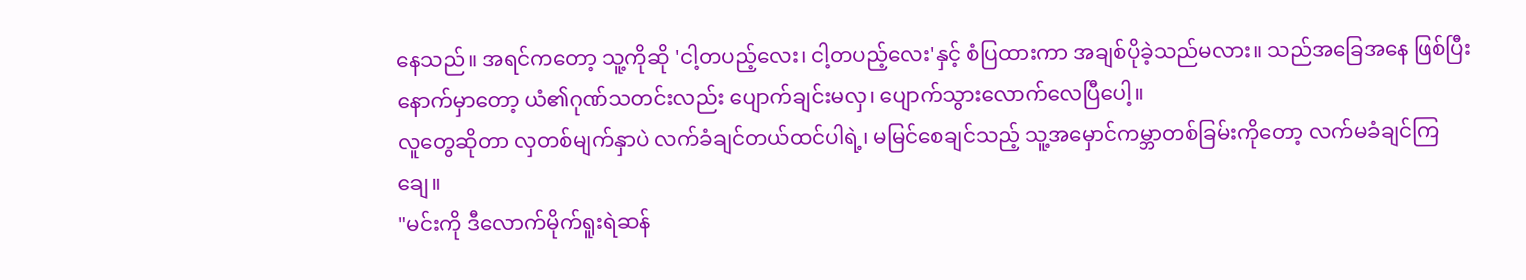နေသည်။ အရင်ကတော့ သူ့ကိုဆို 'ငါ့တပည့်လေး၊ ငါ့တပည့်လေး'နှင့် စံပြထားကာ အချစ်ပိုခဲ့သည်မလား။ သည်အခြေအနေ ဖြစ်ပြီးနောက်မှာတော့ ယံ၏ဂုဏ်သတင်းလည်း ပျောက်ချင်းမလှ၊ ပျောက်သွားလောက်လေပြီပေါ့။
လူတွေဆိုတာ လှတစ်မျက်နှာပဲ လက်ခံချင်တယ်ထင်ပါရဲ့၊ မမြင်စေချင်သည့် သူ့အမှောင်ကမ္ဘာတစ်ခြမ်းကိုတော့ လက်မခံချင်ကြချေ။
"မင်းကို ဒီလောက်မိုက်ရူးရဲဆန်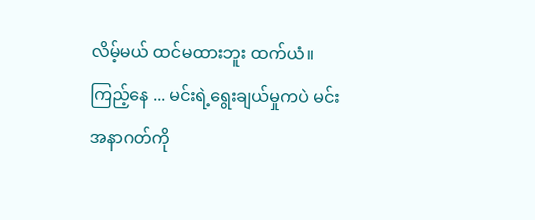လိမ့်မယ် ထင်မထားဘူး ထက်ယံ။ ကြည့်နေ ... မင်းရဲ့ရွေးချယ်မှုကပဲ မင်းအနာဂတ်ကို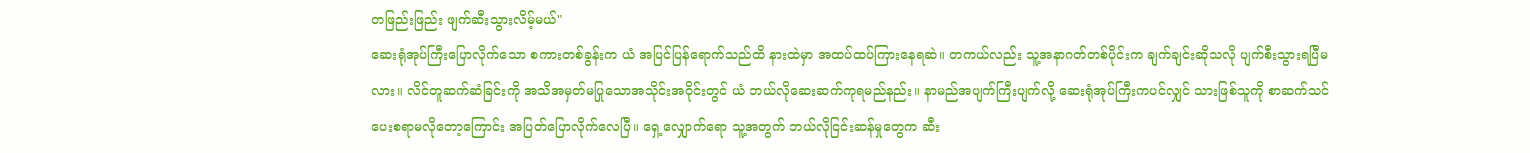တဖြည်းဖြည်း ဖျက်ဆီးသွားလိမ့်မယ်"
ဆေးရုံအုပ်ကြီးပြောလိုက်သော စကားတစ်ခွန်းက ယံ အပြင်ပြန်ရောက်သည်ထိ နားထဲမှာ အထပ်ထပ်ကြားနေရဆဲ။ တကယ်လည်း သူ့အနာဂတ်တစ်ပိုင်းက ချက်ချင်းဆိုသလို ပျက်စီးသွားရပြီမလား။ လိင်တူဆက်ဆံခြင်းကို အသိအမှတ်မပြုသောအသိုင်းအဝိုင်းတွင် ယံ ဘယ်လိုဆေးဆက်ကုရမည်နည်း။ နာမည်အပျက်ကြီးပျက်လို့ ဆေးရုံအုပ်ကြီးကပင်လျှင် သားဖြစ်သူကို စာဆက်သင်ပေးစရာမလိုတော့ကြောင်း အပြတ်ပြောလိုက်လေပြီ။ ရှေ့လျှောက်ရော သူ့အတွက် ဘယ်လိုငြင်းဆန်မှုတွေက ဆီး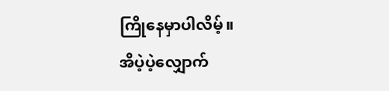ကြိုနေမှာပါလိမ့်။
အိပဲ့ပဲ့လျှောက်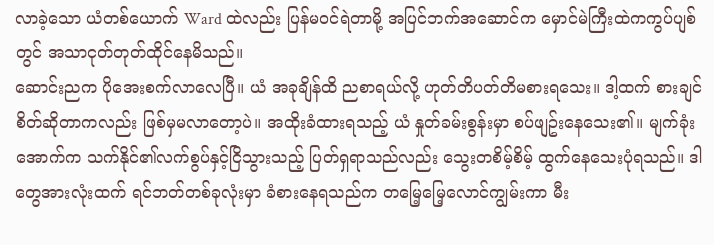လာခဲ့သော ယံတစ်ယောက် Ward ထဲလည်း ပြန်မဝင်ရဲတာမို့ အပြင်ဘက်အဆောင်က မှောင်မဲကြီးထဲကကွပ်ပျစ်တွင် အသာငုတ်တုတ်ထိုင်နေမိသည်။
ဆောင်းညက ပိုအေးစက်လာလေပြီ။ ယံ အခုချိန်ထိ ညစာရယ်လို့ ဟုတ်တိပတ်တိမစားရသေး။ ဒါ့ထက် စားချင်စိတ်ဆိုတာကလည်း ဖြစ်မှမလာတော့ပဲ။ အထိုးခံထားရသည့် ယံ နှုတ်ခမ်းစွန်းမှာ စပ်ဖျဥ်းနေသေး၏။ မျက်ခုံးအောက်က သက်နိုင်၏လက်စွပ်နှင့်ငြိသွားသည့် ပြတ်ရှရာသည်လည်း သွေးတစိမ့်စိမ့် ထွက်နေသေးပုံရသည်။ ဒါတွေအားလုံးထက် ရင်ဘတ်တစ်ခုလုံးမှာ ခံစားနေရသည်က တမြေ့မြေ့လောင်ကျွမ်းကာ မီး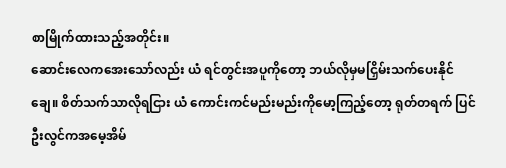စာမြိုက်ထားသည့်အတိုင်း။
ဆောင်းလေကအေးသော်လည်း ယံ ရင်တွင်းအပူကိုတော့ ဘယ်လိုမှမငြှိမ်းသက်ပေးနိုင်ချေ။ စိတ်သက်သာလိုရငြား ယံ ကောင်းကင်မည်းမည်းကိုမော့ကြည့်တော့ ရုတ်တရက် ပြင်ဦးလွင်ကအမေ့အိမ်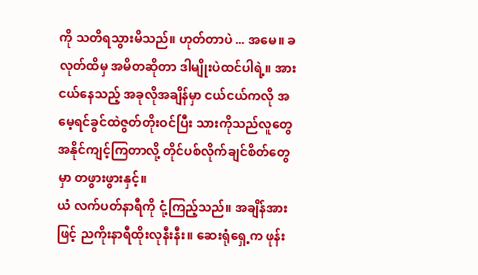ကို သတိရသွားမိသည်။ ဟုတ်တာပဲ ... အမေ။ ခလုတ်ထိမှ အမိတဆိုတာ ဒါမျိုးပဲထင်ပါရဲ့။ အားငယ်နေသည့် အခုလိုအချိန်မှာ ငယ်ငယ်ကလို အမေ့ရင်ခွင်ထဲဇွတ်တိုးဝင်ပြီး သားကိုသည်လူတွေ အနိုင်ကျင့်ကြတာလို့ တိုင်ပစ်လိုက်ချင်စိတ်တွေမှာ တဖွားဖွားနှင့်။
ယံ လက်ပတ်နာရီကို ငုံ့ကြည့်သည်။ အချိန်အားဖြင့် ညကိုးနာရီထိုးလုနီးနီး။ ဆေးရုံရှေ့က ဖုန်း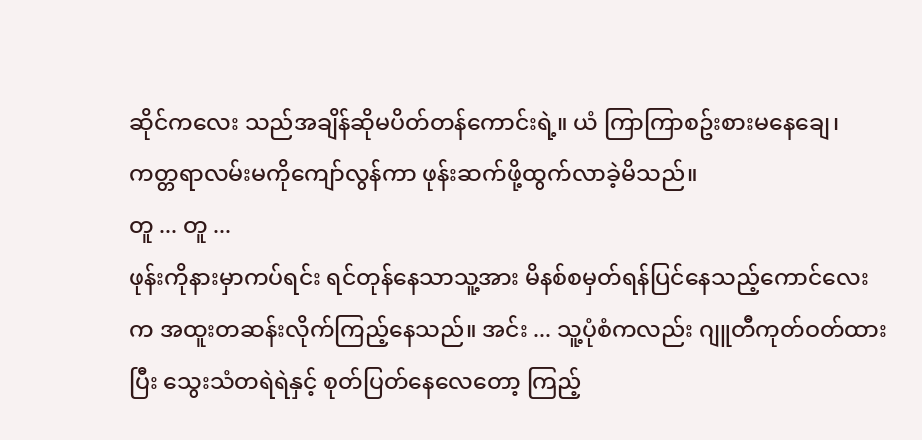ဆိုင်ကလေး သည်အချိန်ဆိုမပိတ်တန်ကောင်းရဲ့။ ယံ ကြာကြာစဥ်းစားမနေချေ၊ ကတ္တရာလမ်းမကိုကျော်လွန်ကာ ဖုန်းဆက်ဖို့ထွက်လာခဲ့မိသည်။
တူ ... တူ ...
ဖုန်းကိုနားမှာကပ်ရင်း ရင်တုန်နေသာသူ့အား မိနစ်စမှတ်ရန်ပြင်နေသည့်ကောင်လေးက အထူးတဆန်းလိုက်ကြည့်နေသည်။ အင်း ... သူ့ပုံစံကလည်း ဂျူတီကုတ်ဝတ်ထားပြီး သွေးသံတရဲရဲနှင့် စုတ်ပြတ်နေလေတော့ ကြည့်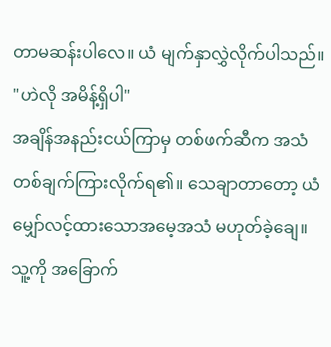တာမဆန်းပါလေ။ ယံ မျက်နှာလွှဲလိုက်ပါသည်။
"ဟဲလို အမိန့်ရှိပါ"
အချိန်အနည်းငယ်ကြာမှ တစ်ဖက်ဆီက အသံတစ်ချက်ကြားလိုက်ရ၏။ သေချာတာတော့ ယံ မျှော်လင့်ထားသောအမေ့အသံ မဟုတ်ခဲ့ချေ။ သူ့ကို အခြောက်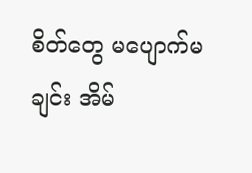စိတ်တွေ မပျောက်မချင်း အိမ်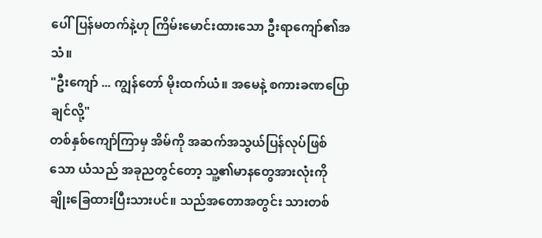ပေါ်ပြန်မတက်နဲ့ဟု ကြိမ်းမောင်းထားသော ဦးရာကျော်၏အသံ။
"ဦးကျော် ... ကျွန်တော် မိုးထက်ယံ။ အမေနဲ့ စကားခဏပြောချင်လို့"
တစ်နှစ်ကျော်ကြာမှ အိမ်ကို အဆက်အသွယ်ပြန်လုပ်ဖြစ်သော ယံသည် အခုညတွင်တော့ သူ့၏မာနတွေအားလုံးကို ချိုးခြေထားပြီးသားပင်။ သည်အတောအတွင်း သားတစ်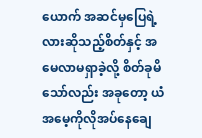ယောက် အဆင်မှပြေရဲ့လားဆိုသည့်စိတ်နှင့် အမေလာမရှာခဲ့လို့ စိတ်ခုမိသော်လည်း အခုတော့ ယံ အမေ့ကိုလိုအပ်နေချေ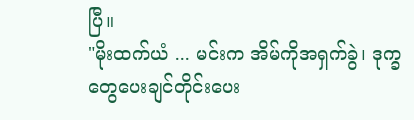ပြီ။
"မိုးထက်ယံ ... မင်းက အိမ်ကိုအရှက်ခွဲ၊ ဒုက္ခတွေပေးချင်တိုင်းပေး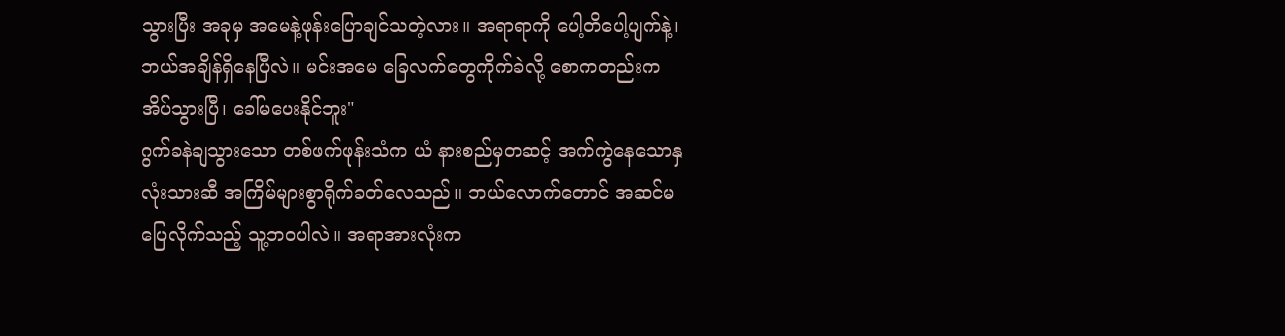သွားပြီး အခုမှ အမေနဲ့ဖုန်းပြောချင်သတဲ့လား။ အရာရာကို ပေါ့တိပေါ့ပျက်နဲ့၊ ဘယ်အချိန်ရှိနေပြီလဲ။ မင်းအမေ ခြေလက်တွေကိုက်ခဲလို့ စောကတည်းက အိပ်သွားပြီ၊ ခေါ်မပေးနိုင်ဘူး"
ဂွက်ခနဲချသွားသော တစ်ဖက်ဖုန်းသံက ယံ နားစည်မှတဆင့် အက်ကွဲနေသောနှလုံးသားဆီ အကြိမ်များစွာရိုက်ခတ်လေသည်။ ဘယ်လောက်တောင် အဆင်မပြေလိုက်သည့် သူ့ဘဝပါလဲ။ အရာအားလုံးက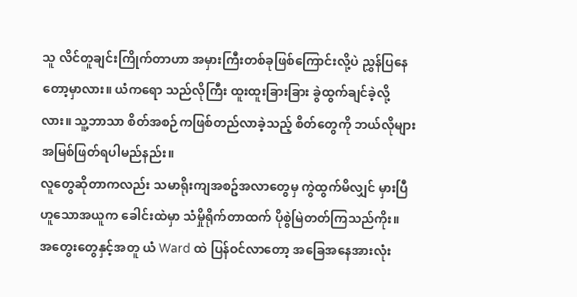သူ လိင်တူချင်းကြိုက်တာဟာ အမှားကြီးတစ်ခုဖြစ်ကြောင်းလို့ပဲ ညွှန်ပြနေတော့မှာလား။ ယံကရော သည်လိုကြီး ထူးထူးခြားခြား ခွဲထွက်ချင်ခဲ့လို့လား။ သူ့ဘာသာ စိတ်အစဉ်ကဖြစ်တည်လာခဲ့သည့် စိတ်တွေကို ဘယ်လိုများအမြစ်ဖြတ်ရပါမည်နည်း။
လူတွေဆိုတာကလည်း သမာရိုးကျအစဥ်အလာတွေမှ ကွဲထွက်မိလျှင် မှားပြီဟူသောအယူက ခေါင်းထဲမှာ သံမှိုရိုက်တာထက် ပိုစွဲမြဲတတ်ကြသည်ကိုး။
အတွေးတွေနှင့်အတူ ယံ Ward ထဲ ပြန်ဝင်လာတော့ အခြေအနေအားလုံး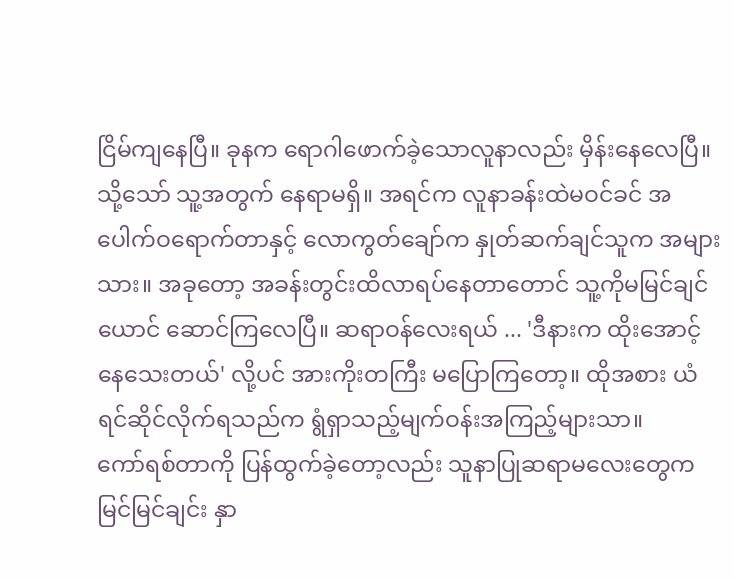ငြိမ်ကျနေပြီ။ ခုနက ရောဂါဖောက်ခဲ့သောလူနာလည်း မှိန်းနေလေပြီ။ သို့သော် သူ့အတွက် နေရာမရှိ။ အရင်က လူနာခန်းထဲမဝင်ခင် အပေါက်ဝရောက်တာနှင့် လောကွတ်ချော်က နှုတ်ဆက်ချင်သူက အများသား။ အခုတော့ အခန်းတွင်းထိလာရပ်နေတာတောင် သူ့ကိုမမြင်ချင်ယောင် ဆောင်ကြလေပြီ။ ဆရာဝန်လေးရယ် ... 'ဒီနားက ထိုးအောင့်နေသေးတယ်' လို့ပင် အားကိုးတကြီး မပြောကြတော့။ ထိုအစား ယံ ရင်ဆိုင်လိုက်ရသည်က ရွံရှာသည့်မျက်ဝန်းအကြည့်များသာ။
ကော်ရစ်တာကို ပြန်ထွက်ခဲ့တော့လည်း သူနာပြုဆရာမလေးတွေက မြင်မြင်ချင်း နှာ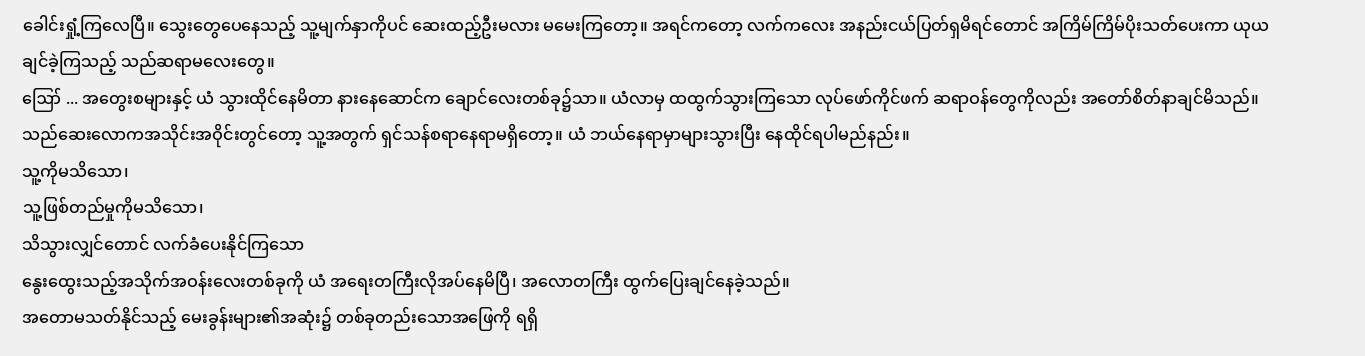ခေါင်းရှုံ့ကြလေပြီ။ သွေးတွေပေနေသည့် သူ့မျက်နှာကိုပင် ဆေးထည့်ဦးမလား မမေးကြတော့။ အရင်ကတော့ လက်ကလေး အနည်းငယ်ပြတ်ရှမိရင်တောင် အကြိမ်ကြိမ်ပိုးသတ်ပေးကာ ယုယချင်ခဲ့ကြသည့် သည်ဆရာမလေးတွေ။
ဪ ... အတွေးစများနှင့် ယံ သွားထိုင်နေမိတာ နားနေဆောင်က ချောင်လေးတစ်ခု၌သာ။ ယံလာမှ ထထွက်သွားကြသော လုပ်ဖော်ကိုင်ဖက် ဆရာဝန်တွေကိုလည်း အတော်စိတ်နာချင်မိသည်။ သည်ဆေးလောကအသိုင်းအဝိုင်းတွင်တော့ သူ့အတွက် ရှင်သန်စရာနေရာမရှိတော့။ ယံ ဘယ်နေရာမှာများသွားပြီး နေထိုင်ရပါမည်နည်း။
သူ့ကိုမသိသော၊
သူ့ဖြစ်တည်မှုကိုမသိသော၊
သိသွားလျှင်တောင် လက်ခံပေးနိုင်ကြသော
နွေးထွေးသည့်အသိုက်အဝန်းလေးတစ်ခုကို ယံ အရေးတကြီးလိုအပ်နေမိပြီ၊ အလောတကြီး ထွက်ပြေးချင်နေခဲ့သည်။
အတောမသတ်နိုင်သည့် မေးခွန်းများ၏အဆုံး၌ တစ်ခုတည်းသောအဖြေကို ရရှိ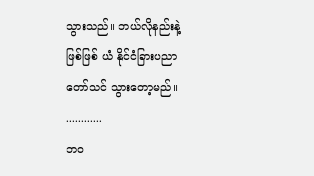သွားသည်။ ဘယ်လိုနည်းနဲ့ဖြစ်ဖြစ် ယံ နိုင်ငံခြားပညာတော်သင် သွားတော့မည်။
............
ဘဝ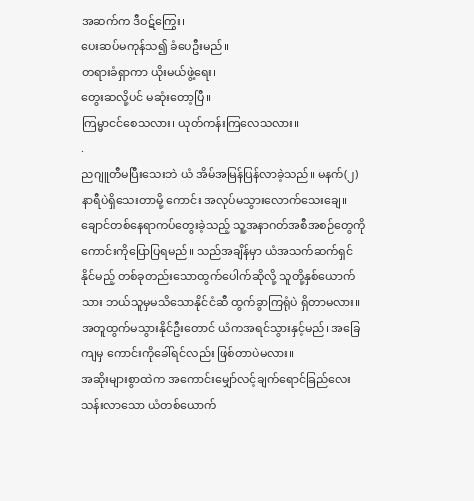အဆက်က ဒီဝဋ်ကြွေး၊
ပေးဆပ်မကုန်သ၍ ခံပေဦးမည်။
တရားခံရှာကာ ယိုးမယ်ဖွဲ့ရေး၊
တွေးဆလို့ပင် မဆုံးတော့ပြီ။
ကြမ္မာငင်စေသလား၊ ယုတ်ကန်းကြလေသလား။
.
ညဂျူတီမပြီးသေးဘဲ ယံ အိမ်အမြန်ပြန်လာခဲ့သည်။ မနက်(၂)နာရီပဲရှိသေးတာမို့ ကောင်း အလုပ်မသွားလောက်သေးချေ။ ချောင်တစ်နေရာကပ်တွေးခဲ့သည့် သူ့အနာဂတ်အစီအစဉ်တွေကို ကောင်းကိုပြောပြရမည်။ သည်အချိန်မှာ ယံအသက်ဆက်ရှင်နိုင်မည့် တစ်ခုတည်းသောထွက်ပေါက်ဆိုလို့ သူတို့နှစ်ယောက်သား ဘယ်သူမှမသိသောနိုင်ငံဆီ ထွက်ခွာကြရုံပဲ ရှိတာမလား။ အတူထွက်မသွားနိုင်ဦးတောင် ယံကအရင်သွားနှင့်မည်၊ အခြေကျမှ ကောင်းကိုခေါ်ရင်လည်း ဖြစ်တာပဲမလား။
အဆိုးများစွာထဲက အကောင်းမျှော်လင့်ချက်ရောင်ခြည်လေးသန်းလာသော ယံတစ်ယောက်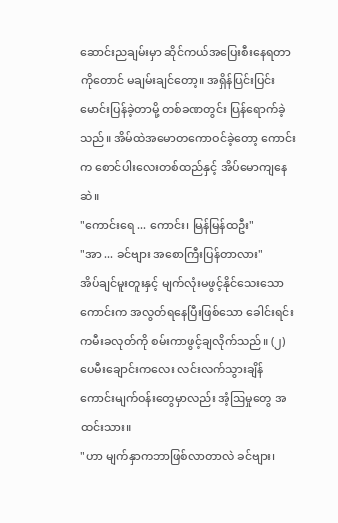ဆောင်းညချမ်းမှာ ဆိုင်ကယ်အပြေးစီးနေရတာကိုတောင် မချမ်းချင်တော့။ အရှိန်ပြင်းပြင်းမောင်းပြန်ခဲ့တာမို့ တစ်ခဏတွင်း ပြန်ရောက်ခဲ့သည်။ အိမ်ထဲအမောတကောဝင်ခဲ့တော့ ကောင်းက စောင်ပါးလေးတစ်ထည်နှင့် အိပ်မောကျနေဆဲ။
"ကောင်းရေ ... ကောင်း၊ မြန်မြန်ထဦး"
"အာ ... ခင်ဗျား အစောကြီးပြန်တာလား"
အိပ်ချင်မူးတူးနှင့် မျက်လုံးမဖွင့်နိုင်သေးသောကောင်းက အလွတ်ရနေပြီးဖြစ်သော ခေါင်းရင်းကမီးခလုတ်ကို စမ်းကာဖွင့်ချလိုက်သည်။ (၂)ပေမီးချောင်းကလေး လင်းလက်သွားချိန် ကောင်းမျက်ဝန်းတွေမှာလည်း အံ့ဩမှုတွေ အထင်းသား။
"ဟာ မျက်နှာကဘာဖြစ်လာတာလဲ ခင်ဗျား၊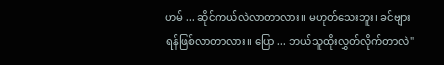ဟမ် ... ဆိုင်ကယ်လဲလာတာလား။ မဟုတ်သေးဘူး၊ ခင်ဗျား ရန်ဖြစ်လာတာလား။ ပြော ... ဘယ်သူထိုးလွှတ်လိုက်တာလဲ"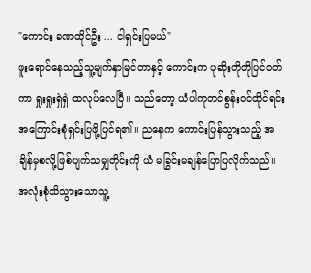"ကောင်း ခဏထိုင်ဦး ... ငါရှင်းပြမယ်"
ဖူးရောင်နေသည့်သူ့မျက်နှာမြင်တာနှင့် ကောင်းက ပုဆိုးတိုတိုပြင်ဝတ်ကာ ရှုးရှုးရှဲရှဲ ထလုပ်လေပြီ။ သည်တော့ ယံပါကုတင်စွန်းဝင်ထိုင်ရင်း အကြောင်းစုံရှင်းပြဖို့ပြင်ရ၏။ ညနေက ကောင်းပြန်သွားသည့် အချိန်မှစလို့ဖြစ်ပျက်သမျှတိုင်းကို ယံ မခြွင်းမချန်ပြောပြလိုက်သည်။ အလုံးစုံသိသွားသောသူ့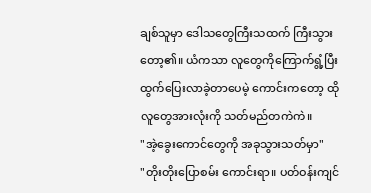ချစ်သူမှာ ဒေါသတွေကြီးသထက် ကြီးသွားတော့၏။ ယံကသာ လူတွေကိုကြောက်ရွံ့ပြီး ထွက်ပြေးလာခဲ့တာပေမဲ့ ကောင်းကတော့ ထိုလူတွေအားလုံးကို သတ်မည်တကဲကဲ။
"အဲ့ခွေးကောင်တွေကို အခုသွားသတ်မှာ"
"တိုးတိုးပြောစမ်း ကောင်းရာ။ ပတ်ဝန်းကျင်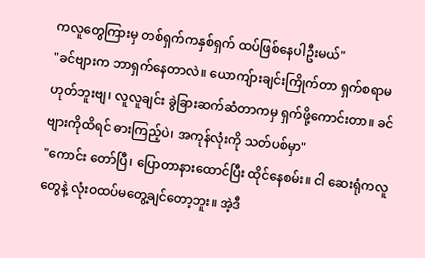ကလူတွေကြားမှ တစ်ရှက်ကနှစ်ရှက် ထပ်ဖြစ်နေပါဦးမယ်"
"ခင်ဗျားက ဘာရှက်နေတာလဲ။ ယောကျ်ားချင်းကြိုက်တာ ရှက်စရာမဟုတ်ဘူးဗျ၊ လူလူချင်း ခွဲခြားဆက်ဆံတာကမှ ရှက်ဖို့ကောင်းတာ။ ခင်ဗျားကိုထိရင် ဓားကြည့်ပဲ၊ အကုန်လုံးကို သတ်ပစ်မှာ"
"ကောင်း တော်ပြီ၊ ပြောတာနားထောင်ပြီး ထိုင်နေစမ်း။ ငါ ဆေးရုံကလူတွေနဲ့ လုံးဝထပ်မတွေ့ချင်တော့ဘူး။ အဲ့ဒီ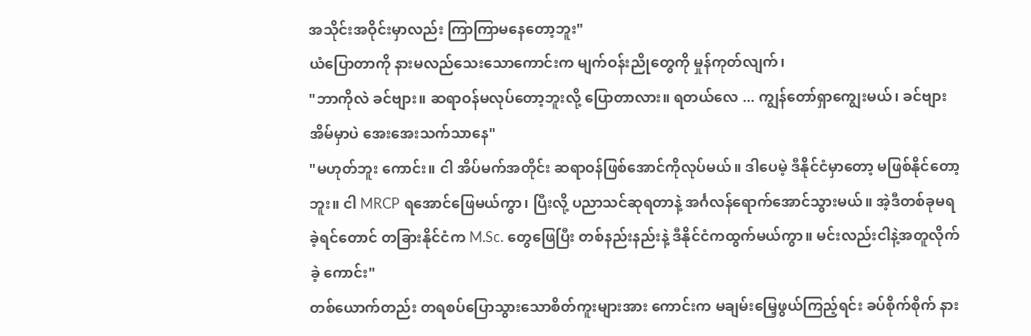အသိုင်းအဝိုင်းမှာလည်း ကြာကြာမနေတော့ဘူး"
ယံပြောတာကို နားမလည်သေးသောကောင်းက မျက်ဝန်းညိုတွေကို မှုန်ကုတ်လျက်၊
"ဘာကိုလဲ ခင်ဗျား။ ဆရာဝန်မလုပ်တော့ဘူးလို့ ပြောတာလား။ ရတယ်လေ ... ကျွန်တော်ရှာကျွေးမယ်၊ ခင်ဗျားအိမ်မှာပဲ အေးအေးသက်သာနေ"
"မဟုတ်ဘူး ကောင်း။ ငါ အိပ်မက်အတိုင်း ဆရာဝန်ဖြစ်အောင်ကိုလုပ်မယ်။ ဒါပေမဲ့ ဒီနိုင်ငံမှာတော့ မဖြစ်နိုင်တော့ဘူး။ ငါ MRCP ရအောင်ဖြေမယ်ကွာ၊ ပြီးလို့ ပညာသင်ဆုရတာနဲ့ အင်္ဂလန်ရောက်အောင်သွားမယ်။ အဲ့ဒီတစ်ခုမရခဲ့ရင်တောင် တခြားနိုင်ငံက M.Sc. တွေဖြေပြီး တစ်နည်းနည်းနဲ့ ဒီနိုင်ငံကထွက်မယ်ကွာ။ မင်းလည်းငါနဲ့အတူလိုက်ခဲ့ ကောင်း"
တစ်ယောက်တည်း တရစပ်ပြောသွားသောစိတ်ကူးများအား ကောင်းက မချမ်းမြေ့ဖွယ်ကြည့်ရင်း ခပ်စိုက်စိုက် နား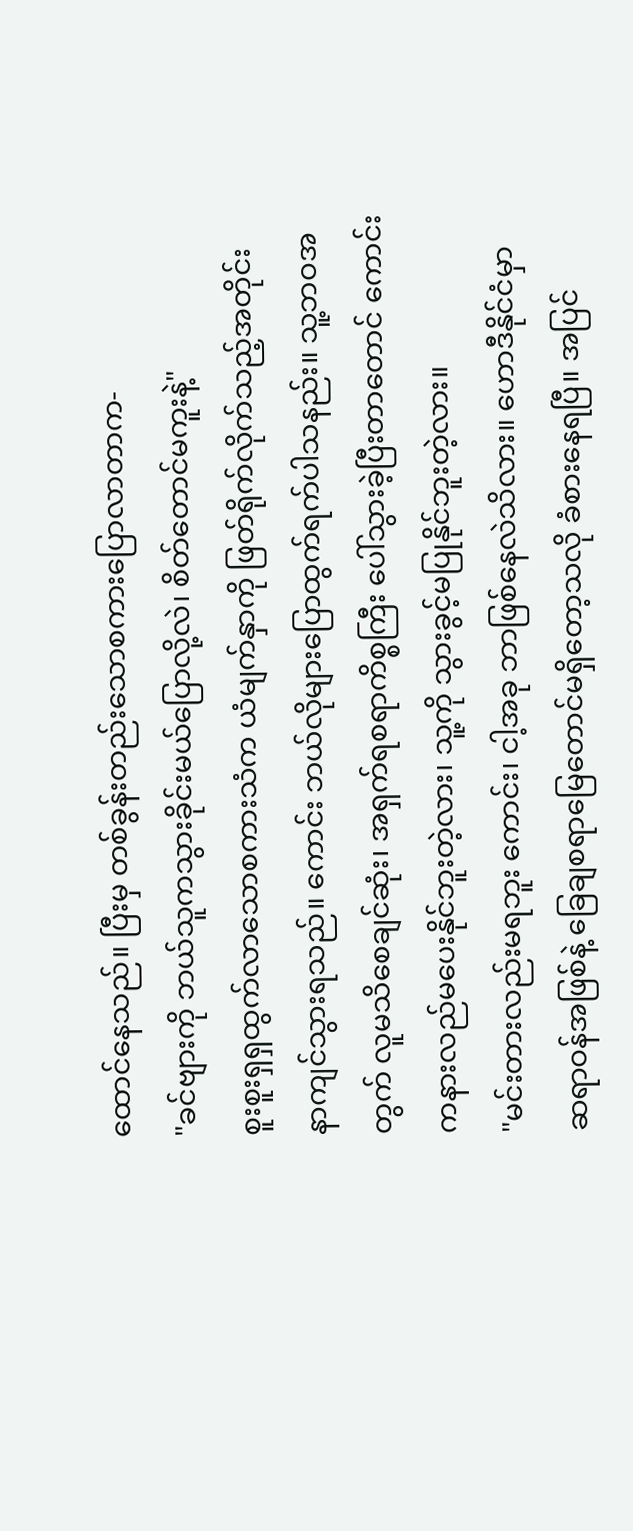ထောင်နေသည်။ ပြီးမှ တစ်ခွန်းတည်းသောစကားပြောလာတာက-
"ခင်ဗျားကို ဘယ်သူကသွားခိုင်းမယ်ပြောလို့လဲ၊ စိတ်တောင်မကူးနဲ့"
စူးစူးရှရှထွက်လာသောစကားသံက ယံမျက်နှာကို ဖြတ်ရိုက်လိုက်သည့်အတိုင်း နာကျင်သွားရသည်။ ကောင်း ဘယ်လိုများပြောထွက်ရက်ပါသနည်း။ သူ့ဘဝအတွက် လူမသိစေချင်ဆုံး၊ အရှက်ရစရာကိစ္စကြီး ပေါ်သွားခဲ့ပြီးတာတောင် ကောင်းကနားလည်မပေးနိုင်ဘူးတဲ့လား၊ သူ့ကို သွားခွင့်မပြုနိုင်ဘူးတဲ့လား။
"မင်းတားလည်းမရဘူး ကောင်း၊ ငါ့အခု ဘာဖြစ်နေလဲသိလား။ ဟောဒီနိုင်ငံမှာ ဆရာဝန်အဖြစ်နဲ့ ခြေချစရာမြေတောင်မရှိတော့သလို ခံစားနေရပြီ။ အပြင်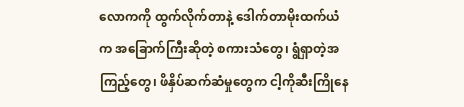လောကကို ထွက်လိုက်တာနဲ့ ဒေါက်တာမိုးထက်ယံက အခြောက်ကြီးဆိုတဲ့ စကားသံတွေ၊ ရွံရှာတဲ့အကြည့်တွေ၊ ဖိနှိပ်ဆက်ဆံမှုတွေက ငါ့ကိုဆီးကြိုနေ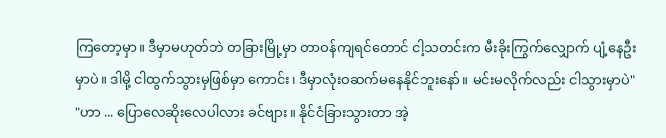ကြတော့မှာ။ ဒီမှာမဟုတ်ဘဲ တခြားမြို့မှာ တာဝန်ကျရင်တောင် ငါ့သတင်းက မီးခိုးကြွက်လျှောက် ပျံ့နေဦးမှာပဲ။ ဒါမို့ ငါထွက်သွားမှဖြစ်မှာ ကောင်း၊ ဒီမှာလုံးဝဆက်မနေနိုင်ဘူးနော်။ မင်းမလိုက်လည်း ငါသွားမှာပဲ"
"ဟာ ... ပြောလေဆိုးလေပါလား ခင်ဗျား။ နိုင်ငံခြားသွားတာ အဲ့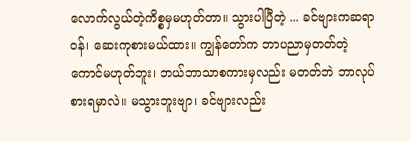လောက်လွယ်တဲ့ကိစ္စမှမဟုတ်တာ။ သွားပါပြီတဲ့ ... ခင်ဗျားကဆရာဝန်၊ ဆေးကုစားမယ်ထား။ ကျွန်တော်က ဘာပညာမှတတ်တဲ့ကောင်မဟုတ်ဘူး၊ ဘယ်ဘာသာစကားမှလည်း မတတ်ဘဲ ဘာလုပ်စားရမှာလဲ။ မသွားဘူးဗျာ၊ ခင်ဗျားလည်း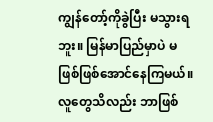ကျွန်တော့်ကိုခွဲပြီး မသွားရဘူး။ မြန်မာပြည်မှာပဲ မဖြစ်ဖြစ်အောင်နေကြမယ်။ လူတွေသိလည်း ဘာဖြစ်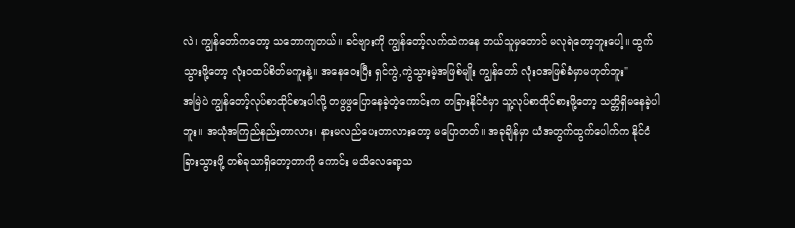လဲ၊ ကျွန်တော်ကတော့ သဘောကျတယ်။ ခင်ဗျားကို ကျွန်တော့်လက်ထဲကနေ ဘယ်သူမှတောင် မလုရဲတော့ဘူးပေါ့။ ထွက်သွားဖို့တော့ လုံးဝထပ်စိတ်မကူးနဲ့။ အနေဝေးပြီး ရှင်ကွဲ,ကွဲသွားမဲ့အဖြစ်မျိုး ကျွန်တော် လုံးဝအဖြစ်ခံမှာမဟုတ်ဘူး"
အမြဲပဲ ကျွန်တော့်လုပ်စာထိုင်စားပါလို့ တဖွဖွပြောနေခဲ့တဲ့ကောင်းက တခြားနိုင်ငံမှာ သူ့လုပ်စာထိုင်စားဖို့တော့ သတ္တိရှိမနေခဲ့ပါဘူး။ အယုံအကြည်နည်းတာလား၊ နားမလည်ပေးတာလားတော့ မပြောတတ်။ အခုချိန်မှာ ယံအတွက်ထွက်ပေါက်က နိုင်ငံခြားသွားဖို့ တစ်ခုသာရှိတော့တာကို ကောင်း မသိလေရော့သ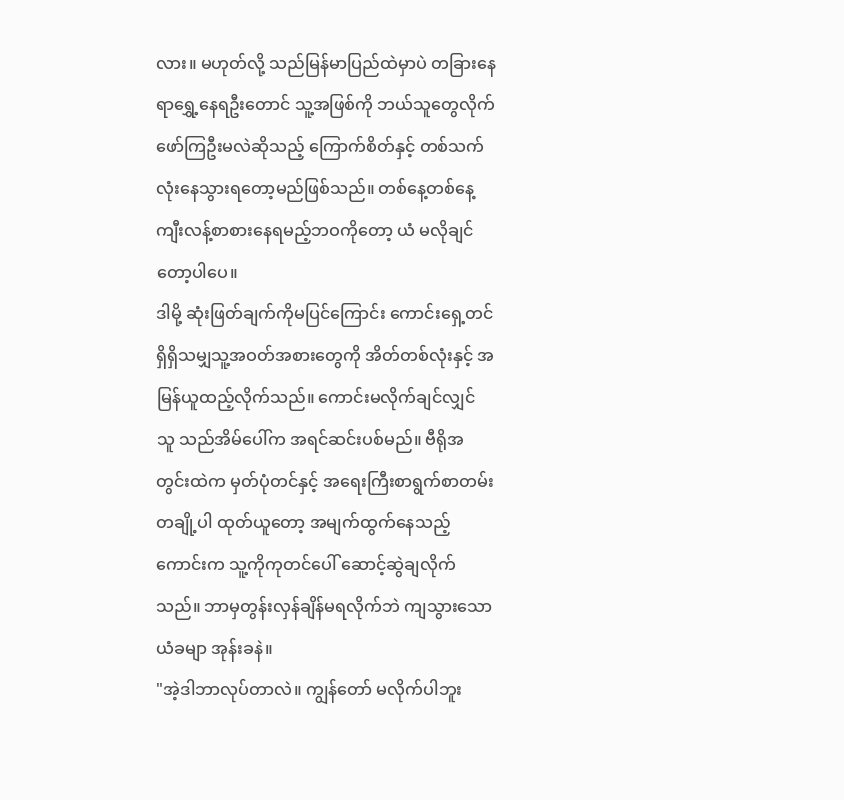လား။ မဟုတ်လို့ သည်မြန်မာပြည်ထဲမှာပဲ တခြားနေရာရွှေ့နေရဦးတောင် သူ့အဖြစ်ကို ဘယ်သူတွေလိုက်ဖော်ကြဦးမလဲဆိုသည့် ကြောက်စိတ်နှင့် တစ်သက်လုံးနေသွားရတော့မည်ဖြစ်သည်။ တစ်နေ့တစ်နေ့ ကျီးလန့်စာစားနေရမည့်ဘဝကိုတော့ ယံ မလိုချင်တော့ပါပေ။
ဒါမို့ ဆုံးဖြတ်ချက်ကိုမပြင်ကြောင်း ကောင်းရှေ့တင် ရှိရှိသမျှသူ့အဝတ်အစားတွေကို အိတ်တစ်လုံးနှင့် အမြန်ယူထည့်လိုက်သည်။ ကောင်းမလိုက်ချင်လျှင် သူ သည်အိမ်ပေါ်က အရင်ဆင်းပစ်မည်။ ဗီရိုအတွင်းထဲက မှတ်ပုံတင်နှင့် အရေးကြီးစာရွက်စာတမ်းတချို့ပါ ထုတ်ယူတော့ အမျက်ထွက်နေသည့်ကောင်းက သူ့ကိုကုတင်ပေါ် ဆောင့်ဆွဲချလိုက်သည်။ ဘာမှတွန်းလှန်ချိန်မရလိုက်ဘဲ ကျသွားသောယံခမျာ အုန်းခနဲ။
"အဲ့ဒါဘာလုပ်တာလဲ။ ကျွန်တော် မလိုက်ပါဘူး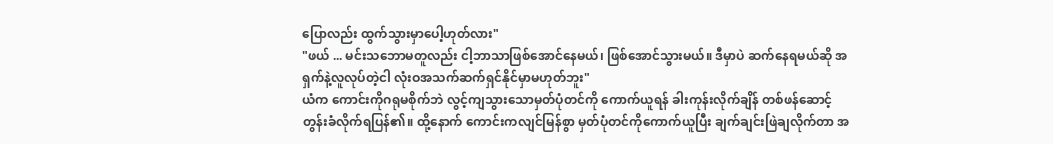ပြောလည်း ထွက်သွားမှာပေါ့ဟုတ်လား"
"ဖယ် ... မင်းသဘောမတူလည်း ငါ့ဘာသာဖြစ်အောင်နေမယ်၊ ဖြစ်အောင်သွားမယ်။ ဒီမှာပဲ ဆက်နေရမယ်ဆို အရှက်နဲ့လူလုပ်တဲ့ငါ လုံးဝအသက်ဆက်ရှင်နိုင်မှာမဟုတ်ဘူး"
ယံက ကောင်းကိုဂရုမစိုက်ဘဲ လွင့်ကျသွားသောမှတ်ပုံတင်ကို ကောက်ယူရန် ခါးကုန်းလိုက်ချိန် တစ်ဖန်ဆောင့်တွန်းခံလိုက်ရပြန်၏။ ထို့နောက် ကောင်းကလျင်မြန်စွာ မှတ်ပုံတင်ကိုကောက်ယူပြီး ချက်ချင်းဖြဲချလိုက်တာ အ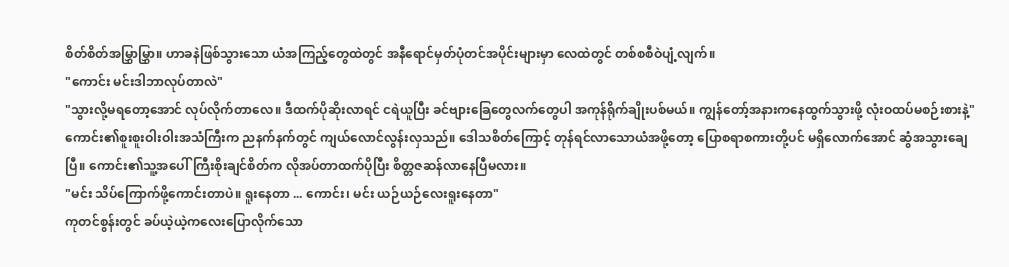စိတ်စိတ်အမြွှာမြွှာ။ ဟာခနဲဖြစ်သွားသော ယံအကြည့်တွေထဲတွင် အနီရောင်မှတ်ပုံတင်အပိုင်းများမှာ လေထဲတွင် တစ်စစီဝဲပျံ့လျက်။
"ကောင်း မင်းဒါဘာလုပ်တာလဲ"
"သွားလို့မရတော့အောင် လုပ်လိုက်တာလေ။ ဒီထက်ပိုဆိုးလာရင် ငရဲယူပြီး ခင်ဗျားခြေတွေလက်တွေပါ အကုန်ရိုက်ချိုးပစ်မယ်။ ကျွန်တော့်အနားကနေထွက်သွားဖို့ လုံးဝထပ်မစဉ်းစားနဲ့"
ကောင်း၏စူးစူးဝါးဝါးအသံကြီးက ညနက်နက်တွင် ကျယ်လောင်လွန်းလှသည်။ ဒေါသစိတ်ကြောင့် တုန်ရင်လာသောယံအဖို့တော့ ပြောစရာစကားတို့ပင် မရှိလောက်အောင် ဆွံအသွားချေပြီ။ ကောင်း၏သူ့အပေါ်ကြီးစိုးချင်စိတ်က လိုအပ်တာထက်ပိုပြီး စိတ္တဇဆန်လာနေပြီမလား။
"မင်း သိပ်ကြောက်ဖို့ကောင်းတာပဲ။ ရူးနေတာ ... ကောင်း၊ မင်း ယဉ်ယဉ်လေးရူးနေတာ"
ကုတင်စွန်းတွင် ခပ်ယဲ့ယဲ့ကလေးပြောလိုက်သော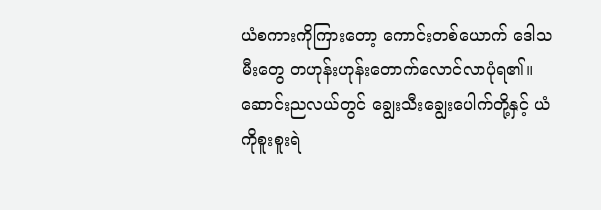ယံစကားကိုကြားတော့ ကောင်းတစ်ယောက် ဒေါသမီးတွေ တဟုန်းဟုန်းတောက်လောင်လာပုံရ၏။ ဆောင်းညလယ်တွင် ချွေးသီးချွေးပေါက်တို့နှင့် ယံကိုစူးစူးရဲ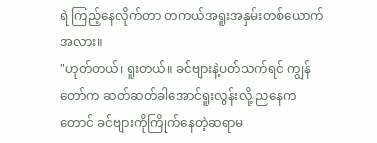ရဲ ကြည့်နေလိုက်တာ တကယ်အရူးအနှမ်းတစ်ယောက်အလား။
"ဟုတ်တယ်၊ ရူးတယ်။ ခင်ဗျားနဲ့ပတ်သက်ရင် ကျွန်တော်က ဆတ်ဆတ်ခါအောင်ရူးလွန်းလို့ ညနေကတောင် ခင်ဗျားကိုကြိုက်နေတဲ့ဆရာမ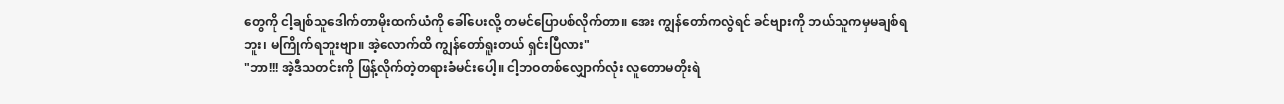တွေကို ငါ့ချစ်သူဒေါက်တာမိုးထက်ယံကို ခေါ်ပေးလို့ တမင်ပြောပစ်လိုက်တာ။ အေး ကျွန်တော်ကလွဲရင် ခင်ဗျားကို ဘယ်သူကမှမချစ်ရဘူး၊ မကြိုက်ရဘူးဗျာ။ အဲ့လောက်ထိ ကျွန်တော်ရူးတယ် ရှင်းပြီလား"
"ဘာ!!! အဲ့ဒီသတင်းကို ဖြန့်လိုက်တဲ့တရားခံမင်းပေါ့။ ငါ့ဘဝတစ်လျှောက်လုံး လူတောမတိုးရဲ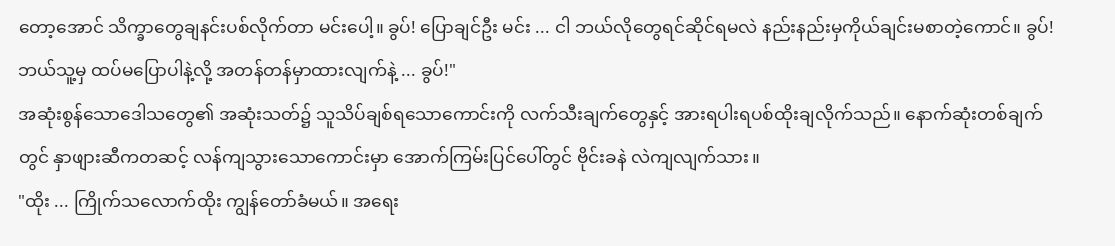တော့အောင် သိက္ခာတွေချနင်းပစ်လိုက်တာ မင်းပေါ့။ ခွပ်! ပြောချင်ဦး မင်း ... ငါ ဘယ်လိုတွေရင်ဆိုင်ရမလဲ နည်းနည်းမှကိုယ်ချင်းမစာတဲ့ကောင်။ ခွပ်! ဘယ်သူ့မှ ထပ်မပြောပါနဲ့လို့ အတန်တန်မှာထားလျက်နဲ့ ... ခွပ်!"
အဆုံးစွန်သောဒေါသတွေ၏ အဆုံးသတ်၌ သူသိပ်ချစ်ရသောကောင်းကို လက်သီးချက်တွေနှင့် အားရပါးရပစ်ထိုးချလိုက်သည်။ နောက်ဆုံးတစ်ချက်တွင် နှာဖျားဆီကတဆင့် လန်ကျသွားသောကောင်းမှာ အောက်ကြမ်းပြင်ပေါ်တွင် ဗိုင်းခနဲ လဲကျလျက်သား။
"ထိုး ... ကြိုက်သလောက်ထိုး ကျွန်တော်ခံမယ်။ အရေး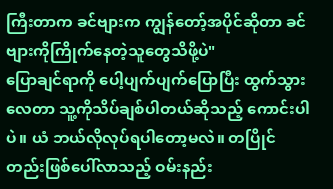ကြီးတာက ခင်ဗျားက ကျွန်တော့်အပိုင်ဆိုတာ ခင်ဗျားကိုကြိုက်နေတဲ့သူတွေသိဖို့ပဲ"
ပြောချင်ရာကို ပေါ့ပျက်ပျက်ပြောပြီး ထွက်သွားလေတာ သူ့ကိုသိပ်ချစ်ပါတယ်ဆိုသည့် ကောင်းပါပဲ။ ယံ ဘယ်လိုလုပ်ရပါတော့မလဲ။ တပြိုင်တည်းဖြစ်ပေါ်လာသည့် ဝမ်းနည်း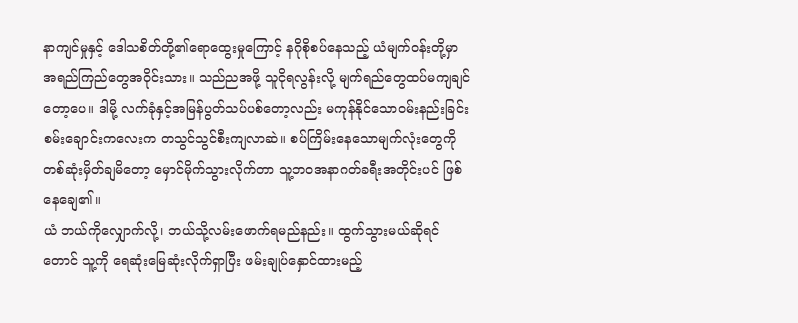နာကျင်မှုနှင့် ဒေါသစိတ်တို့၏ရောထွေးမှုကြောင့် နဂိုစိုစပ်နေသည့် ယံမျက်ဝန်းတို့မှာ အရည်ကြည်တွေအဝိုင်းသား။ သည်ညအဖို့ သူငိုရလွန်းလို့ မျက်ရည်တွေထပ်မကျချင်တော့ပေ။ ဒါမို့ လက်ခုံနှင့်အမြန်ပွတ်သပ်ပစ်တော့လည်း မကုန်နိုင်သောဝမ်းနည်းခြင်းစမ်းချောင်းကလေးက တသွင်သွင်စီးကျလာဆဲ။ စပ်ကြိမ်းနေသောမျက်လုံးတွေကို တစ်ဆုံးမှိတ်ချမိတော့ မှောင်မိုက်သွားလိုက်တာ သူ့ဘဝအနာဂတ်ခရီးအတိုင်းပင် ဖြစ်နေချေ၏။
ယံ ဘယ်ကိုလျှောက်လို့၊ ဘယ်သို့လမ်းဖောက်ရမည်နည်း။ ထွက်သွားမယ်ဆိုရင်တောင် သူ့ကို ရေဆုံးမြေဆုံးလိုက်ရှာပြီး ဖမ်းချုပ်နှောင်ထားမည့်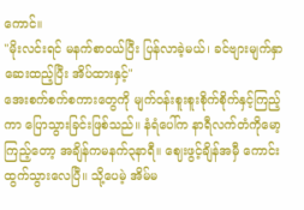ကောင်။
"မိုးလင်းရင် မနက်စာဝယ်ပြီး ပြန်လာခဲ့မယ်၊ ခင်ဗျားမျက်နှာဆေးထည့်ပြီး အိပ်ထားနှင့်"
အေးစက်စက်စကားတွေကို မျက်ဝန်းစူးစူးစိုက်စိုက်နှင့်ကြည့်ကာ ပြောသွားခြင်းဖြစ်သည်။ နံရံပေါ်က နာရီလက်တံကိုမော့ကြည့်တော့ အချိန်ကမနက်၃နာရီ။ ဈေးဖွင့်ချိန်အမှီ ကောင်း ထွက်သွားလေပြီ။ သို့ပေမဲ့ အိမ်မ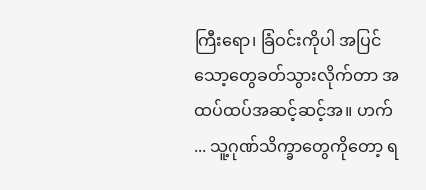ကြီးရော၊ ခြံဝင်းကိုပါ အပြင်သော့တွေခတ်သွားလိုက်တာ အထပ်ထပ်အဆင့်ဆင့်အ။ ဟက် ... သူ့ဂုဏ်သိက္ခာတွေကိုတော့ ရ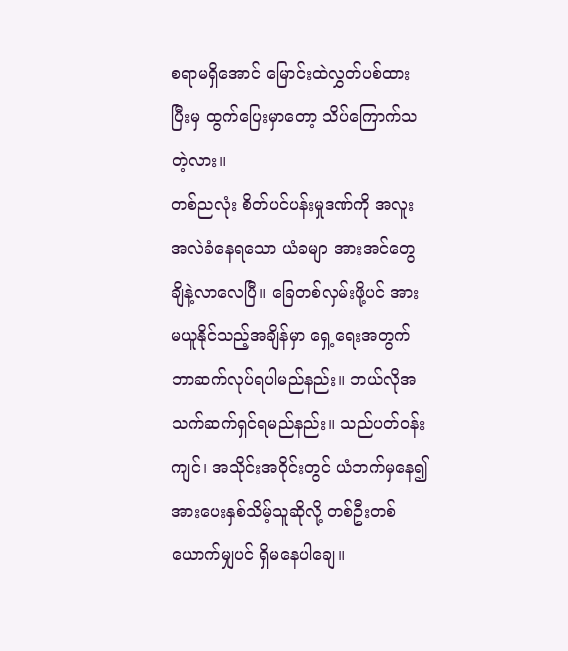စရာမရှိအောင် မြောင်းထဲလွှတ်ပစ်ထားပြီးမှ ထွက်ပြေးမှာတော့ သိပ်ကြောက်သတဲ့လား။
တစ်ညလုံး စိတ်ပင်ပန်းမှုဒဏ်ကို အလူးအလဲခံနေရသော ယံခမျာ အားအင်တွေချိနဲ့လာလေပြီ။ ခြေတစ်လှမ်းဖို့ပင် အားမယူနိုင်သည့်အချိန်မှာ ရှေ့ရေးအတွက် ဘာဆက်လုပ်ရပါမည်နည်း။ ဘယ်လိုအသက်ဆက်ရှင်ရမည်နည်း။ သည်ပတ်ဝန်းကျင်၊ အသိုင်းအဝိုင်းတွင် ယံဘက်မှနေ၍ အားပေးနှစ်သိမ့်သူဆိုလို့ တစ်ဦးတစ်ယောက်မျှပင် ရှိမနေပါချေ။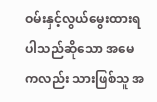ဝမ်းနှင့်လွယ်မွေးထားရပါသည်ဆိုသော အမေကလည်း သားဖြစ်သူ အ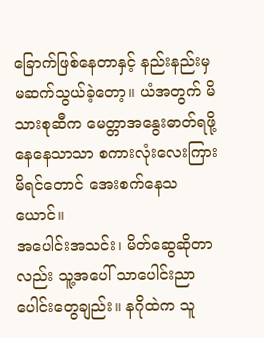ခြောက်ဖြစ်နေတာနှင့် နည်းနည်းမှမဆက်သွယ်ခဲ့တော့။ ယံအတွက် မိသားစုဆီက မေတ္တာအနွေးဓာတ်ရဖို့နေနေသာသာ စကားလုံးလေးကြားမိရင်တောင် အေးစက်နေသယောင်။
အပေါင်းအသင်း၊ မိတ်ဆွေဆိုတာလည်း သူ့အပေါ် သာပေါင်းညာပေါင်းတွေချည်း။ နဂိုထဲက သူ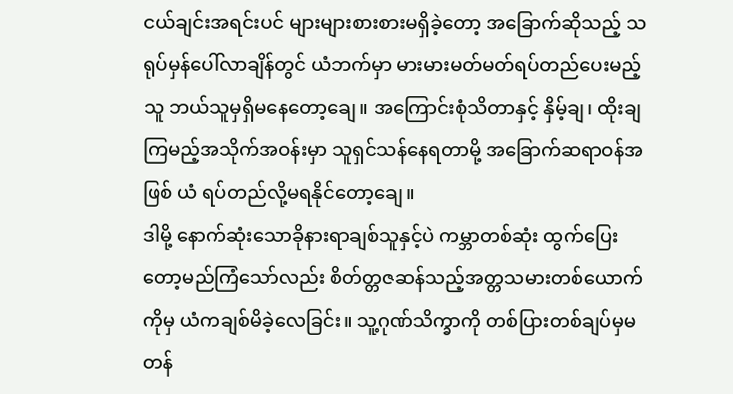ငယ်ချင်းအရင်းပင် များများစားစားမရှိခဲ့တော့ အခြောက်ဆိုသည့် သရုပ်မှန်ပေါ်လာချိန်တွင် ယံဘက်မှာ မားမားမတ်မတ်ရပ်တည်ပေးမည့်သူ ဘယ်သူမှရှိမနေတော့ချေ။ အကြောင်းစုံသိတာနှင့် နှိမ့်ချ၊ ထိုးချကြမည့်အသိုက်အဝန်းမှာ သူရှင်သန်နေရတာမို့ အခြောက်ဆရာဝန်အဖြစ် ယံ ရပ်တည်လို့မရနိုင်တော့ချေ။
ဒါမို့ နောက်ဆုံးသောခိုနားရာချစ်သူနှင့်ပဲ ကမ္ဘာတစ်ဆုံး ထွက်ပြေးတော့မည်ကြံသော်လည်း စိတ်တ္တဇဆန်သည့်အတ္တသမားတစ်ယောက်ကိုမှ ယံကချစ်မိခဲ့လေခြင်း။ သူ့ဂုဏ်သိက္ခာကို တစ်ပြားတစ်ချပ်မှမတန်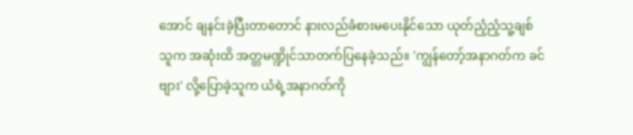အောင် ချနင်းခဲ့ပြီးတာတောင် နားလည်ခံစားမပေးနိုင်သော ယုတ်ညံ့ညံ့သူ့ချစ်သူက အဆုံးထိ အတ္တမဏ္ဍိုင်သာတက်ပြနေခဲ့သည်။ 'ကျွန်တော့်အနာဂတ်က ခင်ဗျား' လို့ပြောခဲ့သူက ယံရဲ့အနာဂတ်ကို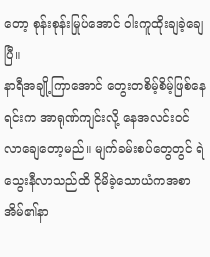တော့ စုန်းစုန်းမြုပ်အောင် ဝါးကူထိုးချခဲ့ချေပြီ။
နာရီအချို့ကြာအောင် တွေးတစိမ့်စိမ့်ဖြစ်နေရင်းက အာရုဏ်ကျင်းလို့ နေအလင်းဝင်လာချေတော့မည်။ မျက်ခမ်းစပ်တွေတွင် ရဲသွေးနီလာသည်ထိ ငိုမိခဲ့သောယံကအစာအိမ်၏နာ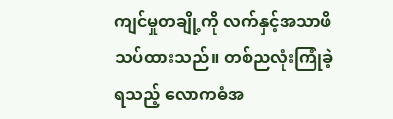ကျင်မှုတချို့ကို လက်နှင့်အသာဖိသပ်ထားသည်။ တစ်ညလုံးကြုံခဲ့ရသည့် လောကဓံအ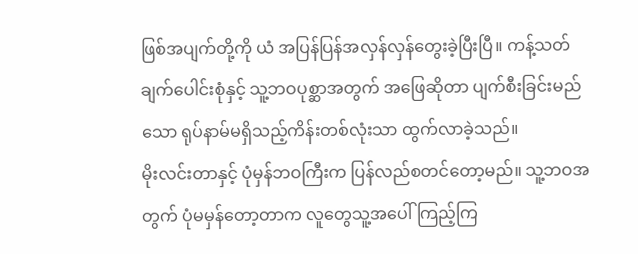ဖြစ်အပျက်တို့ကို ယံ အပြန်ပြန်အလှန်လှန်တွေးခဲ့ပြီးပြီ။ ကန့်သတ်ချက်ပေါင်းစုံနှင့် သူ့ဘဝပုစ္ဆာအတွက် အဖြေဆိုတာ ပျက်စီးခြင်းမည်သော ရုပ်နာမ်မရှိသည့်ကိန်းတစ်လုံးသာ ထွက်လာခဲ့သည်။
မိုးလင်းတာနှင့် ပုံမှန်ဘဝကြီးက ပြန်လည်စတင်တော့မည်။ သူ့ဘဝအတွက် ပုံမမှန်တော့တာက လူတွေသူ့အပေါ်ကြည့်ကြ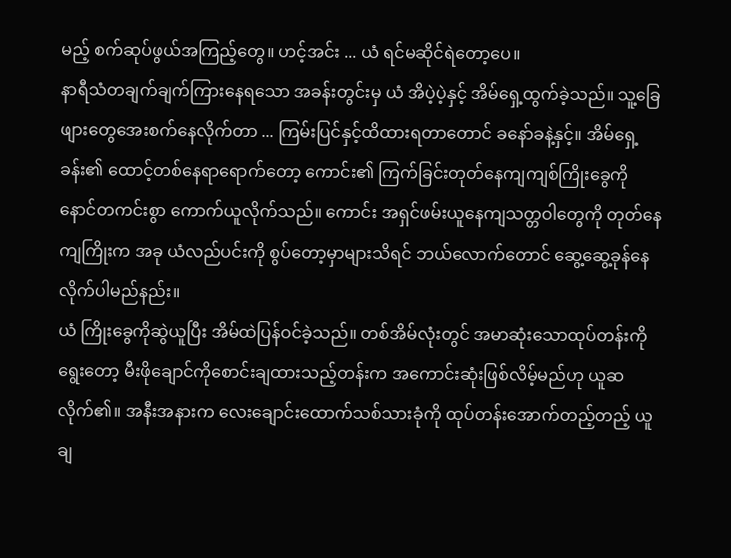မည့် စက်ဆုပ်ဖွယ်အကြည့်တွေ။ ဟင့်အင်း ... ယံ ရင်မဆိုင်ရဲတော့ပေ။
နာရီသံတချက်ချက်ကြားနေရသော အခန်းတွင်းမှ ယံ အိပဲ့ပဲ့နှင့် အိမ်ရှေ့ထွက်ခဲ့သည်။ သူ့ခြေဖျားတွေအေးစက်နေလိုက်တာ ... ကြမ်းပြင်နှင့်ထိထားရတာတောင် ခနော်ခနဲ့နှင့်။ အိမ်ရှေ့ခန်း၏ ထောင့်တစ်နေရာရောက်တော့ ကောင်း၏ ကြက်ခြင်းတုတ်နေကျကျစ်ကြိုးခွေကို နောင်တကင်းစွာ ကောက်ယူလိုက်သည်။ ကောင်း အရှင်ဖမ်းယူနေကျသတ္တဝါတွေကို တုတ်နေကျကြိုးက အခု ယံလည်ပင်းကို စွပ်တော့မှာများသိရင် ဘယ်လောက်တောင် ဆွေ့ဆွေ့ခုန်နေလိုက်ပါမည်နည်း။
ယံ ကြိုးခွေကိုဆွဲယူပြီး အိမ်ထဲပြန်ဝင်ခဲ့သည်။ တစ်အိမ်လုံးတွင် အမာဆုံးသောထုပ်တန်းကိုရွေးတော့ မီးဖိုချောင်ကိုစောင်းချထားသည့်တန်းက အကောင်းဆုံးဖြစ်လိမ့်မည်ဟု ယူဆလိုက်၏။ အနီးအနားက လေးချောင်းထောက်သစ်သားခုံကို ထုပ်တန်းအောက်တည့်တည့် ယူချ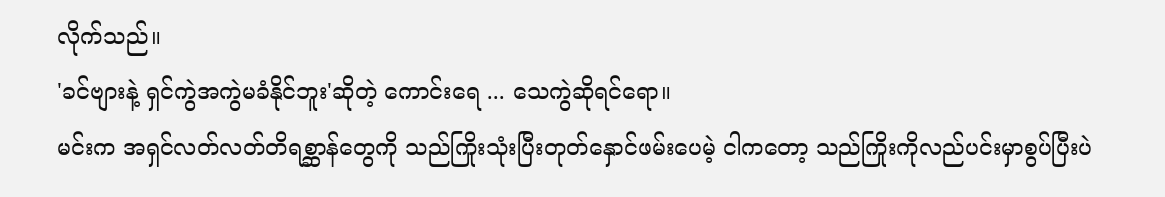လိုက်သည်။
'ခင်ဗျားနဲ့ ရှင်ကွဲအကွဲမခံနိုင်ဘူး'ဆိုတဲ့ ကောင်းရေ ... သေကွဲဆိုရင်ရော။
မင်းက အရှင်လတ်လတ်တိရစ္ဆာန်တွေကို သည်ကြိုးသုံးပြီးတုတ်နှောင်ဖမ်းပေမဲ့ ငါကတော့ သည်ကြိုးကိုလည်ပင်းမှာစွပ်ပြီးပဲ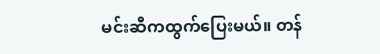မင်းဆီကထွက်ပြေးမယ်။ တန်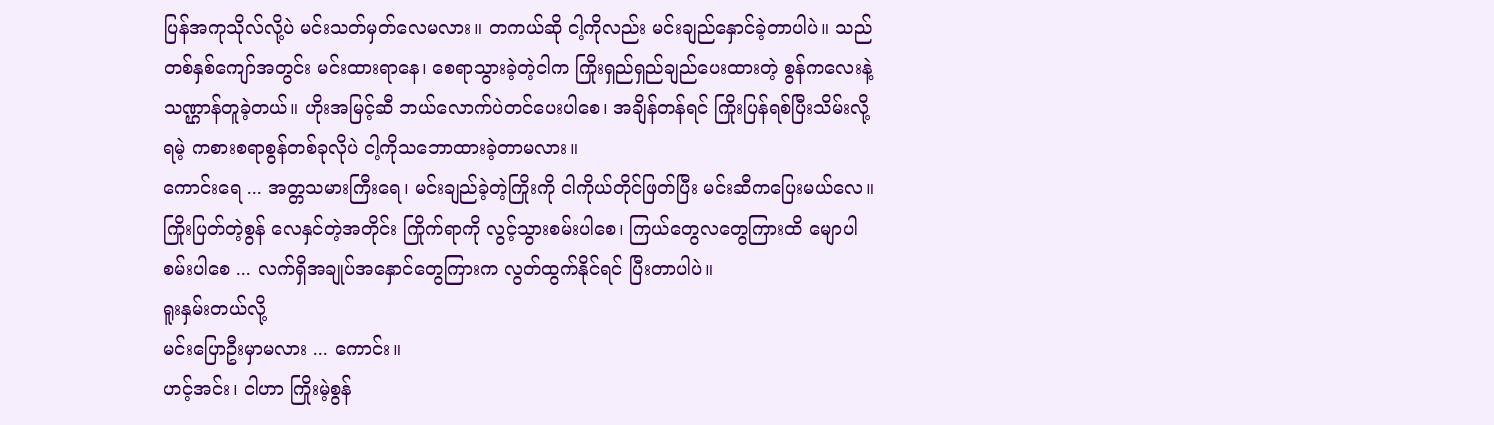ပြန်အကုသိုလ်လို့ပဲ မင်းသတ်မှတ်လေမလား။ တကယ်ဆို ငါ့ကိုလည်း မင်းချည်နှောင်ခဲ့တာပါပဲ။ သည်တစ်နှစ်ကျော်အတွင်း မင်းထားရာနေ၊ စေရာသွားခဲ့တဲ့ငါက ကြိုးရှည်ရှည်ချည်ပေးထားတဲ့ စွန်ကလေးနဲ့သဏ္ဌာန်တူခဲ့တယ်။ ဟိုးအမြင့်ဆီ ဘယ်လောက်ပဲတင်ပေးပါစေ၊ အချိန်တန်ရင် ကြိုးပြန်ရစ်ပြီးသိမ်းလို့ရမဲ့ ကစားစရာစွန်တစ်ခုလိုပဲ ငါ့ကိုသဘောထားခဲ့တာမလား။
ကောင်းရေ ... အတ္တသမားကြီးရေ၊ မင်းချည်ခဲ့တဲ့ကြိုးကို ငါကိုယ်တိုင်ဖြတ်ပြီး မင်းဆီကပြေးမယ်လေ။ ကြိုးပြတ်တဲ့စွန် လေနှင်တဲ့အတိုင်း ကြိုက်ရာကို လွင့်သွားစမ်းပါစေ၊ ကြယ်တွေလတွေကြားထိ မျောပါစမ်းပါစေ ... လက်ရှိအချုပ်အနှောင်တွေကြားက လွတ်ထွက်နိုင်ရင် ပြီးတာပါပဲ။
ရူးနှမ်းတယ်လို့
မင်းပြောဦးမှာမလား ... ကောင်း။
ဟင့်အင်း၊ ငါဟာ ကြိုးမဲ့စွန်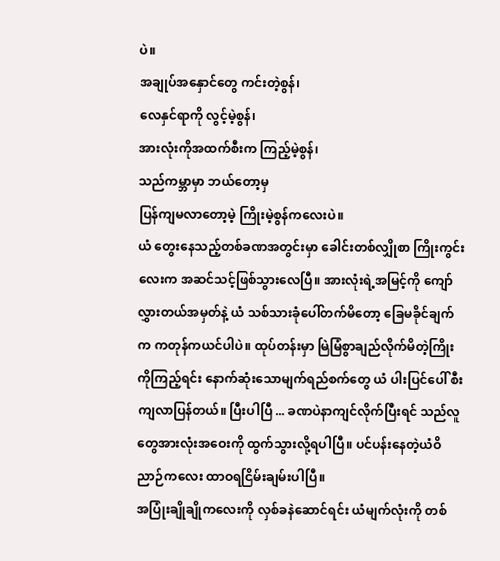ပဲ။
အချုပ်အနှောင်တွေ ကင်းတဲ့စွန်၊
လေနှင်ရာကို လွင့်မဲ့စွန်၊
အားလုံးကိုအထက်စီးက ကြည့်မဲ့စွန်၊
သည်ကမ္ဘာမှာ ဘယ်တော့မှ
ပြန်ကျမလာတော့မဲ့ ကြိုးမဲ့စွန်ကလေးပဲ။
ယံ တွေးနေသည့်တစ်ခဏအတွင်းမှာ ခေါင်းတစ်လျှိုစာ ကြိုးကွင်းလေးက အဆင်သင့်ဖြစ်သွားလေပြီ။ အားလုံးရဲ့အမြင့်ကို ကျော်လွှားတယ်အမှတ်နဲ့ ယံ သစ်သားခုံပေါ်တက်မိတော့ ခြေမခိုင်ချက်က ကတုန်ကယင်ပါပဲ။ ထုပ်တန်းမှာ မြဲမြံစွာချည်လိုက်မိတဲ့ကြိုးကိုကြည့်ရင်း နောက်ဆုံးသောမျက်ရည်စက်တွေ ယံ ပါးပြင်ပေါ် စီးကျလာပြန်တယ်။ ပြီးပါပြီ ... ခဏပဲနာကျင်လိုက်ပြီးရင် သည်လူတွေအားလုံးအဝေးကို ထွက်သွားလို့ရပါပြီ။ ပင်ပန်းနေတဲ့ယံဝိညာဉ်ကလေး ထာဝရငြိမ်းချမ်းပါပြီ။
အပြုံးချိုချိုကလေးကို လှစ်ခနဲဆောင်ရင်း ယံမျက်လုံးကို တစ်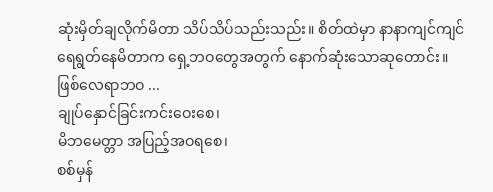ဆုံးမှိတ်ချလိုက်မိတာ သိပ်သိပ်သည်းသည်း။ စိတ်ထဲမှာ နာနာကျင်ကျင် ရေရွတ်နေမိတာက ရှေ့ဘဝတွေအတွက် နောက်ဆုံးသောဆုတောင်း။
ဖြစ်လေရာဘဝ ...
ချုပ်နှောင်ခြင်းကင်းဝေးစေ၊
မိဘမေတ္တာ အပြည့်အဝရစေ၊
စစ်မှန်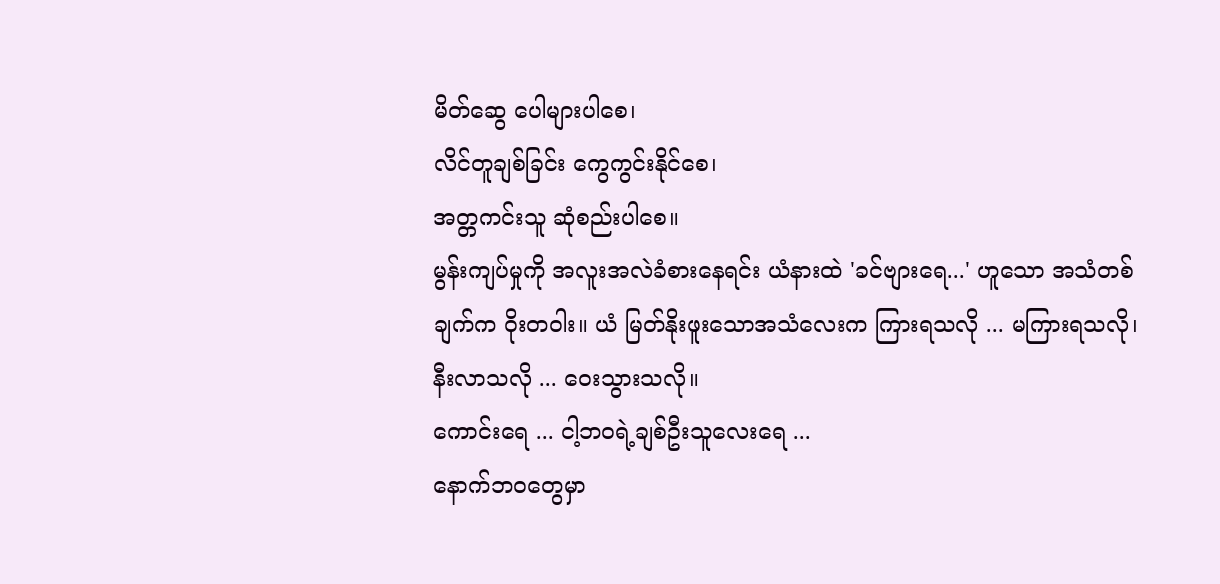မိတ်ဆွေ ပေါများပါစေ၊
လိင်တူချစ်ခြင်း ကွေကွင်းနိုင်စေ၊
အတ္တကင်းသူ ဆုံစည်းပါစေ။
မွန်းကျပ်မှုကို အလူးအလဲခံစားနေရင်း ယံနားထဲ 'ခင်ဗျားရေ...' ဟူသော အသံတစ်ချက်က ဝိုးတဝါး။ ယံ မြတ်နိုးဖူးသောအသံလေးက ကြားရသလို ... မကြားရသလို၊ နီးလာသလို ... ဝေးသွားသလို။
ကောင်းရေ ... ငါ့ဘဝရဲ့ချစ်ဦးသူလေးရေ ...
နောက်ဘဝတွေမှာ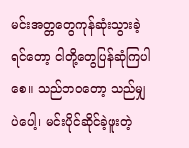မင်းအတ္တတွေကုန်ဆုံးသွားခဲ့ရင်တော့ ငါတို့တွေပြန်ဆုံကြပါစေ။ သည်ဘဝတော့ သည်မျှပဲပေါ့၊ မင်းပိုင်ဆိုင်ခဲ့ဖူးတဲ့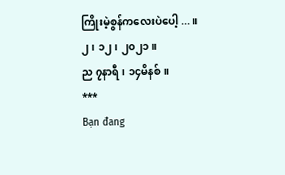ကြိုးမဲ့စွန်ကလေးပဲပေါ့ ... ။
၂၊ ၁၂၊ ၂၀၂၁။
ည ၇နာရီ၊ ၁၄မိနစ်။
***
Bạn đang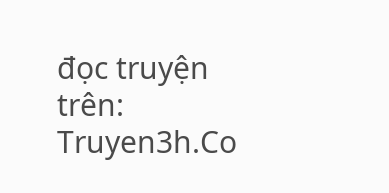đọc truyện trên: Truyen3h.Co